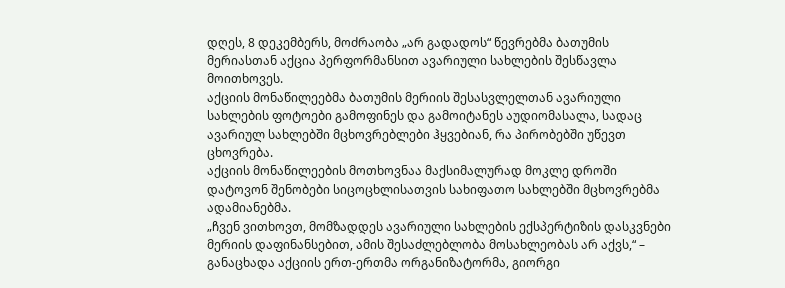დღეს, 8 დეკემბერს, მოძრაობა „არ გადადოს“ წევრებმა ბათუმის მერიასთან აქცია პერფორმანსით ავარიული სახლების შესწავლა მოითხოვეს.
აქციის მონაწილეებმა ბათუმის მერიის შესასვლელთან ავარიული სახლების ფოტოები გამოფინეს და გამოიტანეს აუდიომასალა, სადაც ავარიულ სახლებში მცხოვრებლები ჰყვებიან, რა პირობებში უწევთ ცხოვრება.
აქციის მონაწილეების მოთხოვნაა მაქსიმალურად მოკლე დროში დატოვონ შენობები სიცოცხლისათვის სახიფათო სახლებში მცხოვრებმა ადამიანებმა.
„ჩვენ ვითხოვთ, მომზადდეს ავარიული სახლების ექსპერტიზის დასკვნები მერიის დაფინანსებით, ამის შესაძლებლობა მოსახლეობას არ აქვს,“ – განაცხადა აქციის ერთ-ერთმა ორგანიზატორმა, გიორგი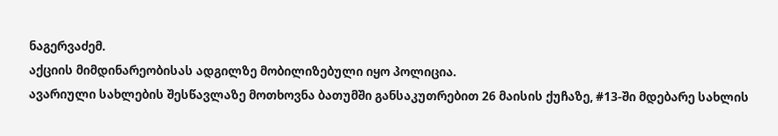ნაგერვაძემ.
აქციის მიმდინარეობისას ადგილზე მობილიზებული იყო პოლიცია.
ავარიული სახლების შესწავლაზე მოთხოვნა ბათუმში განსაკუთრებით 26 მაისის ქუჩაზე, #13-ში მდებარე სახლის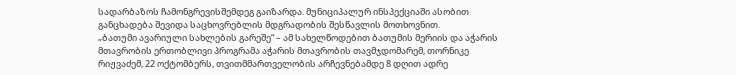სადარბაზოს ჩამონგრევისშემდეგ გაიზარდა. მუნიციპალურ ინსპექციაში ასობით განცხადება შევიდა საცხოვრებლის მდგრადობის შესწავლის მოთხოვნით.
„ბათუმი ავარიული სახლების გარეშე“ – ამ სახელწოდებით ბათუმის მერიის და აჭარის მთავრობის ერთობლივი პროგრამა აჭარის მთავრობის თავმჯდომარემ, თორნიკე რიჟვაძემ, 22 ოქტომბერს, თვითმმართველობის არჩევნებამდე 8 დღით ადრე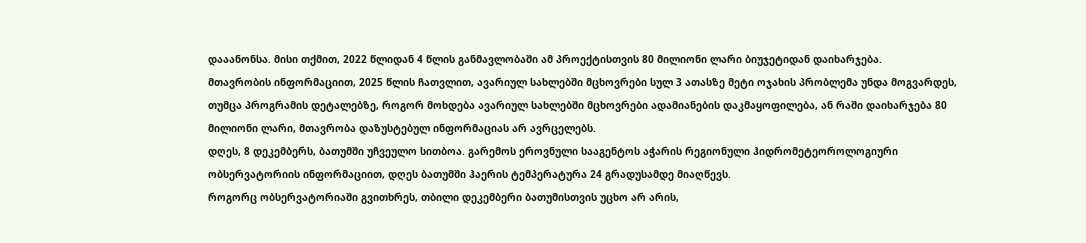დააანონსა. მისი თქმით, 2022 წლიდან 4 წლის განმავლობაში ამ პროექტისთვის 80 მილიონი ლარი ბიუჯეტიდან დაიხარჯება.
მთავრობის ინფორმაციით, 2025 წლის ჩათვლით, ავარიულ სახლებში მცხოვრები სულ 3 ათასზე მეტი ოჯახის პრობლემა უნდა მოგვარდეს, თუმცა პროგრამის დეტალებზე, როგორ მოხდება ავარიულ სახლებში მცხოვრები ადამიანების დაკმაყოფილება, ან რაში დაიხარჯება 80 მილიონი ლარი, მთავრობა დაზუსტებულ ინფორმაციას არ ავრცელებს.
დღეს, 8 დეკემბერს, ბათუმში უჩვეულო სითბოა. გარემოს ეროვნული სააგენტოს აჭარის რეგიონული ჰიდრომეტეოროლოგიური ობსერვატორიის ინფორმაციით, დღეს ბათუმში ჰაერის ტემპერატურა 24 გრადუსამდე მიაღწევს.
როგორც ობსერვატორიაში გვითხრეს, თბილი დეკემბერი ბათუმისთვის უცხო არ არის,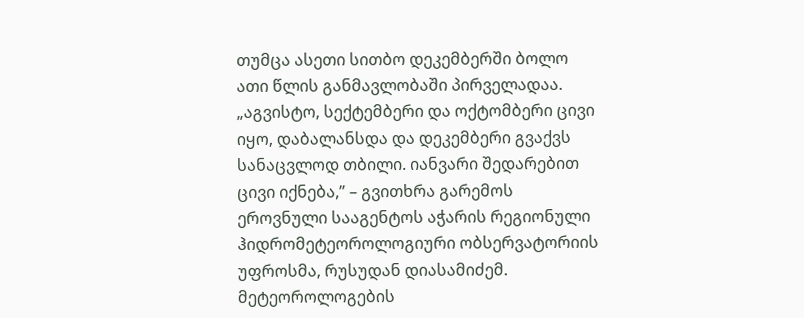თუმცა ასეთი სითბო დეკემბერში ბოლო ათი წლის განმავლობაში პირველადაა.
„აგვისტო, სექტემბერი და ოქტომბერი ცივი იყო, დაბალანსდა და დეკემბერი გვაქვს სანაცვლოდ თბილი. იანვარი შედარებით ცივი იქნება,” – გვითხრა გარემოს ეროვნული სააგენტოს აჭარის რეგიონული ჰიდრომეტეოროლოგიური ობსერვატორიის უფროსმა, რუსუდან დიასამიძემ.
მეტეოროლოგების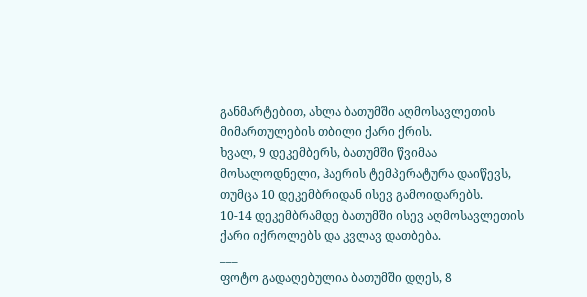განმარტებით, ახლა ბათუმში აღმოსავლეთის მიმართულების თბილი ქარი ქრის.
ხვალ, 9 დეკემბერს, ბათუმში წვიმაა მოსალოდნელი, ჰაერის ტემპერატურა დაიწევს, თუმცა 10 დეკემბრიდან ისევ გამოიდარებს.
10-14 დეკემბრამდე ბათუმში ისევ აღმოსავლეთის ქარი იქროლებს და კვლავ დათბება.
___
ფოტო გადაღებულია ბათუმში დღეს, 8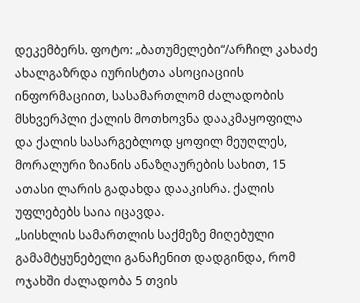დეკემბერს. ფოტო: „ბათუმელები“/არჩილ კახაძე
ახალგაზრდა იურისტთა ასოციაციის ინფორმაციით, სასამართლომ ძალადობის მსხვერპლი ქალის მოთხოვნა დააკმაყოფილა და ქალის სასარგებლოდ ყოფილ მეუღლეს, მორალური ზიანის ანაზღაურების სახით, 15 ათასი ლარის გადახდა დააკისრა. ქალის უფლებებს საია იცავდა.
„სისხლის სამართლის საქმეზე მიღებული გამამტყუნებელი განაჩენით დადგინდა, რომ ოჯახში ძალადობა 5 თვის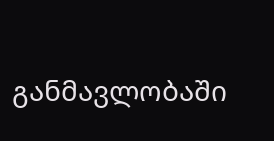განმავლობაში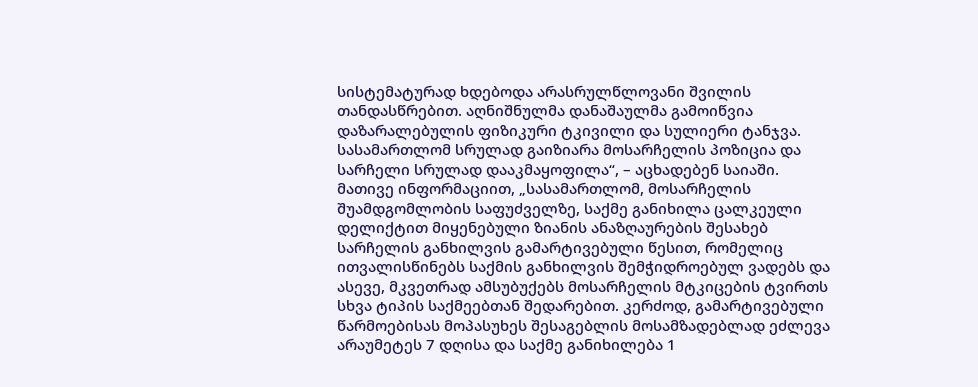სისტემატურად ხდებოდა არასრულწლოვანი შვილის თანდასწრებით. აღნიშნულმა დანაშაულმა გამოიწვია დაზარალებულის ფიზიკური ტკივილი და სულიერი ტანჯვა. სასამართლომ სრულად გაიზიარა მოსარჩელის პოზიცია და სარჩელი სრულად დააკმაყოფილა“, – აცხადებენ საიაში.
მათივე ინფორმაციით, „სასამართლომ, მოსარჩელის შუამდგომლობის საფუძველზე, საქმე განიხილა ცალკეული დელიქტით მიყენებული ზიანის ანაზღაურების შესახებ სარჩელის განხილვის გამარტივებული წესით, რომელიც ითვალისწინებს საქმის განხილვის შემჭიდროებულ ვადებს და ასევე, მკვეთრად ამსუბუქებს მოსარჩელის მტკიცების ტვირთს სხვა ტიპის საქმეებთან შედარებით. კერძოდ, გამარტივებული წარმოებისას მოპასუხეს შესაგებლის მოსამზადებლად ეძლევა არაუმეტეს 7 დღისა და საქმე განიხილება 1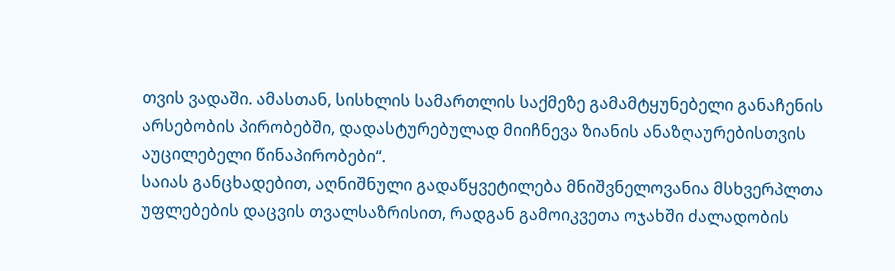თვის ვადაში. ამასთან, სისხლის სამართლის საქმეზე გამამტყუნებელი განაჩენის არსებობის პირობებში, დადასტურებულად მიიჩნევა ზიანის ანაზღაურებისთვის აუცილებელი წინაპირობები“.
საიას განცხადებით, აღნიშნული გადაწყვეტილება მნიშვნელოვანია მსხვერპლთა უფლებების დაცვის თვალსაზრისით, რადგან გამოიკვეთა ოჯახში ძალადობის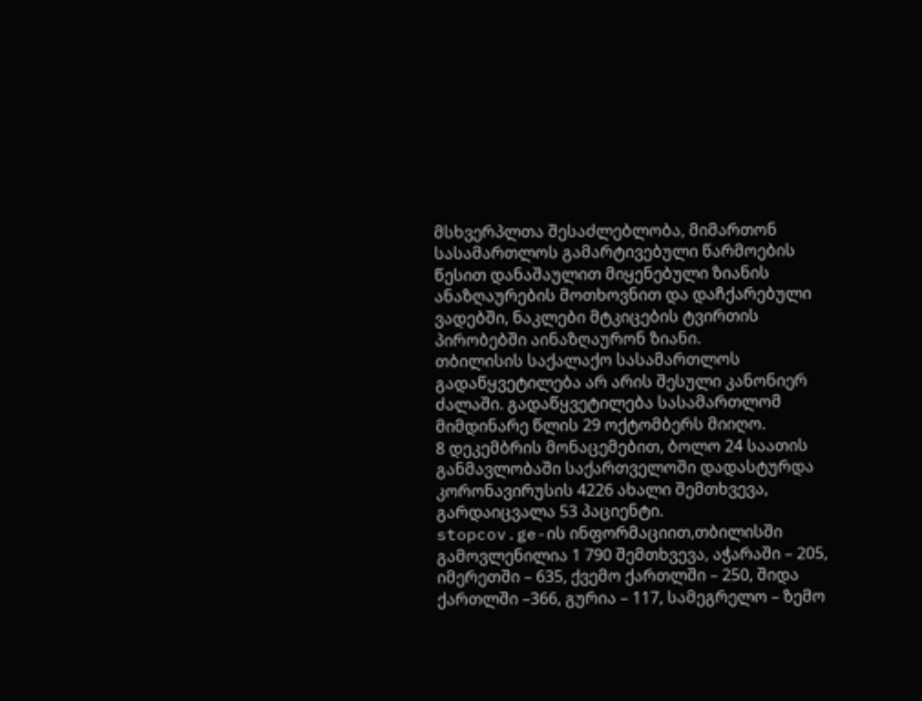მსხვერპლთა შესაძლებლობა, მიმართონ სასამართლოს გამარტივებული წარმოების წესით დანაშაულით მიყენებული ზიანის ანაზღაურების მოთხოვნით და დაჩქარებული ვადებში, ნაკლები მტკიცების ტვირთის პირობებში აინაზღაურონ ზიანი.
თბილისის საქალაქო სასამართლოს გადაწყვეტილება არ არის შესული კანონიერ ძალაში. გადაწყვეტილება სასამართლომ მიმდინარე წლის 29 ოქტომბერს მიიღო.
8 დეკემბრის მონაცემებით, ბოლო 24 საათის განმავლობაში საქართველოში დადასტურდა კორონავირუსის 4226 ახალი შემთხვევა, გარდაიცვალა 53 პაციენტი.
stopcov.ge-ის ინფორმაციით,თბილისში გამოვლენილია 1 790 შემთხვევა, აჭარაში – 205, იმერეთში – 635, ქვემო ქართლში – 250, შიდა ქართლში –366, გურია – 117, სამეგრელო – ზემო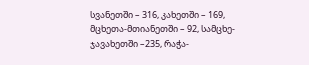სვანეთში – 316, კახეთში – 169, მცხეთა-მთიანეთში – 92, სამცხე-ჯავახეთში –235, რაჭა-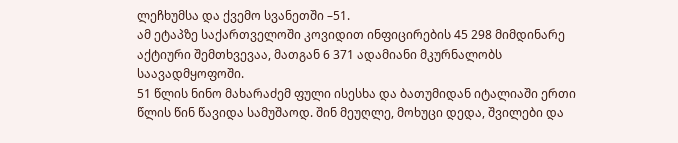ლეჩხუმსა და ქვემო სვანეთში –51.
ამ ეტაპზე საქართველოში კოვიდით ინფიცირების 45 298 მიმდინარე აქტიური შემთხვევაა, მათგან 6 371 ადამიანი მკურნალობს საავადმყოფოში.
51 წლის ნინო მახარაძემ ფული ისესხა და ბათუმიდან იტალიაში ერთი წლის წინ წავიდა სამუშაოდ. შინ მეუღლე, მოხუცი დედა, შვილები და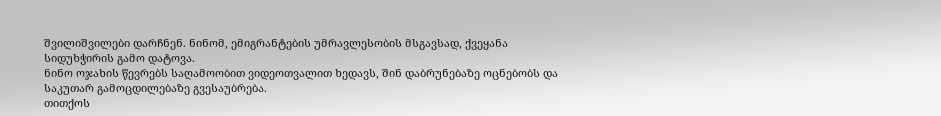შვილიშვილები დარჩნენ. ნინომ, ემიგრანტების უმრავლესობის მსგავსად, ქვეყანა სიდუხჭირის გამო დატოვა.
ნინო ოჯახის წევრებს საღამოობით ვიდეოთვალით ხედავს, შინ დაბრუნებაზე ოცნებობს და საკუთარ გამოცდილებაზე გვესაუბრება.
თითქოს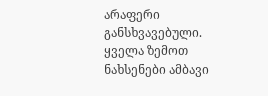არაფერი განსხვავებული. ყველა ზემოთ ნახსენები ამბავი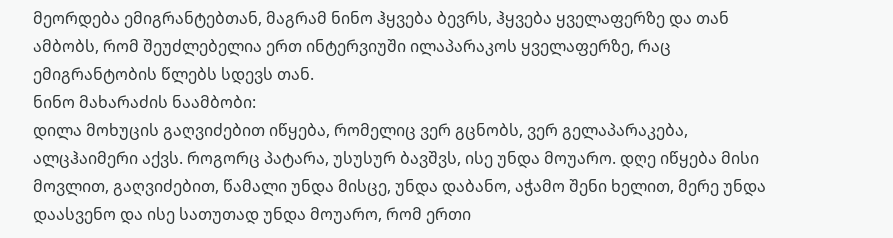მეორდება ემიგრანტებთან, მაგრამ ნინო ჰყვება ბევრს, ჰყვება ყველაფერზე და თან ამბობს, რომ შეუძლებელია ერთ ინტერვიუში ილაპარაკოს ყველაფერზე, რაც ემიგრანტობის წლებს სდევს თან.
ნინო მახარაძის ნაამბობი:
დილა მოხუცის გაღვიძებით იწყება, რომელიც ვერ გცნობს, ვერ გელაპარაკება, ალცჰაიმერი აქვს. როგორც პატარა, უსუსურ ბავშვს, ისე უნდა მოუარო. დღე იწყება მისი მოვლით, გაღვიძებით, წამალი უნდა მისცე, უნდა დაბანო, აჭამო შენი ხელით, მერე უნდა დაასვენო და ისე სათუთად უნდა მოუარო, რომ ერთი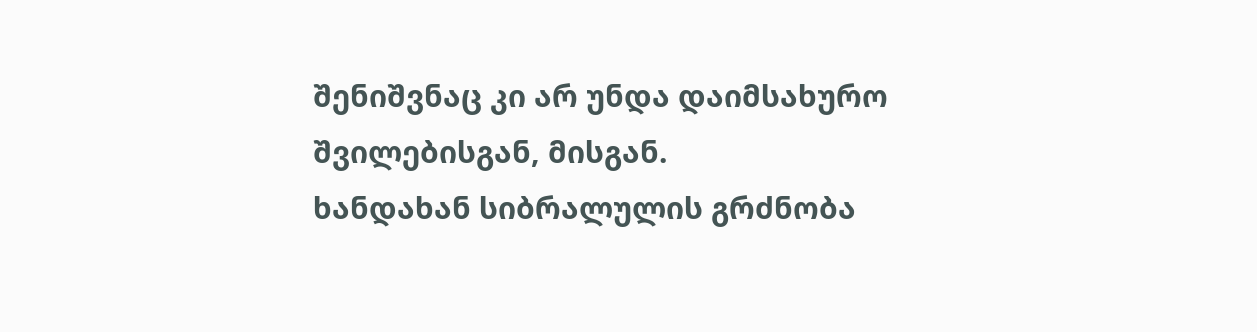შენიშვნაც კი არ უნდა დაიმსახურო შვილებისგან, მისგან.
ხანდახან სიბრალულის გრძნობა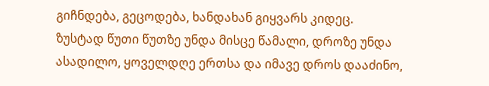გიჩნდება, გეცოდება, ხანდახან გიყვარს კიდეც.
ზუსტად წუთი წუთზე უნდა მისცე წამალი, დროზე უნდა ასადილო, ყოველდღე ერთსა და იმავე დროს დააძინო,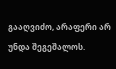გააღვიძო, არაფერი არ უნდა შეგეშალოს.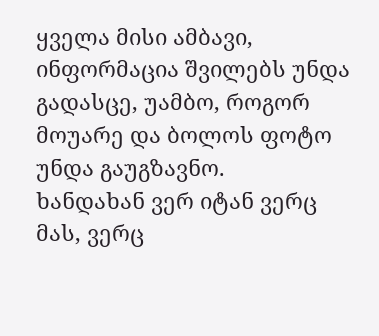ყველა მისი ამბავი, ინფორმაცია შვილებს უნდა გადასცე, უამბო, როგორ მოუარე და ბოლოს ფოტო უნდა გაუგზავნო.
ხანდახან ვერ იტან ვერც მას, ვერც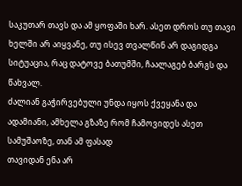საკუთარ თავს და ამ ყოფაში ხარ. ასეთ დროს თუ თავი ხელში არ აიყვანე, თუ ისევ თვალწინ არ დაგიდგა სიტუაცია, რაც დატოვე ბათუმში, ჩაალაგებ ბარგს და წახვალ.
ძალიან გაჭირვებული უნდა იყოს ქვეყანა და ადამიანი, ამხელა გზაზე რომ ჩამოვიდეს ასეთ სამუშაოზე, თან ამ ფასად
თავიდან ენა არ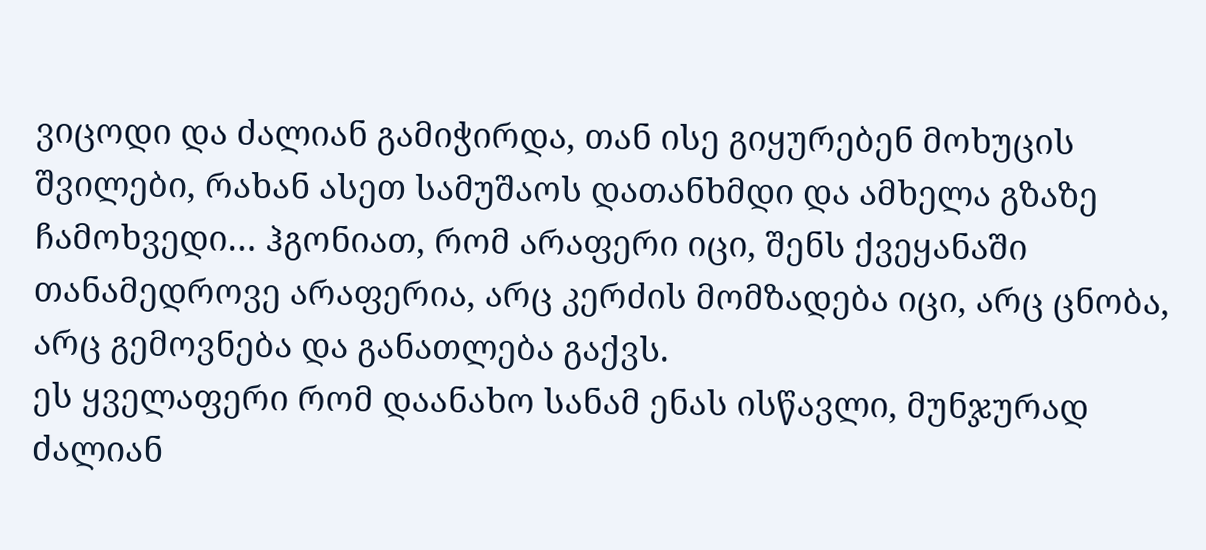ვიცოდი და ძალიან გამიჭირდა, თან ისე გიყურებენ მოხუცის შვილები, რახან ასეთ სამუშაოს დათანხმდი და ამხელა გზაზე ჩამოხვედი… ჰგონიათ, რომ არაფერი იცი, შენს ქვეყანაში თანამედროვე არაფერია, არც კერძის მომზადება იცი, არც ცნობა, არც გემოვნება და განათლება გაქვს.
ეს ყველაფერი რომ დაანახო სანამ ენას ისწავლი, მუნჯურად ძალიან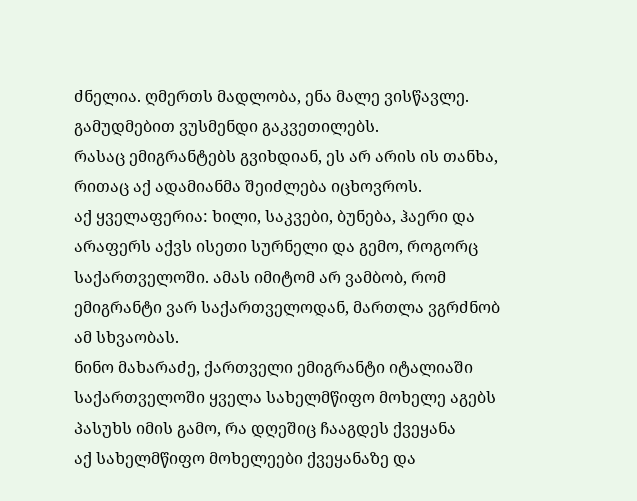ძნელია. ღმერთს მადლობა, ენა მალე ვისწავლე. გამუდმებით ვუსმენდი გაკვეთილებს.
რასაც ემიგრანტებს გვიხდიან, ეს არ არის ის თანხა, რითაც აქ ადამიანმა შეიძლება იცხოვროს.
აქ ყველაფერია: ხილი, საკვები, ბუნება, ჰაერი და არაფერს აქვს ისეთი სურნელი და გემო, როგორც საქართველოში. ამას იმიტომ არ ვამბობ, რომ ემიგრანტი ვარ საქართველოდან, მართლა ვგრძნობ ამ სხვაობას.
ნინო მახარაძე, ქართველი ემიგრანტი იტალიაში
საქართველოში ყველა სახელმწიფო მოხელე აგებს პასუხს იმის გამო, რა დღეშიც ჩააგდეს ქვეყანა
აქ სახელმწიფო მოხელეები ქვეყანაზე და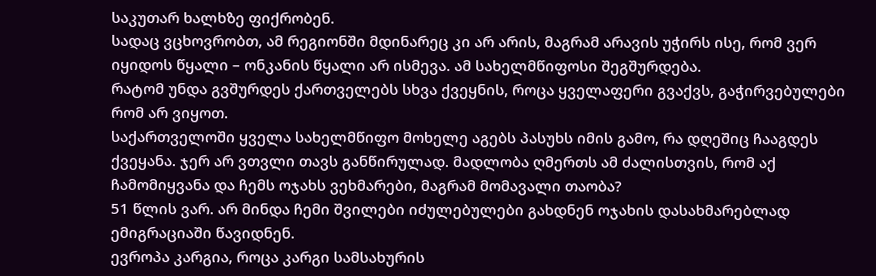საკუთარ ხალხზე ფიქრობენ.
სადაც ვცხოვრობთ, ამ რეგიონში მდინარეც კი არ არის, მაგრამ არავის უჭირს ისე, რომ ვერ იყიდოს წყალი – ონკანის წყალი არ ისმევა. ამ სახელმწიფოსი შეგშურდება.
რატომ უნდა გვშურდეს ქართველებს სხვა ქვეყნის, როცა ყველაფერი გვაქვს, გაჭირვებულები რომ არ ვიყოთ.
საქართველოში ყველა სახელმწიფო მოხელე აგებს პასუხს იმის გამო, რა დღეშიც ჩააგდეს ქვეყანა. ჯერ არ ვთვლი თავს განწირულად. მადლობა ღმერთს ამ ძალისთვის, რომ აქ ჩამომიყვანა და ჩემს ოჯახს ვეხმარები, მაგრამ მომავალი თაობა?
51 წლის ვარ. არ მინდა ჩემი შვილები იძულებულები გახდნენ ოჯახის დასახმარებლად ემიგრაციაში წავიდნენ.
ევროპა კარგია, როცა კარგი სამსახურის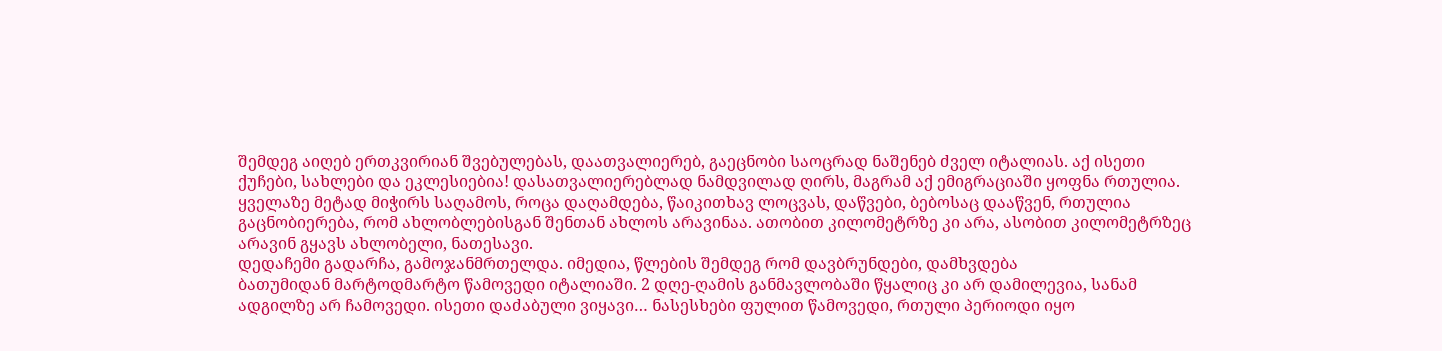შემდეგ აიღებ ერთკვირიან შვებულებას, დაათვალიერებ, გაეცნობი საოცრად ნაშენებ ძველ იტალიას. აქ ისეთი ქუჩები, სახლები და ეკლესიებია! დასათვალიერებლად ნამდვილად ღირს, მაგრამ აქ ემიგრაციაში ყოფნა რთულია.
ყველაზე მეტად მიჭირს საღამოს, როცა დაღამდება, წაიკითხავ ლოცვას, დაწვები, ბებოსაც დააწვენ, რთულია გაცნობიერება, რომ ახლობლებისგან შენთან ახლოს არავინაა. ათობით კილომეტრზე კი არა, ასობით კილომეტრზეც არავინ გყავს ახლობელი, ნათესავი.
დედაჩემი გადარჩა, გამოჯანმრთელდა. იმედია, წლების შემდეგ რომ დავბრუნდები, დამხვდება
ბათუმიდან მარტოდმარტო წამოვედი იტალიაში. 2 დღე-ღამის განმავლობაში წყალიც კი არ დამილევია, სანამ ადგილზე არ ჩამოვედი. ისეთი დაძაბული ვიყავი… ნასესხები ფულით წამოვედი, რთული პერიოდი იყო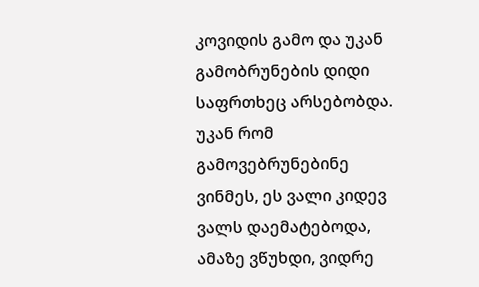კოვიდის გამო და უკან გამობრუნების დიდი საფრთხეც არსებობდა.
უკან რომ გამოვებრუნებინე ვინმეს, ეს ვალი კიდევ ვალს დაემატებოდა, ამაზე ვწუხდი, ვიდრე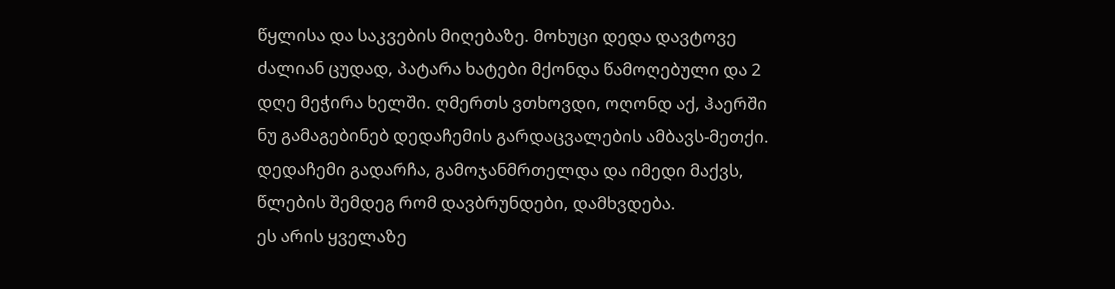წყლისა და საკვების მიღებაზე. მოხუცი დედა დავტოვე ძალიან ცუდად, პატარა ხატები მქონდა წამოღებული და 2 დღე მეჭირა ხელში. ღმერთს ვთხოვდი, ოღონდ აქ, ჰაერში ნუ გამაგებინებ დედაჩემის გარდაცვალების ამბავს-მეთქი. დედაჩემი გადარჩა, გამოჯანმრთელდა და იმედი მაქვს, წლების შემდეგ რომ დავბრუნდები, დამხვდება.
ეს არის ყველაზე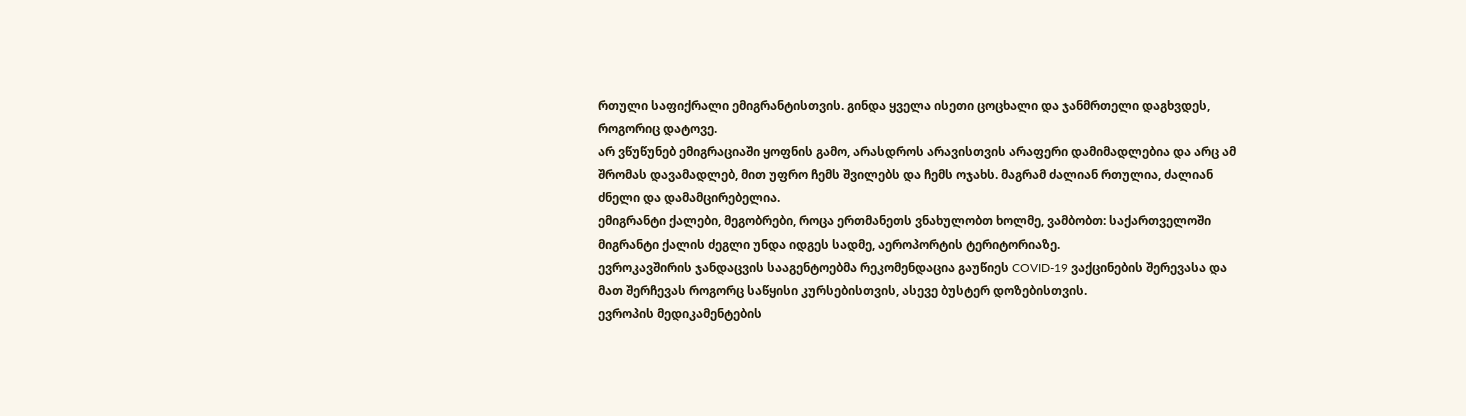რთული საფიქრალი ემიგრანტისთვის. გინდა ყველა ისეთი ცოცხალი და ჯანმრთელი დაგხვდეს, როგორიც დატოვე.
არ ვწუწუნებ ემიგრაციაში ყოფნის გამო, არასდროს არავისთვის არაფერი დამიმადლებია და არც ამ შრომას დავამადლებ, მით უფრო ჩემს შვილებს და ჩემს ოჯახს. მაგრამ ძალიან რთულია, ძალიან ძნელი და დამამცირებელია.
ემიგრანტი ქალები, მეგობრები, როცა ერთმანეთს ვნახულობთ ხოლმე, ვამბობთ: საქართველოში მიგრანტი ქალის ძეგლი უნდა იდგეს სადმე, აეროპორტის ტერიტორიაზე.
ევროკავშირის ჯანდაცვის სააგენტოებმა რეკომენდაცია გაუწიეს COVID-19 ვაქცინების შერევასა და მათ შერჩევას როგორც საწყისი კურსებისთვის, ასევე ბუსტერ დოზებისთვის.
ევროპის მედიკამენტების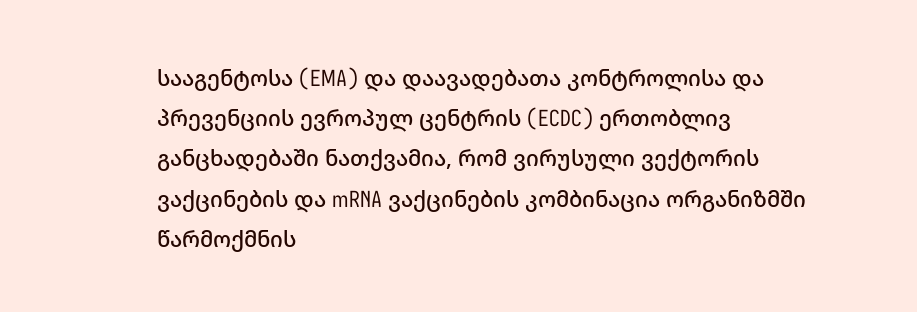სააგენტოსა (EMA) და დაავადებათა კონტროლისა და პრევენციის ევროპულ ცენტრის (ECDC) ერთობლივ განცხადებაში ნათქვამია, რომ ვირუსული ვექტორის ვაქცინების და mRNA ვაქცინების კომბინაცია ორგანიზმში წარმოქმნის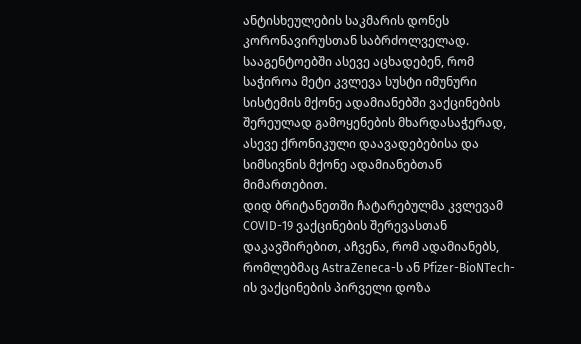ანტისხეულების საკმარის დონეს კორონავირუსთან საბრძოლველად.
სააგენტოებში ასევე აცხადებენ, რომ საჭიროა მეტი კვლევა სუსტი იმუნური სისტემის მქონე ადამიანებში ვაქცინების შერეულად გამოყენების მხარდასაჭერად, ასევე ქრონიკული დაავადებებისა და სიმსივნის მქონე ადამიანებთან მიმართებით.
დიდ ბრიტანეთში ჩატარებულმა კვლევამ COVID-19 ვაქცინების შერევასთან დაკავშირებით, აჩვენა, რომ ადამიანებს, რომლებმაც AstraZeneca-ს ან Pfizer-BioNTech-ის ვაქცინების პირველი დოზა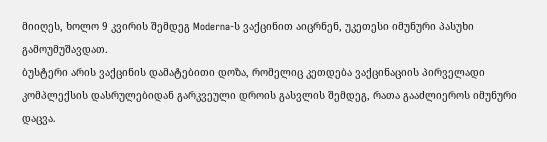მიიღეს, ხოლო 9 კვირის შემდეგ Moderna-ს ვაქცინით აიცრნენ, უკეთესი იმუნური პასუხი გამოუმუშავდათ.
ბუსტერი არის ვაქცინის დამატებითი დოზა, რომელიც კეთდება ვაქცინაციის პირველადი კომპლექსის დასრულებიდან გარკვეული დროის გასვლის შემდეგ, რათა გააძლიეროს იმუნური დაცვა.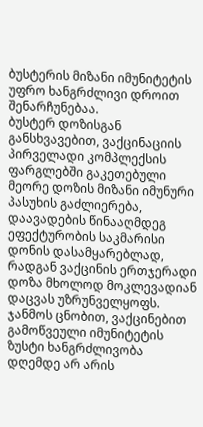ბუსტერის მიზანი იმუნიტეტის უფრო ხანგრძლივი დროით შენარჩუნებაა.
ბუსტერ დოზისგან განსხვავებით, ვაქცინაციის პირველადი კომპლექსის ფარგლებში გაკეთებული მეორე დოზის მიზანი იმუნური პასუხის გაძლიერება, დაავადების წინააღმდეგ ეფექტურობის საკმარისი დონის დასამყარებლად, რადგან ვაქცინის ერთჯერადი დოზა მხოლოდ მოკლევადიან დაცვას უზრუნველყოფს.
ჯანმოს ცნობით, ვაქცინებით გამოწვეული იმუნიტეტის ზუსტი ხანგრძლივობა დღემდე არ არის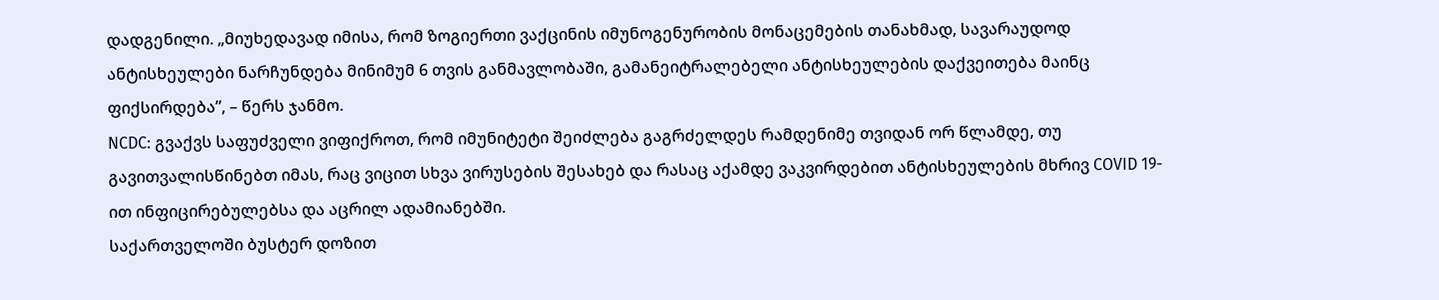დადგენილი. „მიუხედავად იმისა, რომ ზოგიერთი ვაქცინის იმუნოგენურობის მონაცემების თანახმად, სავარაუდოდ ანტისხეულები ნარჩუნდება მინიმუმ 6 თვის განმავლობაში, გამანეიტრალებელი ანტისხეულების დაქვეითება მაინც ფიქსირდება”, – წერს ჯანმო.
NCDC: გვაქვს საფუძველი ვიფიქროთ, რომ იმუნიტეტი შეიძლება გაგრძელდეს რამდენიმე თვიდან ორ წლამდე, თუ გავითვალისწინებთ იმას, რაც ვიცით სხვა ვირუსების შესახებ და რასაც აქამდე ვაკვირდებით ანტისხეულების მხრივ COVID 19-ით ინფიცირებულებსა და აცრილ ადამიანებში.
საქართველოში ბუსტერ დოზით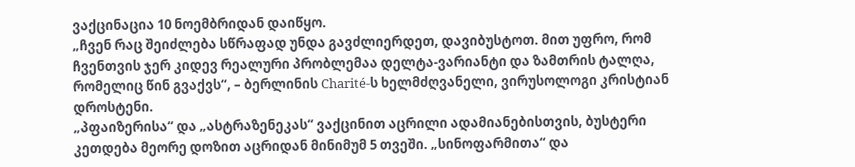ვაქცინაცია 10 ნოემბრიდან დაიწყო.
„ჩვენ რაც შეიძლება სწრაფად უნდა გავძლიერდეთ, დავიბუსტოთ. მით უფრო, რომ ჩვენთვის ჯერ კიდევ რეალური პრობლემაა დელტა-ვარიანტი და ზამთრის ტალღა, რომელიც წინ გვაქვს“, – ბერლინის Charité-ს ხელმძღვანელი, ვირუსოლოგი კრისტიან დროსტენი.
„პფაიზერისა“ და „ასტრაზენეკას“ ვაქცინით აცრილი ადამიანებისთვის, ბუსტერი კეთდება მეორე დოზით აცრიდან მინიმუმ 5 თვეში. „სინოფარმითა“ და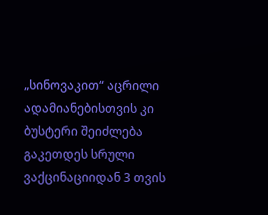„სინოვაკით“ აცრილი ადამიანებისთვის კი ბუსტერი შეიძლება გაკეთდეს სრული ვაქცინაციიდან 3 თვის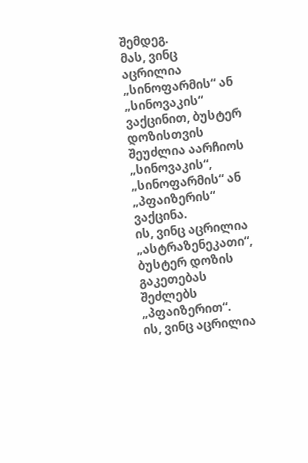შემდეგ.
მას, ვინც აცრილია „სინოფარმის“ ან „სინოვაკის“ ვაქცინით, ბუსტერ დოზისთვის შეუძლია აარჩიოს „სინოვაკის“, „სინოფარმის“ ან „პფაიზერის“ ვაქცინა.
ის, ვინც აცრილია „ასტრაზენეკათი“, ბუსტერ დოზის გაკეთებას შეძლებს „პფაიზერით“.
ის, ვინც აცრილია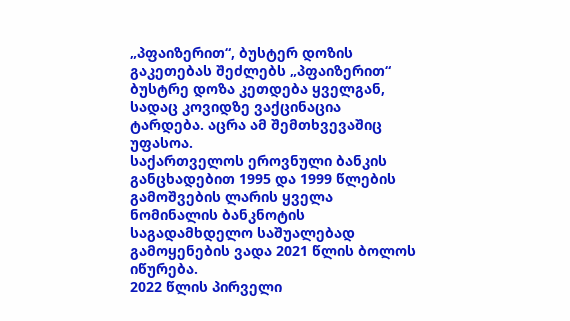„პფაიზერით“, ბუსტერ დოზის გაკეთებას შეძლებს „პფაიზერით“
ბუსტრე დოზა კეთდება ყველგან, სადაც კოვიდზე ვაქცინაცია ტარდება. აცრა ამ შემთხვევაშიც უფასოა.
საქართველოს ეროვნული ბანკის განცხადებით 1995 და 1999 წლების გამოშვების ლარის ყველა ნომინალის ბანკნოტის საგადამხდელო საშუალებად გამოყენების ვადა 2021 წლის ბოლოს იწურება.
2022 წლის პირველი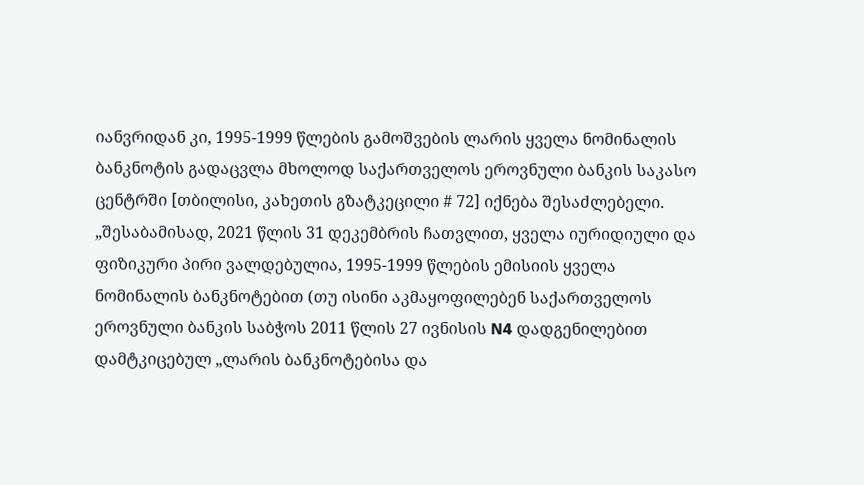იანვრიდან კი, 1995-1999 წლების გამოშვების ლარის ყველა ნომინალის ბანკნოტის გადაცვლა მხოლოდ საქართველოს ეროვნული ბანკის საკასო ცენტრში [თბილისი, კახეთის გზატკეცილი # 72] იქნება შესაძლებელი.
„შესაბამისად, 2021 წლის 31 დეკემბრის ჩათვლით, ყველა იურიდიული და ფიზიკური პირი ვალდებულია, 1995-1999 წლების ემისიის ყველა ნომინალის ბანკნოტებით (თუ ისინი აკმაყოფილებენ საქართველოს ეროვნული ბანკის საბჭოს 2011 წლის 27 ივნისის N4 დადგენილებით დამტკიცებულ „ლარის ბანკნოტებისა და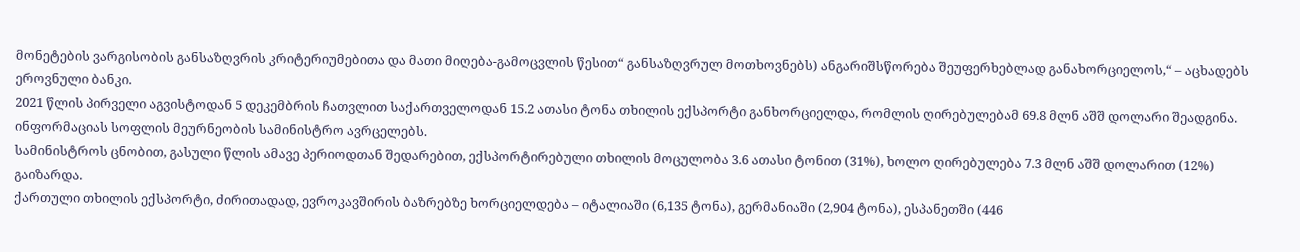მონეტების ვარგისობის განსაზღვრის კრიტერიუმებითა და მათი მიღება-გამოცვლის წესით“ განსაზღვრულ მოთხოვნებს) ანგარიშსწორება შეუფერხებლად განახორციელოს,“ – აცხადებს ეროვნული ბანკი.
2021 წლის პირველი აგვისტოდან 5 დეკემბრის ჩათვლით საქართველოდან 15.2 ათასი ტონა თხილის ექსპორტი განხორციელდა, რომლის ღირებულებამ 69.8 მლნ აშშ დოლარი შეადგინა.
ინფორმაციას სოფლის მეურნეობის სამინისტრო ავრცელებს.
სამინისტროს ცნობით, გასული წლის ამავე პერიოდთან შედარებით, ექსპორტირებული თხილის მოცულობა 3.6 ათასი ტონით (31%), ხოლო ღირებულება 7.3 მლნ აშშ დოლარით (12%) გაიზარდა.
ქართული თხილის ექსპორტი, ძირითადად, ევროკავშირის ბაზრებზე ხორციელდება – იტალიაში (6,135 ტონა), გერმანიაში (2,904 ტონა), ესპანეთში (446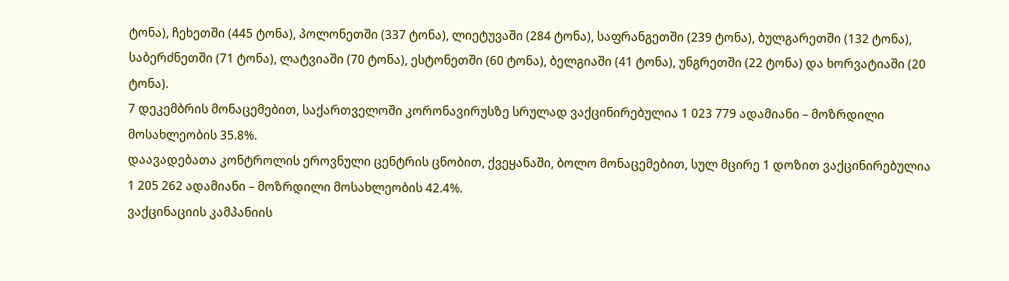ტონა), ჩეხეთში (445 ტონა), პოლონეთში (337 ტონა), ლიეტუვაში (284 ტონა), საფრანგეთში (239 ტონა), ბულგარეთში (132 ტონა), საბერძნეთში (71 ტონა), ლატვიაში (70 ტონა), ესტონეთში (60 ტონა), ბელგიაში (41 ტონა), უნგრეთში (22 ტონა) და ხორვატიაში (20 ტონა).
7 დეკემბრის მონაცემებით, საქართველოში კორონავირუსზე სრულად ვაქცინირებულია 1 023 779 ადამიანი – მოზრდილი მოსახლეობის 35.8%.
დაავადებათა კონტროლის ეროვნული ცენტრის ცნობით, ქვეყანაში, ბოლო მონაცემებით, სულ მცირე 1 დოზით ვაქცინირებულია 1 205 262 ადამიანი – მოზრდილი მოსახლეობის 42.4%.
ვაქცინაციის კამპანიის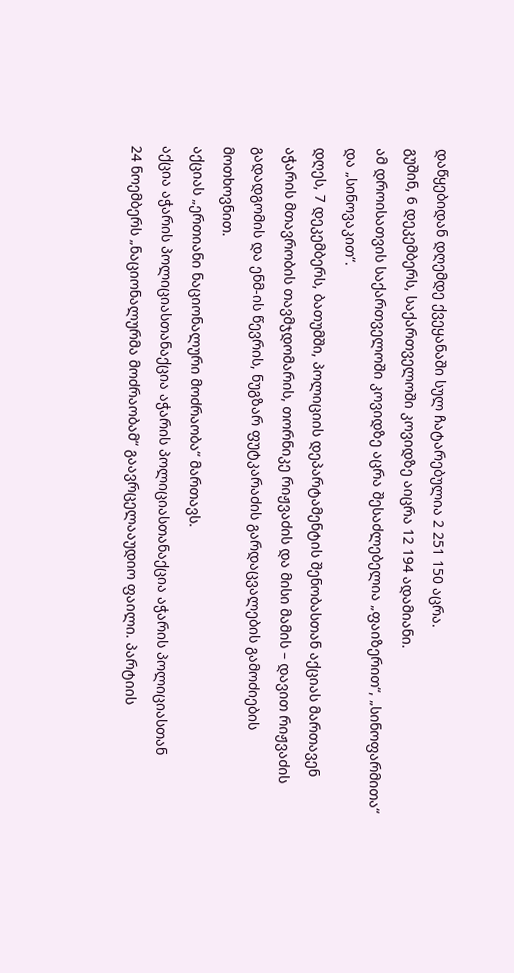დაწყებიდან დღემდე ქვეყანაში სულ ჩატარებულია 2 251 150 აცრა.
გუშინ, 6 დეკემბერს, საქართველოში კოვიდზე აიცრა 12 194 ადამიანი.
ამ დროისათვის საქართველოში კოვიდზე აცრა შესაძლებელია „ფაიზერით“, „სინოფარმითა“ და „სინოვაკით“.
დღეს, 7 დეკემბერს, ბათუმში, პოლიციის დეპარტამენტის შენობასთან აქციას მართავენ აჭარის მთავრობის თავმჯდომარის, თორნიკე რიჟვაძის და მისი მამის – დავით რიჟვაძის გადადგომის და ენმ-ის წევრის, ნუგზარ ფუტკარაძის გარდაცვალების გამოძიების მოთხოვნით.
აქციას „ერთიანი ნაციონალური მოძრაობა“ მართავს.
აქცია აჭარის პოლიციასთანაქცია აჭარის პოლიციასთანაქცია აჭარის პოლიციასთან
24 ნოემბერს „ნაციონალურმა მოძრაობამ“ გაავრცელააუდიო ფაილი. პარტიის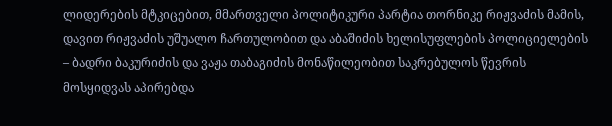ლიდერების მტკიცებით, მმართველი პოლიტიკური პარტია თორნიკე რიჟვაძის მამის, დავით რიჟვაძის უშუალო ჩართულობით და აბაშიძის ხელისუფლების პოლიციელების – ბადრი ბაკურიძის და ვაჟა თაბაგიძის მონაწილეობით საკრებულოს წევრის მოსყიდვას აპირებდა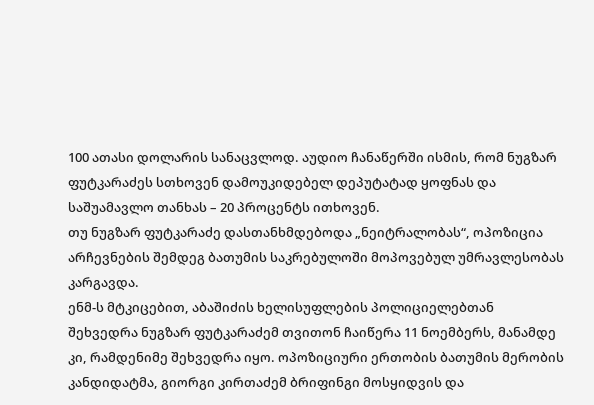100 ათასი დოლარის სანაცვლოდ. აუდიო ჩანაწერში ისმის, რომ ნუგზარ ფუტკარაძეს სთხოვენ დამოუკიდებელ დეპუტატად ყოფნას და საშუამავლო თანხას – 20 პროცენტს ითხოვენ.
თუ ნუგზარ ფუტკარაძე დასთანხმდებოდა „ნეიტრალობას“, ოპოზიცია არჩევნების შემდეგ ბათუმის საკრებულოში მოპოვებულ უმრავლესობას კარგავდა.
ენმ-ს მტკიცებით, აბაშიძის ხელისუფლების პოლიციელებთან შეხვედრა ნუგზარ ფუტკარაძემ თვითონ ჩაიწერა 11 ნოემბერს, მანამდე კი, რამდენიმე შეხვედრა იყო. ოპოზიციური ერთობის ბათუმის მერობის კანდიდატმა, გიორგი კირთაძემ ბრიფინგი მოსყიდვის და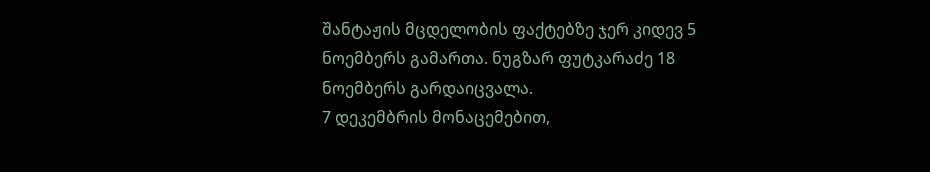შანტაჟის მცდელობის ფაქტებზე ჯერ კიდევ 5 ნოემბერს გამართა. ნუგზარ ფუტკარაძე 18 ნოემბერს გარდაიცვალა.
7 დეკემბრის მონაცემებით,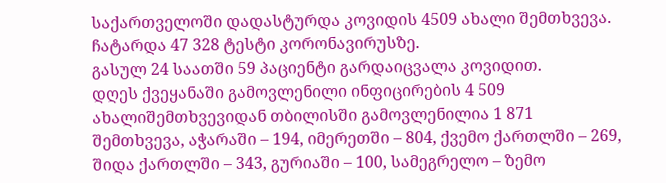საქართველოში დადასტურდა კოვიდის 4509 ახალი შემთხვევა. ჩატარდა 47 328 ტესტი კორონავირუსზე.
გასულ 24 საათში 59 პაციენტი გარდაიცვალა კოვიდით.
დღეს ქვეყანაში გამოვლენილი ინფიცირების 4 509 ახალიშემთხვევიდან თბილისში გამოვლენილია 1 871 შემთხვევა, აჭარაში – 194, იმერეთში – 804, ქვემო ქართლში – 269, შიდა ქართლში – 343, გურიაში – 100, სამეგრელო – ზემო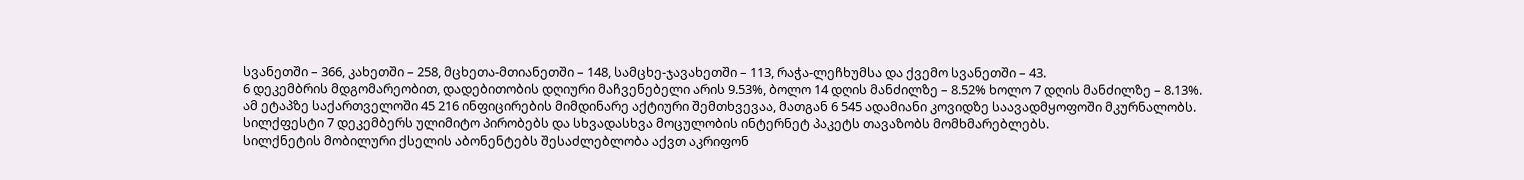სვანეთში – 366, კახეთში – 258, მცხეთა-მთიანეთში – 148, სამცხე-ჯავახეთში – 113, რაჭა-ლეჩხუმსა და ქვემო სვანეთში – 43.
6 დეკემბრის მდგომარეობით, დადებითობის დღიური მაჩვენებელი არის 9.53%, ბოლო 14 დღის მანძილზე – 8.52% ხოლო 7 დღის მანძილზე – 8.13%.
ამ ეტაპზე საქართველოში 45 216 ინფიცირების მიმდინარე აქტიური შემთხვევაა, მათგან 6 545 ადამიანი კოვიდზე საავადმყოფოში მკურნალობს.
სილქფესტი 7 დეკემბერს ულიმიტო პირობებს და სხვადასხვა მოცულობის ინტერნეტ პაკეტს თავაზობს მომხმარებლებს.
სილქნეტის მობილური ქსელის აბონენტებს შესაძლებლობა აქვთ აკრიფონ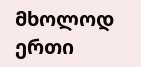მხოლოდ ერთი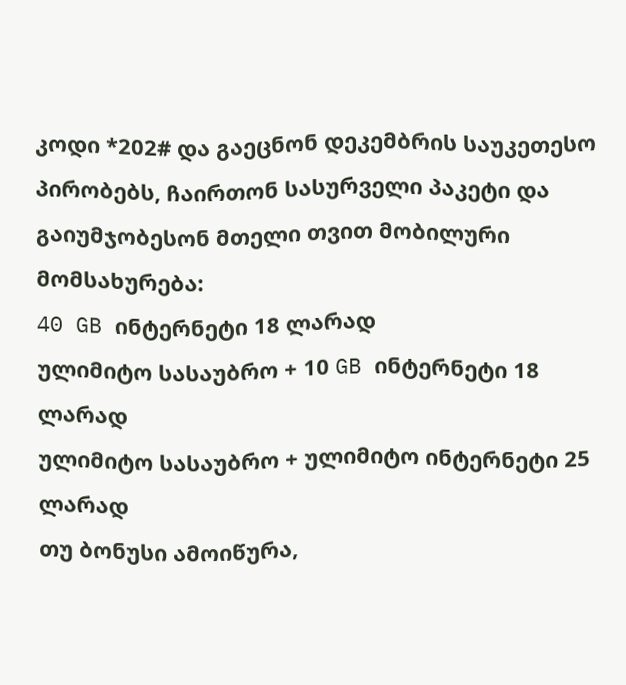კოდი *202# და გაეცნონ დეკემბრის საუკეთესო პირობებს, ჩაირთონ სასურველი პაკეტი და გაიუმჯობესონ მთელი თვით მობილური მომსახურება:
40 GB ინტერნეტი 18 ლარად
ულიმიტო სასაუბრო + 10 GB ინტერნეტი 18 ლარად
ულიმიტო სასაუბრო + ულიმიტო ინტერნეტი 25 ლარად
თუ ბონუსი ამოიწურა,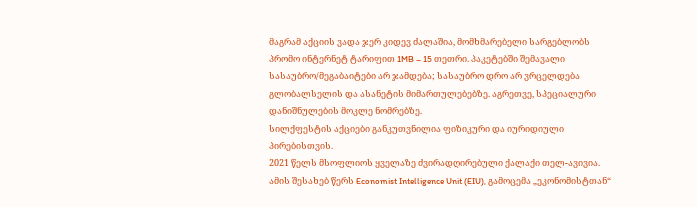მაგრამ აქციის ვადა ჯერ კიდევ ძალაშია, მომხმარებელი სარგებლობს პრომო ინტერნეტ ტარიფით 1MB – 15 თეთრი. პაკეტებში შემავალი სასაუბრო/მეგაბაიტები არ ჯამდება; სასაუბრო დრო არ ვრცელდება გლობალსელის და ასანეტის მიმართულებებზე. აგრეთვე, სპეციალური დანიშნულების მოკლე ნომრებზე.
სილქფესტის აქციები განკუთვნილია ფიზიკური და იურიდიული პირებისთვის.
2021 წელს მსოფლიოს ყველაზე ძვირადღირებული ქალაქი თელ-ავივია. ამის შესახებ წერს Economist Intelligence Unit (EIU), გამოცემა „ეკონომისტთან“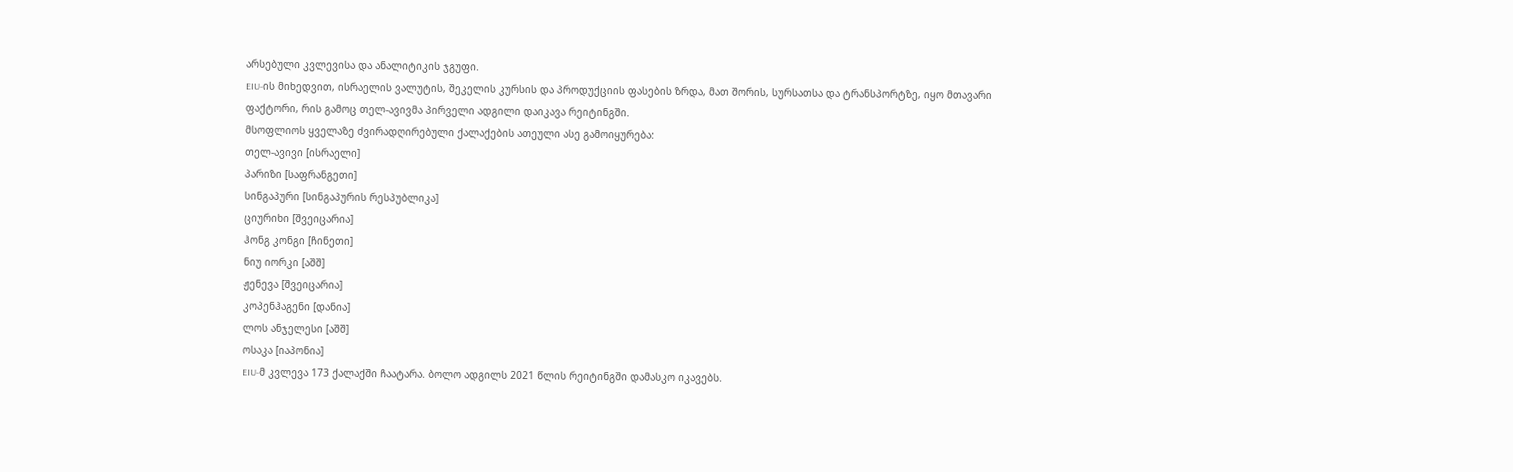არსებული კვლევისა და ანალიტიკის ჯგუფი.
EIU-ის მიხედვით, ისრაელის ვალუტის, შეკელის კურსის და პროდუქციის ფასების ზრდა, მათ შორის, სურსათსა და ტრანსპორტზე, იყო მთავარი ფაქტორი, რის გამოც თელ-ავივმა პირველი ადგილი დაიკავა რეიტინგში.
მსოფლიოს ყველაზე ძვირადღირებული ქალაქების ათეული ასე გამოიყურება:
თელ-ავივი [ისრაელი]
პარიზი [საფრანგეთი]
სინგაპური [სინგაპურის რესპუბლიკა]
ციურიხი [შვეიცარია]
ჰონგ კონგი [ჩინეთი]
ნიუ იორკი [აშშ]
ჟენევა [შვეიცარია]
კოპენჰაგენი [დანია]
ლოს ანჯელესი [აშშ]
ოსაკა [იაპონია]
EIU-მ კვლევა 173 ქალაქში ჩაატარა. ბოლო ადგილს 2021 წლის რეიტინგში დამასკო იკავებს.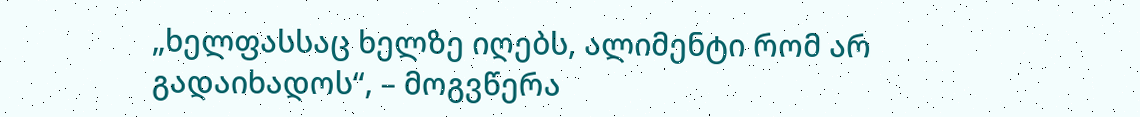„ხელფასსაც ხელზე იღებს, ალიმენტი რომ არ გადაიხადოს“, – მოგვწერა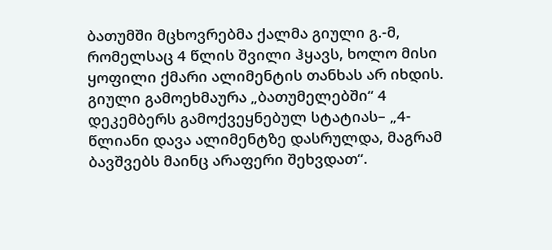ბათუმში მცხოვრებმა ქალმა გიული გ.-მ, რომელსაც 4 წლის შვილი ჰყავს, ხოლო მისი ყოფილი ქმარი ალიმენტის თანხას არ იხდის. გიული გამოეხმაურა „ბათუმელებში“ 4 დეკემბერს გამოქვეყნებულ სტატიას– „4-წლიანი დავა ალიმენტზე დასრულდა, მაგრამ ბავშვებს მაინც არაფერი შეხვდათ“.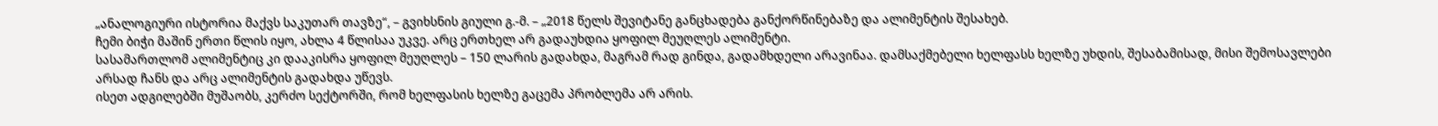„ანალოგიური ისტორია მაქვს საკუთარ თავზე“, – გვიხსნის გიული გ.-მ. – „2018 წელს შევიტანე განცხადება განქორწინებაზე და ალიმენტის შესახებ.
ჩემი ბიჭი მაშინ ერთი წლის იყო, ახლა 4 წლისაა უკვე. არც ერთხელ არ გადაუხდია ყოფილ მეუღლეს ალიმენტი.
სასამართლომ ალიმენტიც კი დააკისრა ყოფილ მეუღლეს – 150 ლარის გადახდა, მაგრამ რად გინდა, გადამხდელი არავინაა. დამსაქმებელი ხელფასს ხელზე უხდის, შესაბამისად, მისი შემოსავლები არსად ჩანს და არც ალიმენტის გადახდა უწევს.
ისეთ ადგილებში მუშაობს, კერძო სექტორში, რომ ხელფასის ხელზე გაცემა პრობლემა არ არის.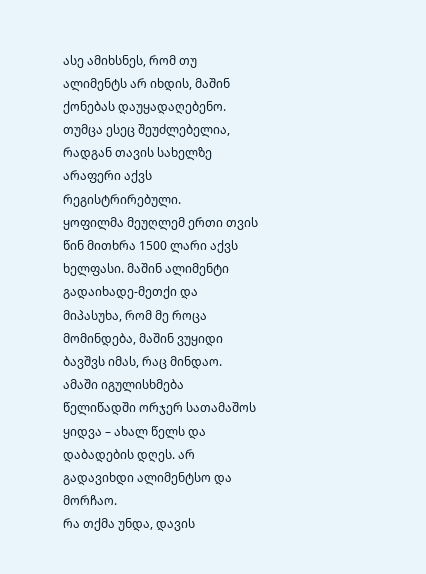ასე ამიხსნეს, რომ თუ ალიმენტს არ იხდის, მაშინ ქონებას დაუყადაღებენო. თუმცა ესეც შეუძლებელია, რადგან თავის სახელზე არაფერი აქვს რეგისტრირებული.
ყოფილმა მეუღლემ ერთი თვის წინ მითხრა 1500 ლარი აქვს ხელფასი. მაშინ ალიმენტი გადაიხადე-მეთქი და მიპასუხა, რომ მე როცა მომინდება, მაშინ ვუყიდი ბავშვს იმას, რაც მინდაო.
ამაში იგულისხმება წელიწადში ორჯერ სათამაშოს ყიდვა – ახალ წელს და დაბადების დღეს. არ გადავიხდი ალიმენტსო და მორჩაო.
რა თქმა უნდა, დავის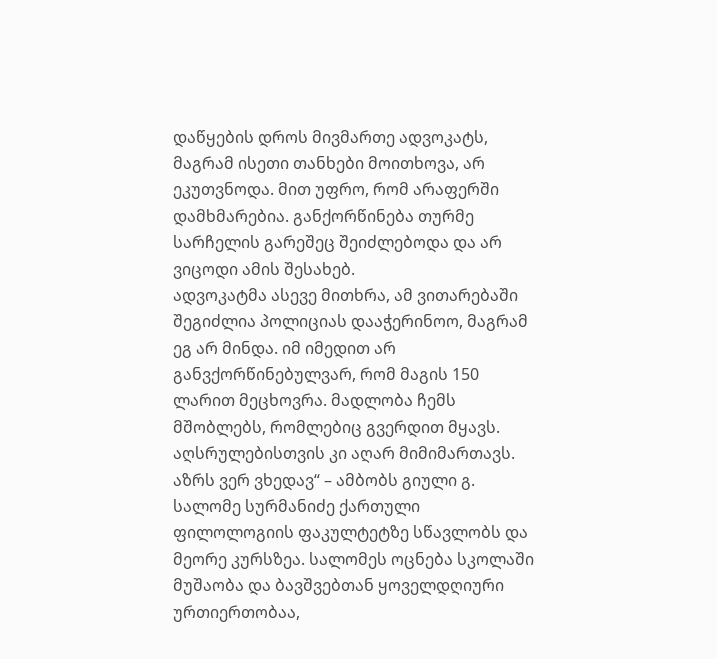დაწყების დროს მივმართე ადვოკატს, მაგრამ ისეთი თანხები მოითხოვა, არ ეკუთვნოდა. მით უფრო, რომ არაფერში დამხმარებია. განქორწინება თურმე სარჩელის გარეშეც შეიძლებოდა და არ ვიცოდი ამის შესახებ.
ადვოკატმა ასევე მითხრა, ამ ვითარებაში შეგიძლია პოლიციას დააჭერინოო, მაგრამ ეგ არ მინდა. იმ იმედით არ განვქორწინებულვარ, რომ მაგის 150 ლარით მეცხოვრა. მადლობა ჩემს მშობლებს, რომლებიც გვერდით მყავს.
აღსრულებისთვის კი აღარ მიმიმართავს. აზრს ვერ ვხედავ“ – ამბობს გიული გ.
სალომე სურმანიძე ქართული ფილოლოგიის ფაკულტეტზე სწავლობს და მეორე კურსზეა. სალომეს ოცნება სკოლაში მუშაობა და ბავშვებთან ყოველდღიური ურთიერთობაა,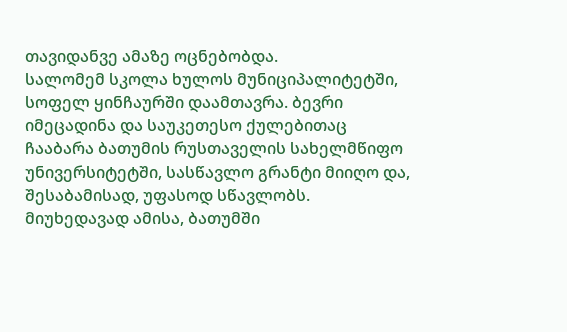თავიდანვე ამაზე ოცნებობდა.
სალომემ სკოლა ხულოს მუნიციპალიტეტში, სოფელ ყინჩაურში დაამთავრა. ბევრი იმეცადინა და საუკეთესო ქულებითაც ჩააბარა ბათუმის რუსთაველის სახელმწიფო უნივერსიტეტში, სასწავლო გრანტი მიიღო და, შესაბამისად, უფასოდ სწავლობს.
მიუხედავად ამისა, ბათუმში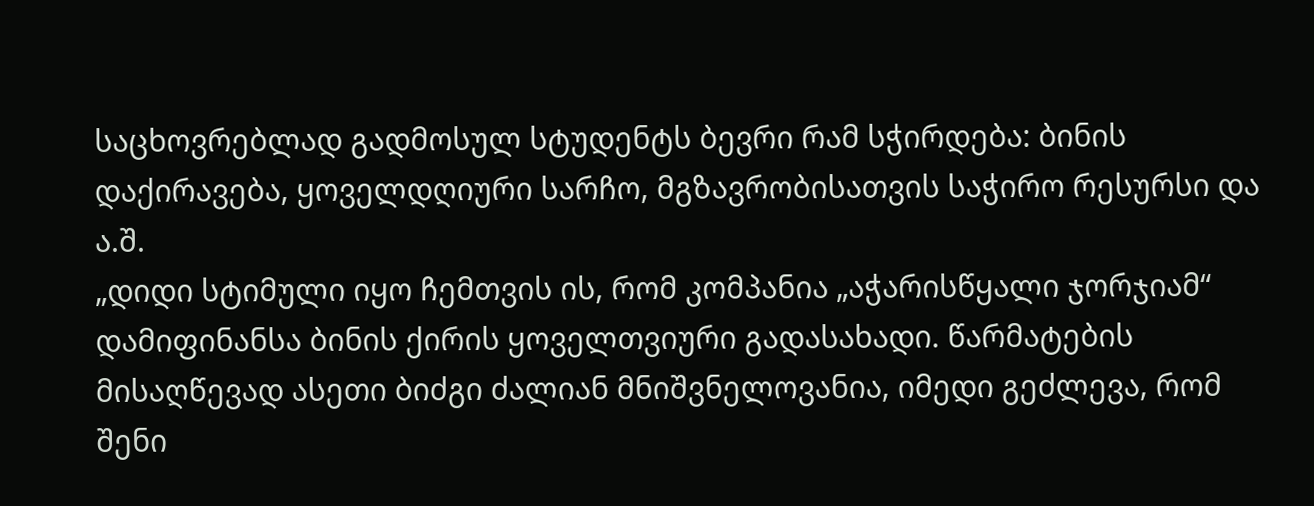საცხოვრებლად გადმოსულ სტუდენტს ბევრი რამ სჭირდება: ბინის დაქირავება, ყოველდღიური სარჩო, მგზავრობისათვის საჭირო რესურსი და ა.შ.
„დიდი სტიმული იყო ჩემთვის ის, რომ კომპანია „აჭარისწყალი ჯორჯიამ“ დამიფინანსა ბინის ქირის ყოველთვიური გადასახადი. წარმატების მისაღწევად ასეთი ბიძგი ძალიან მნიშვნელოვანია, იმედი გეძლევა, რომ შენი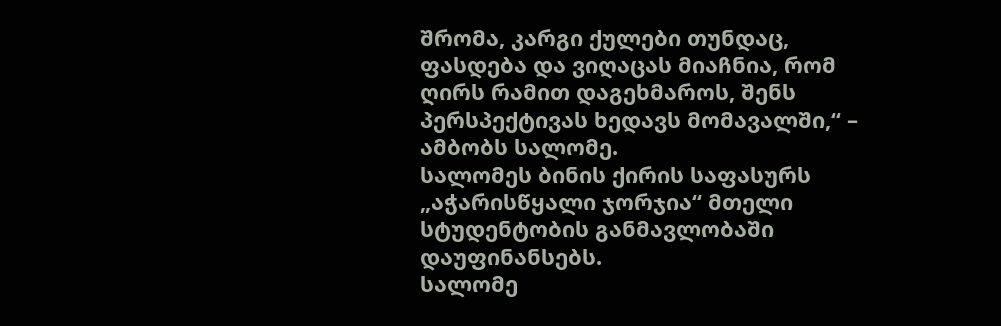შრომა, კარგი ქულები თუნდაც, ფასდება და ვიღაცას მიაჩნია, რომ ღირს რამით დაგეხმაროს, შენს პერსპექტივას ხედავს მომავალში,“ – ამბობს სალომე.
სალომეს ბინის ქირის საფასურს „აჭარისწყალი ჯორჯია“ მთელი სტუდენტობის განმავლობაში დაუფინანსებს.
სალომე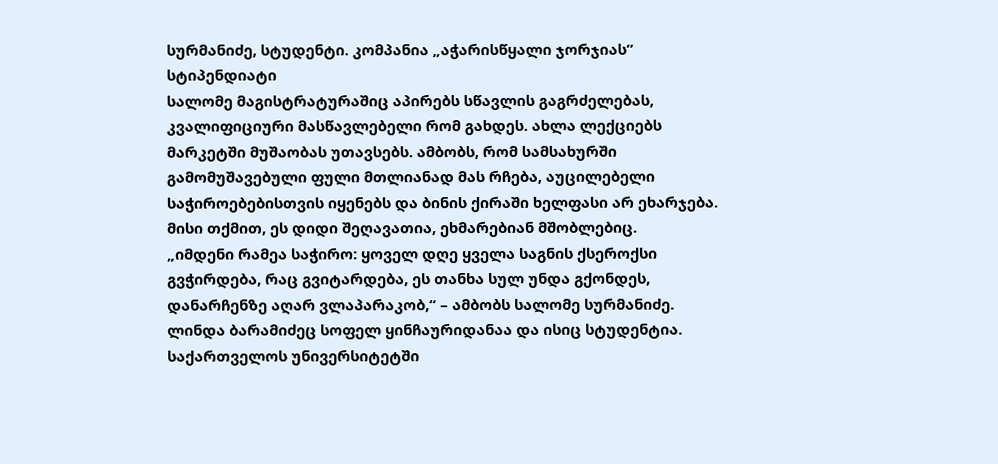სურმანიძე, სტუდენტი. კომპანია „აჭარისწყალი ჯორჯიას” სტიპენდიატი
სალომე მაგისტრატურაშიც აპირებს სწავლის გაგრძელებას, კვალიფიციური მასწავლებელი რომ გახდეს. ახლა ლექციებს მარკეტში მუშაობას უთავსებს. ამბობს, რომ სამსახურში გამომუშავებული ფული მთლიანად მას რჩება, აუცილებელი საჭიროებებისთვის იყენებს და ბინის ქირაში ხელფასი არ ეხარჯება. მისი თქმით, ეს დიდი შეღავათია, ეხმარებიან მშობლებიც.
„იმდენი რამეა საჭირო: ყოველ დღე ყველა საგნის ქსეროქსი გვჭირდება, რაც გვიტარდება, ეს თანხა სულ უნდა გქონდეს, დანარჩენზე აღარ ვლაპარაკობ,“ – ამბობს სალომე სურმანიძე.
ლინდა ბარამიძეც სოფელ ყინჩაურიდანაა და ისიც სტუდენტია. საქართველოს უნივერსიტეტში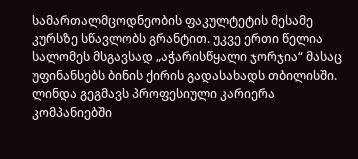სამართალმცოდნეობის ფაკულტეტის მესამე კურსზე სწავლობს გრანტით. უკვე ერთი წელია სალომეს მსგავსად „აჭარისწყალი ჯორჯია“ მასაც უფინანსებს ბინის ქირის გადასახადს თბილისში.
ლინდა გეგმავს პროფესიული კარიერა კომპანიებში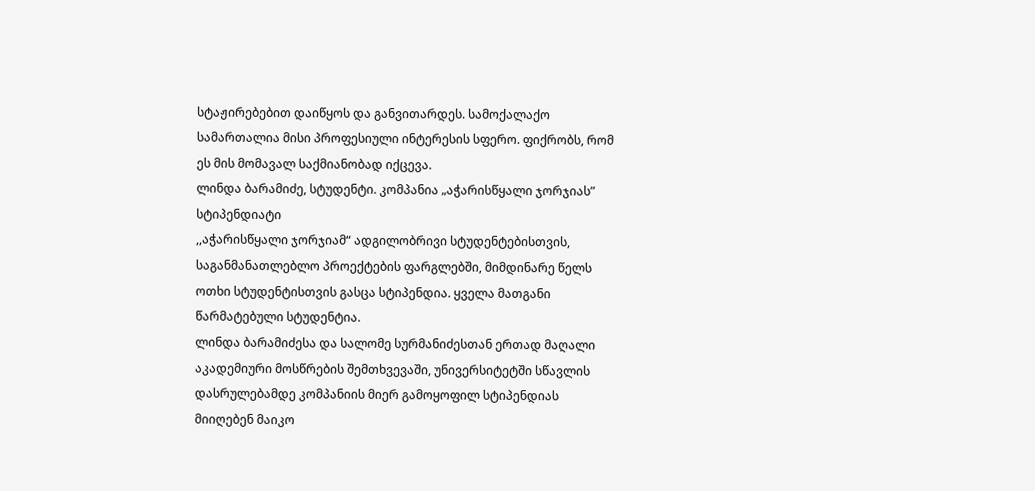სტაჟირებებით დაიწყოს და განვითარდეს. სამოქალაქო სამართალია მისი პროფესიული ინტერესის სფერო. ფიქრობს, რომ ეს მის მომავალ საქმიანობად იქცევა.
ლინდა ბარამიძე, სტუდენტი. კომპანია „აჭარისწყალი ჯორჯიას” სტიპენდიატი
,,აჭარისწყალი ჯორჯიამ“ ადგილობრივი სტუდენტებისთვის, საგანმანათლებლო პროექტების ფარგლებში, მიმდინარე წელს ოთხი სტუდენტისთვის გასცა სტიპენდია. ყველა მათგანი წარმატებული სტუდენტია.
ლინდა ბარამიძესა და სალომე სურმანიძესთან ერთად მაღალი აკადემიური მოსწრების შემთხვევაში, უნივერსიტეტში სწავლის დასრულებამდე კომპანიის მიერ გამოყოფილ სტიპენდიას მიიღებენ მაიკო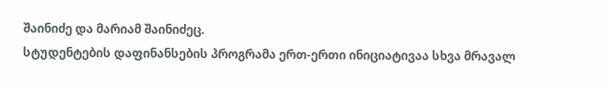შაინიძე და მარიამ შაინიძეც.
სტუდენტების დაფინანსების პროგრამა ერთ-ერთი ინიციატივაა სხვა მრავალ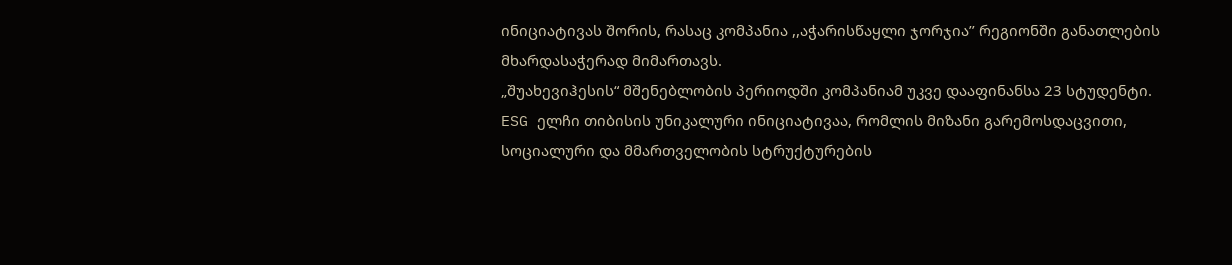ინიციატივას შორის, რასაც კომპანია ,,აჭარისწაყლი ჯორჯია’’ რეგიონში განათლების მხარდასაჭერად მიმართავს.
„შუახევიჰესის“ მშენებლობის პერიოდში კომპანიამ უკვე დააფინანსა 23 სტუდენტი.
ESG ელჩი თიბისის უნიკალური ინიციატივაა, რომლის მიზანი გარემოსდაცვითი, სოციალური და მმართველობის სტრუქტურების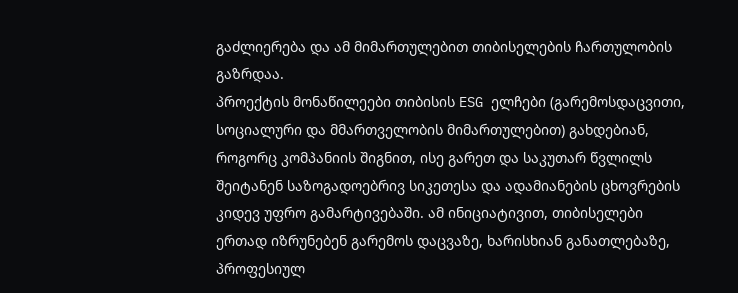გაძლიერება და ამ მიმართულებით თიბისელების ჩართულობის გაზრდაა.
პროექტის მონაწილეები თიბისის ESG ელჩები (გარემოსდაცვითი, სოციალური და მმართველობის მიმართულებით) გახდებიან, როგორც კომპანიის შიგნით, ისე გარეთ და საკუთარ წვლილს შეიტანენ საზოგადოებრივ სიკეთესა და ადამიანების ცხოვრების კიდევ უფრო გამარტივებაში. ამ ინიციატივით, თიბისელები ერთად იზრუნებენ გარემოს დაცვაზე, ხარისხიან განათლებაზე, პროფესიულ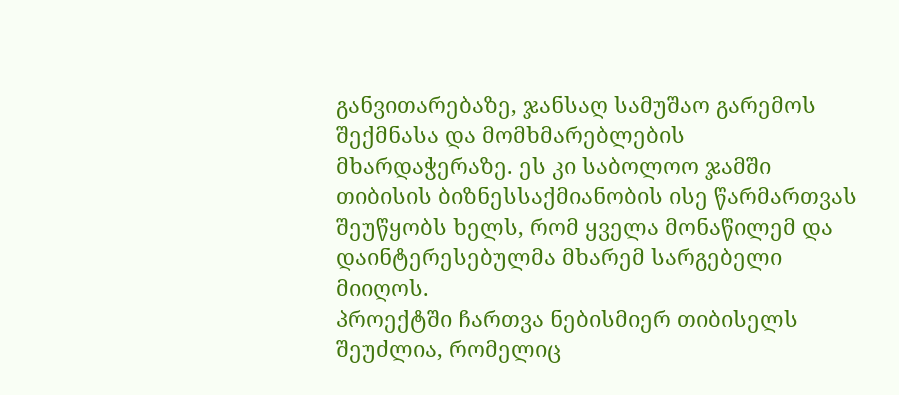განვითარებაზე, ჯანსაღ სამუშაო გარემოს შექმნასა და მომხმარებლების მხარდაჭერაზე. ეს კი საბოლოო ჯამში თიბისის ბიზნესსაქმიანობის ისე წარმართვას შეუწყობს ხელს, რომ ყველა მონაწილემ და დაინტერესებულმა მხარემ სარგებელი მიიღოს.
პროექტში ჩართვა ნებისმიერ თიბისელს შეუძლია, რომელიც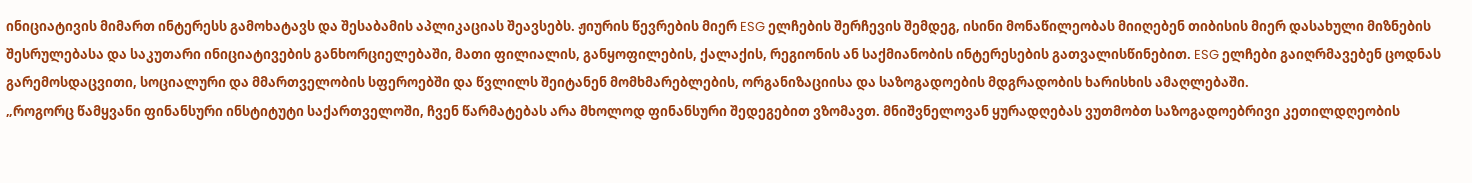ინიციატივის მიმართ ინტერესს გამოხატავს და შესაბამის აპლიკაციას შეავსებს. ჟიურის წევრების მიერ ESG ელჩების შერჩევის შემდეგ, ისინი მონაწილეობას მიიღებენ თიბისის მიერ დასახული მიზნების შესრულებასა და საკუთარი ინიციატივების განხორციელებაში, მათი ფილიალის, განყოფილების, ქალაქის, რეგიონის ან საქმიანობის ინტერესების გათვალისწინებით. ESG ელჩები გაიღრმავებენ ცოდნას გარემოსდაცვითი, სოციალური და მმართველობის სფეროებში და წვლილს შეიტანენ მომხმარებლების, ორგანიზაციისა და საზოგადოების მდგრადობის ხარისხის ამაღლებაში.
„როგორც წამყვანი ფინანსური ინსტიტუტი საქართველოში, ჩვენ წარმატებას არა მხოლოდ ფინანსური შედეგებით ვზომავთ. მნიშვნელოვან ყურადღებას ვუთმობთ საზოგადოებრივი კეთილდღეობის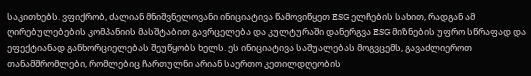საკითხებს. ვფიქრობ, ძალიან მნიშვნელოვანი ინიციატივა წამოვიწყეთ ESG ელჩების სახით, რადგან ამ ღირებულებების კომპანიის მასშტაბით გავრცელება და კულტურაში დანერგვა ESG მიზნების უფრო სწრაფად და ეფექტიანად განხორციელებას შეუწყობს ხელს. ეს ინიციატივა საშუალებას მოგვცემს, გავაძლიეროთ თანამშრომლები, რომლებიც ჩართულნი არიან საერთო კეთილდღეობის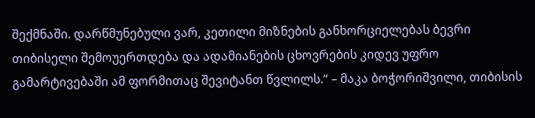შექმნაში. დარწმუნებული ვარ, კეთილი მიზნების განხორციელებას ბევრი თიბისელი შემოუერთდება და ადამიანების ცხოვრების კიდევ უფრო გამარტივებაში ამ ფორმითაც შევიტანთ წვლილს.“ – მაკა ბოჭორიშვილი, თიბისის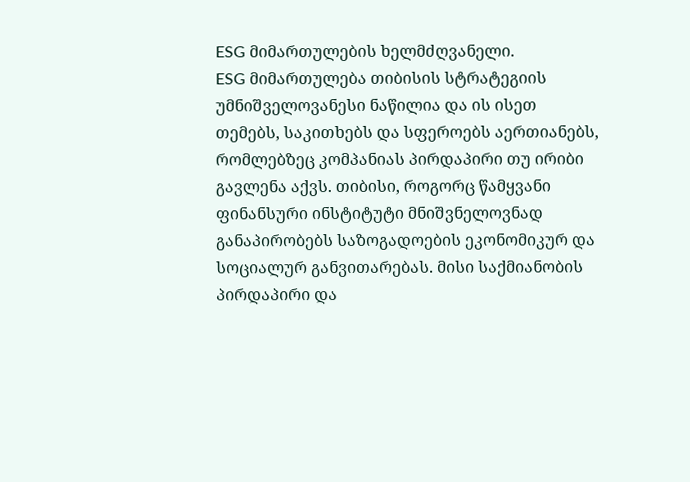ESG მიმართულების ხელმძღვანელი.
ESG მიმართულება თიბისის სტრატეგიის უმნიშველოვანესი ნაწილია და ის ისეთ თემებს, საკითხებს და სფეროებს აერთიანებს, რომლებზეც კომპანიას პირდაპირი თუ ირიბი გავლენა აქვს. თიბისი, როგორც წამყვანი ფინანსური ინსტიტუტი მნიშვნელოვნად განაპირობებს საზოგადოების ეკონომიკურ და სოციალურ განვითარებას. მისი საქმიანობის პირდაპირი და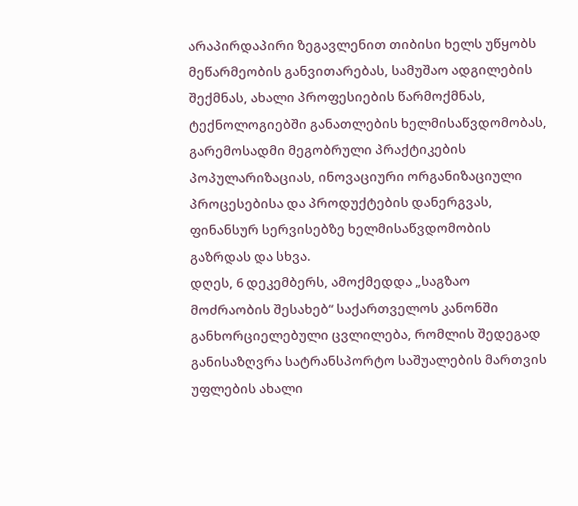არაპირდაპირი ზეგავლენით თიბისი ხელს უწყობს მეწარმეობის განვითარებას, სამუშაო ადგილების შექმნას, ახალი პროფესიების წარმოქმნას, ტექნოლოგიებში განათლების ხელმისაწვდომობას, გარემოსადმი მეგობრული პრაქტიკების პოპულარიზაციას, ინოვაციური ორგანიზაციული პროცესებისა და პროდუქტების დანერგვას, ფინანსურ სერვისებზე ხელმისაწვდომობის გაზრდას და სხვა.
დღეს, 6 დეკემბერს, ამოქმედდა „საგზაო მოძრაობის შესახებ“ საქართველოს კანონში განხორციელებული ცვლილება, რომლის შედეგად განისაზღვრა სატრანსპორტო საშუალების მართვის უფლების ახალი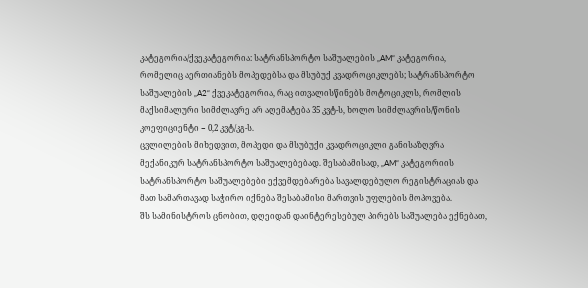კატეგორია/ქვეკატეგორია: სატრანსპორტო საშუალების „AM“ კატეგორია, რომელიც აერთიანებს მოპედებსა და მსუბუქ კვადროციკლებს; სატრანსპორტო საშუალების „A2“ ქვეკატეგორია, რაც ითვალისწინებს მოტოციკლს, რომლის მაქსიმალური სიმძლავრე არ აღემატება 35 კვტ-ს, ხოლო სიმძლავრის/წონის კოეფიციენტი − 0,2 კვტ/კგ-ს.
ცვლილების მიხედვით, მოპედი და მსუბუქი კვადროციკლი განისაზღვრა მექანიკურ სატრანსპორტო საშუალებებად. შესაბამისად, „AM“ კატეგორიის სატრანსპორტო საშუალებები ექვემდებარება სავალდებულო რეგისტრაციას და მათ სამართავად საჭირო იქნება შესაბამისი მართვის უფლების მოპოვება.
შს სამინისტროს ცნობით, დღეიდან დაინტერესებულ პირებს საშუალება ექნებათ,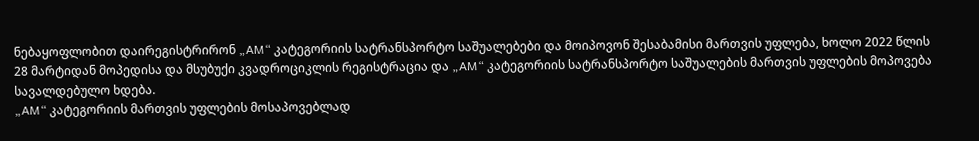ნებაყოფლობით დაირეგისტრირონ „AM“ კატეგორიის სატრანსპორტო საშუალებები და მოიპოვონ შესაბამისი მართვის უფლება, ხოლო 2022 წლის 28 მარტიდან მოპედისა და მსუბუქი კვადროციკლის რეგისტრაცია და „AM“ კატეგორიის სატრანსპორტო საშუალების მართვის უფლების მოპოვება სავალდებულო ხდება.
„AM“ კატეგორიის მართვის უფლების მოსაპოვებლად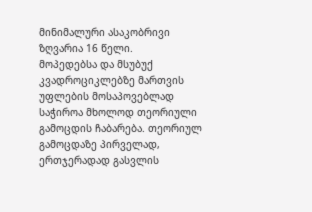მინიმალური ასაკობრივი ზღვარია 16 წელი.
მოპედებსა და მსუბუქ კვადროციკლებზე მართვის უფლების მოსაპოვებლად საჭიროა მხოლოდ თეორიული გამოცდის ჩაბარება. თეორიულ გამოცდაზე პირველად, ერთჯერადად გასვლის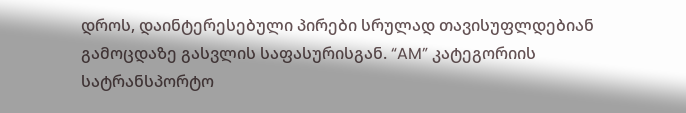დროს, დაინტერესებული პირები სრულად თავისუფლდებიან გამოცდაზე გასვლის საფასურისგან. “AM” კატეგორიის სატრანსპორტო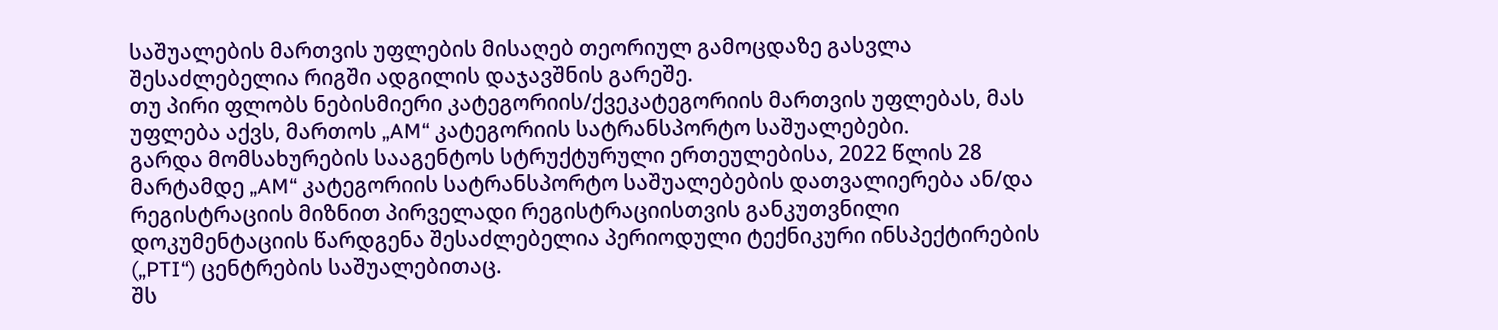საშუალების მართვის უფლების მისაღებ თეორიულ გამოცდაზე გასვლა შესაძლებელია რიგში ადგილის დაჯავშნის გარეშე.
თუ პირი ფლობს ნებისმიერი კატეგორიის/ქვეკატეგორიის მართვის უფლებას, მას უფლება აქვს, მართოს „AM“ კატეგორიის სატრანსპორტო საშუალებები.
გარდა მომსახურების სააგენტოს სტრუქტურული ერთეულებისა, 2022 წლის 28 მარტამდე „AM“ კატეგორიის სატრანსპორტო საშუალებების დათვალიერება ან/და რეგისტრაციის მიზნით პირველადი რეგისტრაციისთვის განკუთვნილი დოკუმენტაციის წარდგენა შესაძლებელია პერიოდული ტექნიკური ინსპექტირების („PTI“) ცენტრების საშუალებითაც.
შს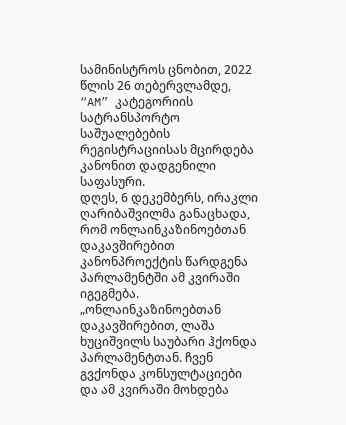სამინისტროს ცნობით, 2022 წლის 26 თებერვლამდე, “AM” კატეგორიის სატრანსპორტო საშუალებების რეგისტრაციისას მცირდება კანონით დადგენილი საფასური.
დღეს, 6 დეკემბერს, ირაკლი ღარიბაშვილმა განაცხადა, რომ ონლაინკაზინოებთან დაკავშირებით კანონპროექტის წარდგენა პარლამენტში ამ კვირაში იგეგმება.
„ონლაინკაზინოებთან დაკავშირებით, ლაშა ხუციშვილს საუბარი ჰქონდა პარლამენტთან. ჩვენ გვქონდა კონსულტაციები და ამ კვირაში მოხდება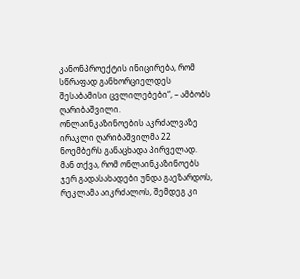კანონპროექტის ინიცირება, რომ სწრაფად განხორციელდეს შესაბამისი ცვლილებები“, – ამბობს ღარიბაშვილი.
ონლაინკაზინოების აკრძალვაზე ირაკლი ღარიბაშვილმა 22 ნოემბერს განაცხადა პირველად.
მან თქვა, რომ ონლაინკაზინოებს ჯერ გადასახადები უნდა გაეზარდოს, რეკლამა აიკრძალოს, შემდეგ კი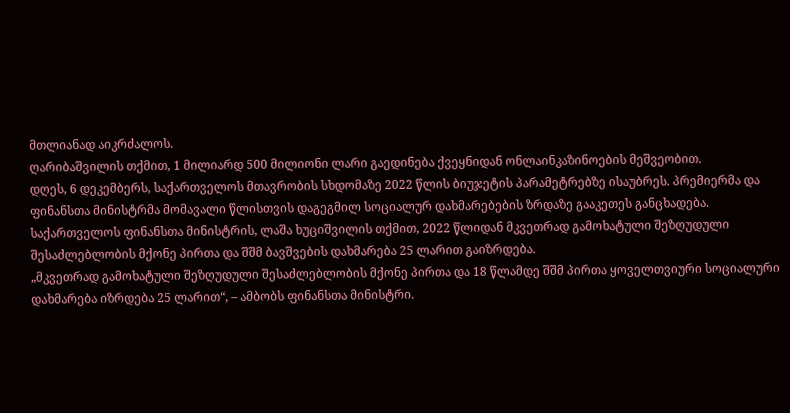მთლიანად აიკრძალოს.
ღარიბაშვილის თქმით, 1 მილიარდ 500 მილიონი ლარი გაედინება ქვეყნიდან ონლაინკაზინოების მეშვეობით.
დღეს, 6 დეკემბერს, საქართველოს მთავრობის სხდომაზე 2022 წლის ბიუჯეტის პარამეტრებზე ისაუბრეს. პრემიერმა და ფინანსთა მინისტრმა მომავალი წლისთვის დაგეგმილ სოციალურ დახმარებების ზრდაზე გააკეთეს განცხადება.
საქართველოს ფინანსთა მინისტრის, ლაშა ხუციშვილის თქმით, 2022 წლიდან მკვეთრად გამოხატული შეზღუდული შესაძლებლობის მქონე პირთა და შშმ ბავშვების დახმარება 25 ლარით გაიზრდება.
„მკვეთრად გამოხატული შეზღუდული შესაძლებლობის მქონე პირთა და 18 წლამდე შშმ პირთა ყოველთვიური სოციალური დახმარება იზრდება 25 ლარით“, – ამბობს ფინანსთა მინისტრი.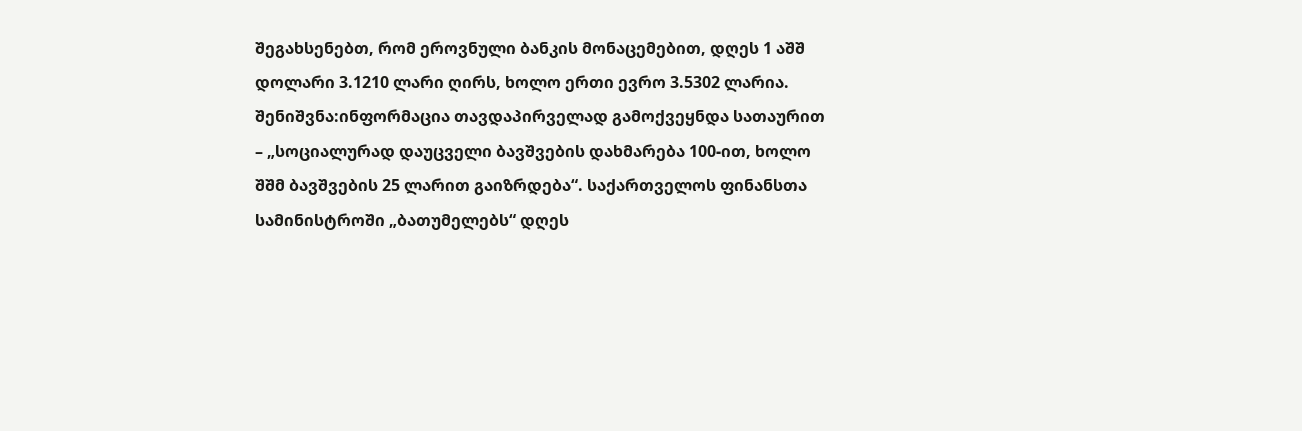შეგახსენებთ, რომ ეროვნული ბანკის მონაცემებით, დღეს 1 აშშ დოლარი 3.1210 ლარი ღირს, ხოლო ერთი ევრო 3.5302 ლარია.
შენიშვნა:ინფორმაცია თავდაპირველად გამოქვეყნდა სათაურით – „სოციალურად დაუცველი ბავშვების დახმარება 100-ით, ხოლო შშმ ბავშვების 25 ლარით გაიზრდება“. საქართველოს ფინანსთა სამინისტროში „ბათუმელებს“ დღეს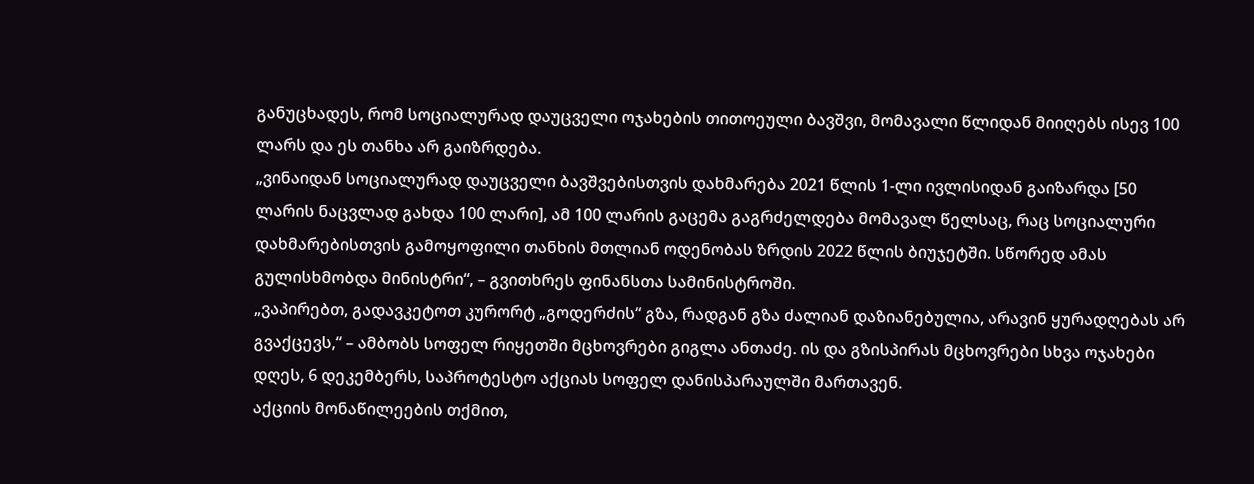განუცხადეს, რომ სოციალურად დაუცველი ოჯახების თითოეული ბავშვი, მომავალი წლიდან მიიღებს ისევ 100 ლარს და ეს თანხა არ გაიზრდება.
„ვინაიდან სოციალურად დაუცველი ბავშვებისთვის დახმარება 2021 წლის 1-ლი ივლისიდან გაიზარდა [50 ლარის ნაცვლად გახდა 100 ლარი], ამ 100 ლარის გაცემა გაგრძელდება მომავალ წელსაც, რაც სოციალური დახმარებისთვის გამოყოფილი თანხის მთლიან ოდენობას ზრდის 2022 წლის ბიუჯეტში. სწორედ ამას გულისხმობდა მინისტრი“, – გვითხრეს ფინანსთა სამინისტროში.
„ვაპირებთ, გადავკეტოთ კურორტ „გოდერძის“ გზა, რადგან გზა ძალიან დაზიანებულია, არავინ ყურადღებას არ გვაქცევს,“ – ამბობს სოფელ რიყეთში მცხოვრები გიგლა ანთაძე. ის და გზისპირას მცხოვრები სხვა ოჯახები დღეს, 6 დეკემბერს, საპროტესტო აქციას სოფელ დანისპარაულში მართავენ.
აქციის მონაწილეების თქმით,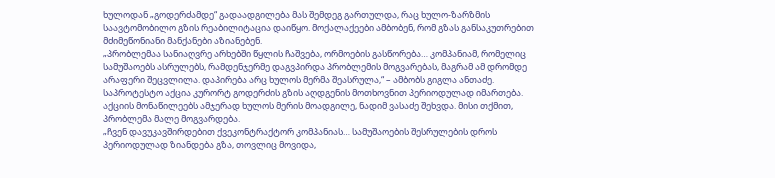ხულოდან „გოდერძამდე“ გადაადგილება მას შემდეგ გართულდა, რაც ხულო-ზარზმის საავტომობილო გზის რეაბილიტაცია დაიწყო. მოქალაქეები ამბობენ, რომ გზას განსაკუთრებით მძიმეწონიანი მანქანები აზიანებენ.
„პრობლემაა სანიაღვრე არხებში წყლის ჩაშვება, ორმოების გასწორება… კომპანიამ, რომელიც სამუშაოებს ასრულებს, რამდენჯერმე დაგვპირდა პრობლემის მოგვარებას, მაგრამ ამ დრომდე არაფერი შეცვლილა. დაპირება არც ხულოს მერმა შეასრულა,“ – ამბობს გიგლა ანთაძე.
საპროტესტო აქცია კურორტ გოდერძის გზის აღდგენის მოთხოვნით პერიოდულად იმართება.
აქციის მონაწილეებს ამჯერად ხულოს მერის მოადგილე, ნადიმ ვასაძე შეხვდა. მისი თქმით, პრობლემა მალე მოგვარდება.
„ჩვენ დავუკავშირდებით ქვეკონტრაქტორ კომპანიას… სამუშაოების შესრულების დროს პერიოდულად ზიანდება გზა, თოვლიც მოვიდა,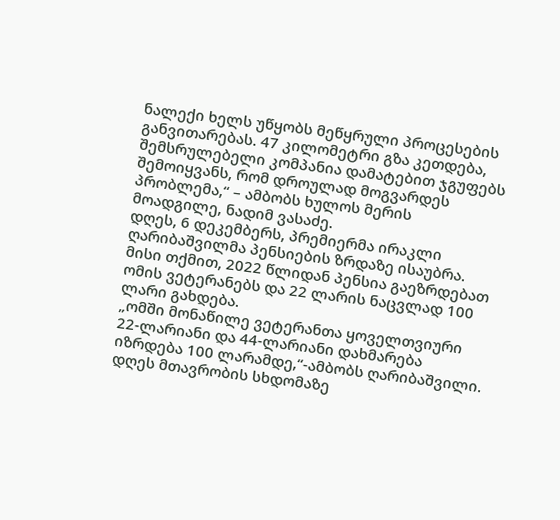ნალექი ხელს უწყობს მეწყრული პროცესების განვითარებას. 47 კილომეტრი გზა კეთდება, შემსრულებელი კომპანია დამატებით ჯგუფებს შემოიყვანს, რომ დროულად მოგვარდეს პრობლემა,“ – ამბობს ხულოს მერის მოადგილე, ნადიმ ვასაძე.
დღეს, 6 დეკემბერს, პრემიერმა ირაკლი ღარიბაშვილმა პენსიების ზრდაზე ისაუბრა. მისი თქმით, 2022 წლიდან პენსია გაეზრდებათ ომის ვეტერანებს და 22 ლარის ნაცვლად 100 ლარი გახდება.
„ომში მონაწილე ვეტერანთა ყოველთვიური 22-ლარიანი და 44-ლარიანი დახმარება იზრდება 100 ლარამდე,“-ამბობს ღარიბაშვილი.
დღეს მთავრობის სხდომაზე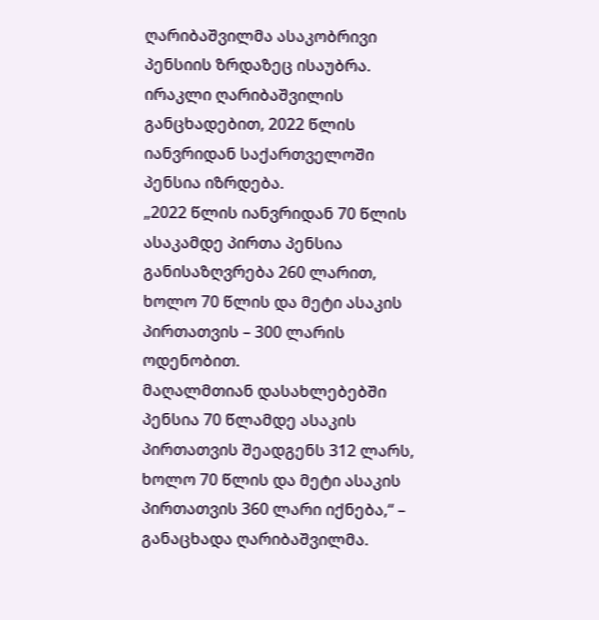ღარიბაშვილმა ასაკობრივი პენსიის ზრდაზეც ისაუბრა.
ირაკლი ღარიბაშვილის განცხადებით, 2022 წლის იანვრიდან საქართველოში პენსია იზრდება.
„2022 წლის იანვრიდან 70 წლის ასაკამდე პირთა პენსია განისაზღვრება 260 ლარით, ხოლო 70 წლის და მეტი ასაკის პირთათვის – 300 ლარის ოდენობით.
მაღალმთიან დასახლებებში პენსია 70 წლამდე ასაკის პირთათვის შეადგენს 312 ლარს, ხოლო 70 წლის და მეტი ასაკის პირთათვის 360 ლარი იქნება,“ – განაცხადა ღარიბაშვილმა.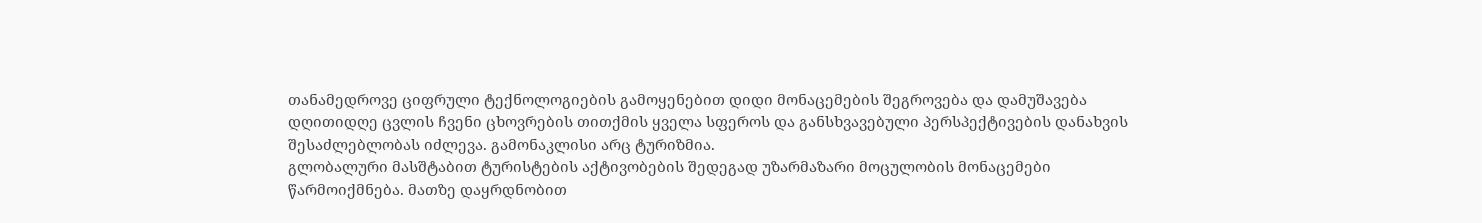თანამედროვე ციფრული ტექნოლოგიების გამოყენებით დიდი მონაცემების შეგროვება და დამუშავება დღითიდღე ცვლის ჩვენი ცხოვრების თითქმის ყველა სფეროს და განსხვავებული პერსპექტივების დანახვის შესაძლებლობას იძლევა. გამონაკლისი არც ტურიზმია.
გლობალური მასშტაბით ტურისტების აქტივობების შედეგად უზარმაზარი მოცულობის მონაცემები წარმოიქმნება. მათზე დაყრდნობით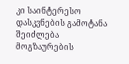კი საინტერესო დასკვნების გამოტანა შეიძლება მოგზაურების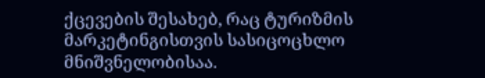ქცევების შესახებ, რაც ტურიზმის მარკეტინგისთვის სასიცოცხლო მნიშვნელობისაა.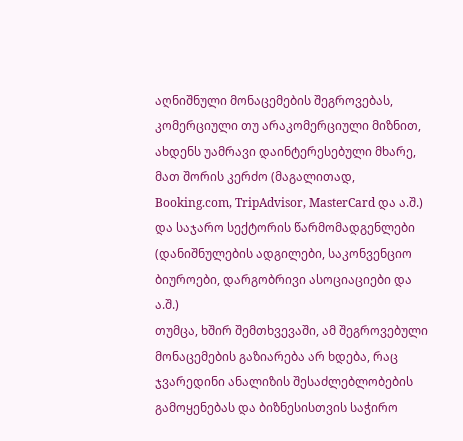აღნიშნული მონაცემების შეგროვებას, კომერციული თუ არაკომერციული მიზნით, ახდენს უამრავი დაინტერესებული მხარე, მათ შორის კერძო (მაგალითად, Booking.com, TripAdvisor, MasterCard და ა.შ.) და საჯარო სექტორის წარმომადგენლები (დანიშნულების ადგილები, საკონვენციო ბიუროები, დარგობრივი ასოციაციები და ა.შ.)
თუმცა, ხშირ შემთხვევაში, ამ შეგროვებული მონაცემების გაზიარება არ ხდება, რაც ჯვარედინი ანალიზის შესაძლებლობების გამოყენებას და ბიზნესისთვის საჭირო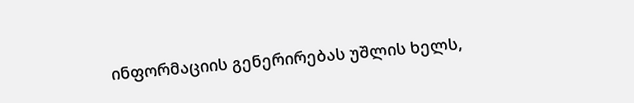ინფორმაციის გენერირებას უშლის ხელს,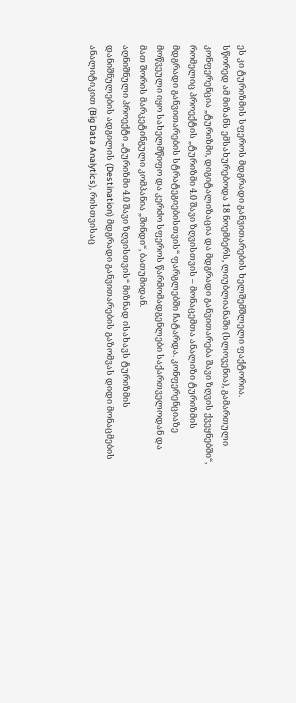ეს კი ტურიზმის სფეროს მდგრადი განვითარების ხელშემშლელი ფაქტორია.
სწორედ ამ მიზანს ემსახურებოდა 18 ნოემბერს, ლიუბლიანაში (სლოვენია), გამართული კონფერენცია „ტურიზმი, დიგიტალიზაცია და მდგრადი განვითარება შავი ზღვის ქვეყნებში“, რომელიც პროექტის „ტურიზმი 4.0 შავი ზღვისთვის – მონაცემთა ანალიზი ტურიზმის მდგრადი განვითარების სტრატეგიებისთვის“ ფარგლებში ჩატარდა. კონფერენციაზე მოწვეული იყო სახელმწიფო და კერძო სფეროს წარმომადგენლები საქართველოდან და მათ შორის მარკეტინგული კომპანია „შინდი“, ბათუმიდან.
აღნიშნული პროექტი „ტურიზმი 4.0 შავი ზღვისთვის“ მიზნად ისახავს ტურიზმის დანიშნულების ადგილის (Destination) მდგრადი განვითარების გაზომვას დიდი მონაცმების ანალიტიკით (Big Data Analytics), რისთვისაც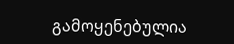გამოყენებულია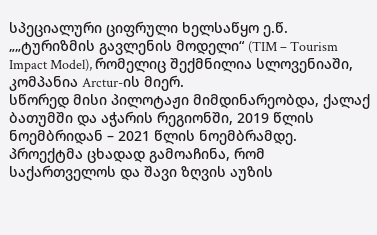სპეციალური ციფრული ხელსაწყო ე.წ. „„ტურიზმის გავლენის მოდელი“ (TIM – Tourism Impact Model), რომელიც შექმნილია სლოვენიაში, კომპანია Arctur-ის მიერ.
სწორედ მისი პილოტაჟი მიმდინარეობდა, ქალაქ ბათუმში და აჭარის რეგიონში, 2019 წლის ნოემბრიდან – 2021 წლის ნოემბრამდე.
პროექტმა ცხადად გამოაჩინა, რომ საქართველოს და შავი ზღვის აუზის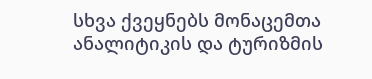სხვა ქვეყნებს მონაცემთა ანალიტიკის და ტურიზმის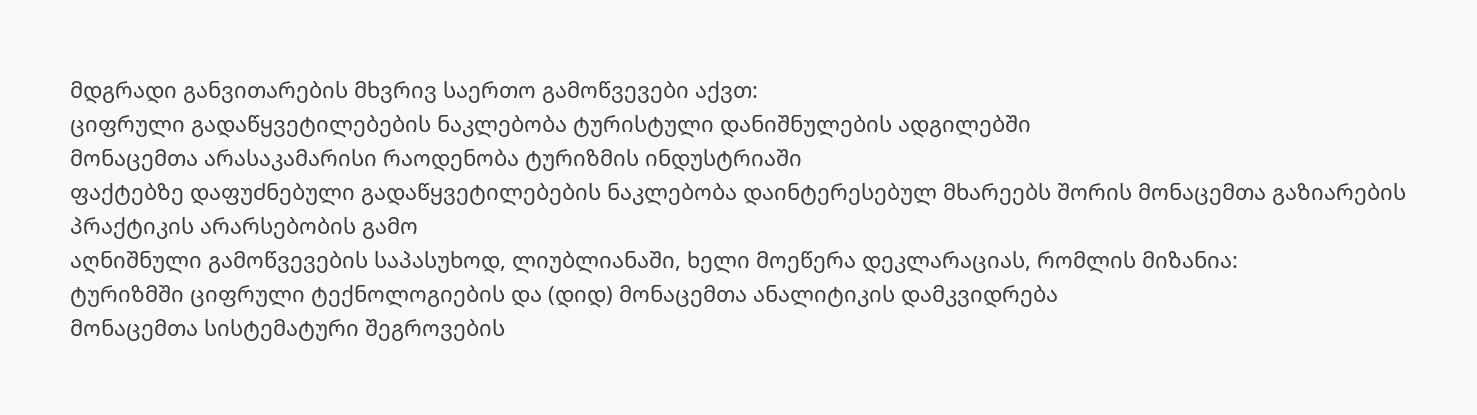მდგრადი განვითარების მხვრივ საერთო გამოწვევები აქვთ:
ციფრული გადაწყვეტილებების ნაკლებობა ტურისტული დანიშნულების ადგილებში
მონაცემთა არასაკამარისი რაოდენობა ტურიზმის ინდუსტრიაში
ფაქტებზე დაფუძნებული გადაწყვეტილებების ნაკლებობა დაინტერესებულ მხარეებს შორის მონაცემთა გაზიარების პრაქტიკის არარსებობის გამო
აღნიშნული გამოწვევების საპასუხოდ, ლიუბლიანაში, ხელი მოეწერა დეკლარაციას, რომლის მიზანია:
ტურიზმში ციფრული ტექნოლოგიების და (დიდ) მონაცემთა ანალიტიკის დამკვიდრება
მონაცემთა სისტემატური შეგროვების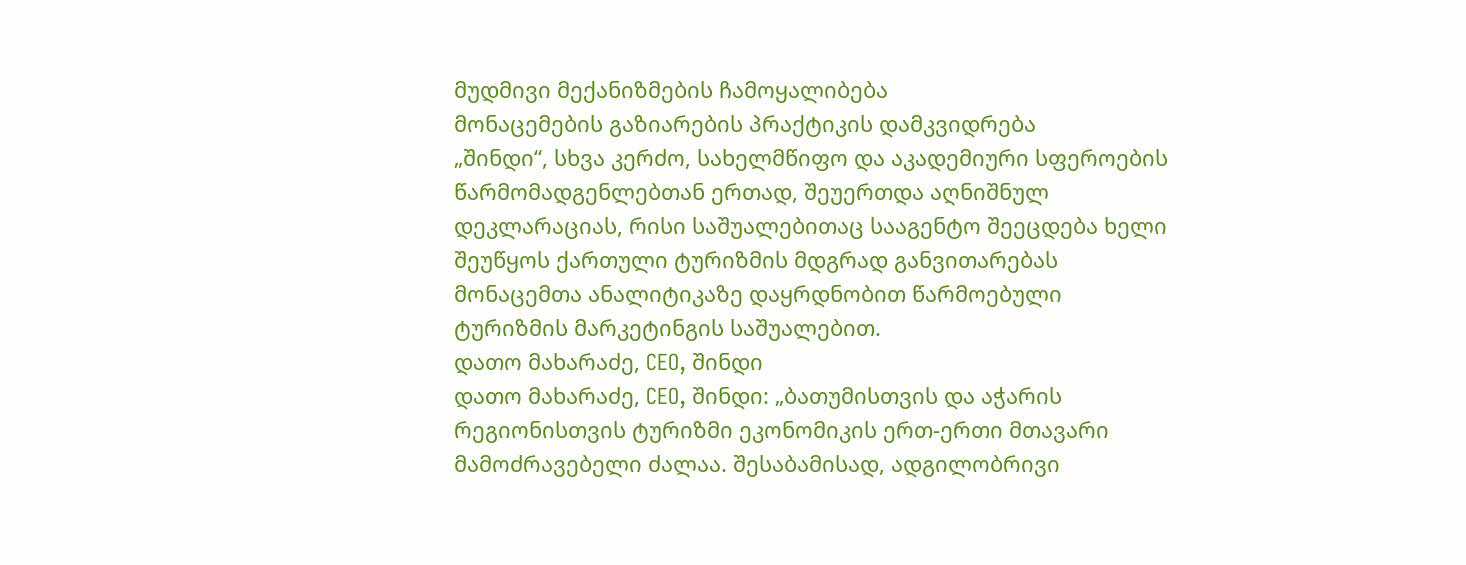მუდმივი მექანიზმების ჩამოყალიბება
მონაცემების გაზიარების პრაქტიკის დამკვიდრება
„შინდი“, სხვა კერძო, სახელმწიფო და აკადემიური სფეროების წარმომადგენლებთან ერთად, შეუერთდა აღნიშნულ დეკლარაციას, რისი საშუალებითაც სააგენტო შეეცდება ხელი შეუწყოს ქართული ტურიზმის მდგრად განვითარებას მონაცემთა ანალიტიკაზე დაყრდნობით წარმოებული ტურიზმის მარკეტინგის საშუალებით.
დათო მახარაძე, CEO, შინდი
დათო მახარაძე, CEO, შინდი: „ბათუმისთვის და აჭარის რეგიონისთვის ტურიზმი ეკონომიკის ერთ-ერთი მთავარი მამოძრავებელი ძალაა. შესაბამისად, ადგილობრივი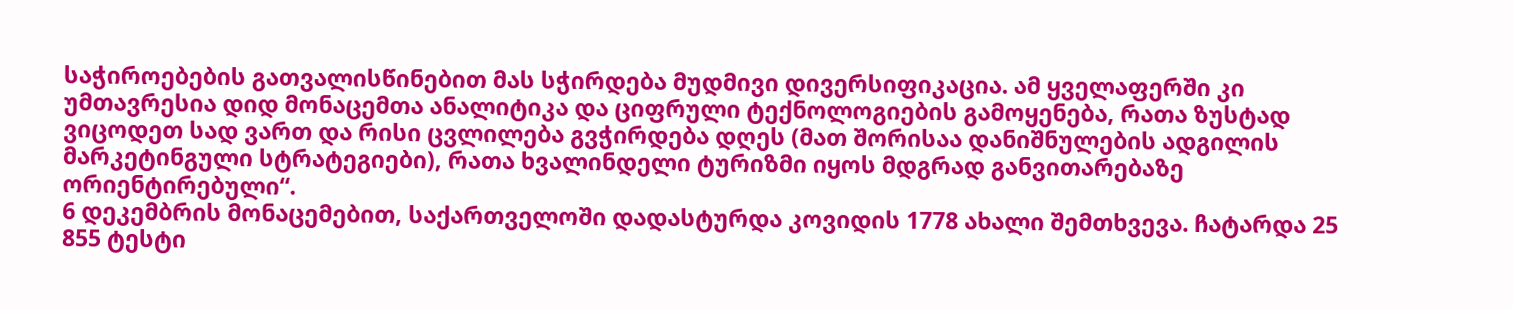საჭიროებების გათვალისწინებით მას სჭირდება მუდმივი დივერსიფიკაცია. ამ ყველაფერში კი უმთავრესია დიდ მონაცემთა ანალიტიკა და ციფრული ტექნოლოგიების გამოყენება, რათა ზუსტად ვიცოდეთ სად ვართ და რისი ცვლილება გვჭირდება დღეს (მათ შორისაა დანიშნულების ადგილის მარკეტინგული სტრატეგიები), რათა ხვალინდელი ტურიზმი იყოს მდგრად განვითარებაზე ორიენტირებული“.
6 დეკემბრის მონაცემებით, საქართველოში დადასტურდა კოვიდის 1778 ახალი შემთხვევა. ჩატარდა 25 855 ტესტი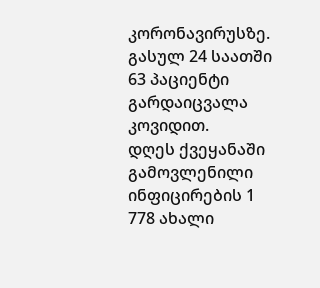კორონავირუსზე.
გასულ 24 საათში 63 პაციენტი გარდაიცვალა კოვიდით.
დღეს ქვეყანაში გამოვლენილი ინფიცირების 1 778 ახალი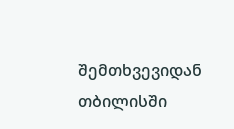შემთხვევიდან თბილისში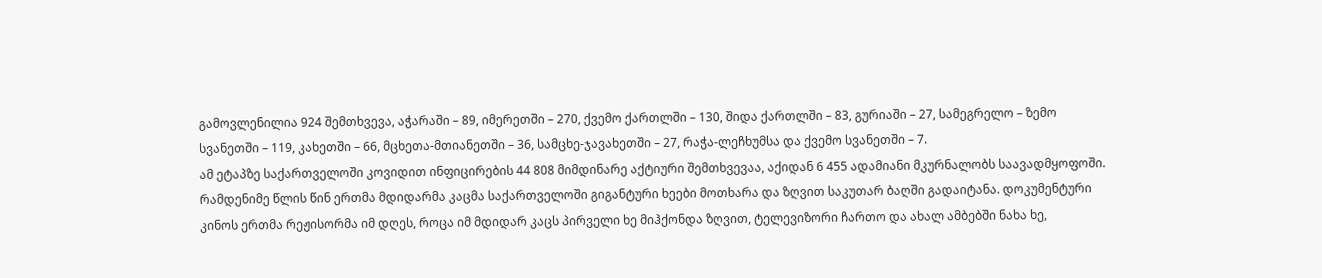გამოვლენილია 924 შემთხვევა, აჭარაში – 89, იმერეთში – 270, ქვემო ქართლში – 130, შიდა ქართლში – 83, გურიაში – 27, სამეგრელო – ზემო სვანეთში – 119, კახეთში – 66, მცხეთა-მთიანეთში – 36, სამცხე-ჯავახეთში – 27, რაჭა-ლეჩხუმსა და ქვემო სვანეთში – 7.
ამ ეტაპზე საქართველოში კოვიდით ინფიცირების 44 808 მიმდინარე აქტიური შემთხვევაა, აქიდან 6 455 ადამიანი მკურნალობს საავადმყოფოში.
რამდენიმე წლის წინ ერთმა მდიდარმა კაცმა საქართველოში გიგანტური ხეები მოთხარა და ზღვით საკუთარ ბაღში გადაიტანა. დოკუმენტური კინოს ერთმა რეჟისორმა იმ დღეს, როცა იმ მდიდარ კაცს პირველი ხე მიჰქონდა ზღვით, ტელევიზორი ჩართო და ახალ ამბებში ნახა ხე,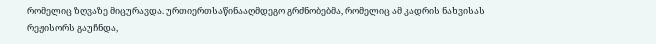რომელიც ზღვაზე მიცურავდა. ურთიერთსაწინააღმდეგო გრძნობებმა, რომელიც ამ კადრის ნახვისას რეჟისორს გაუჩნდა,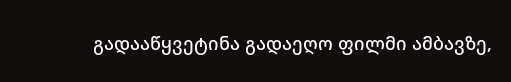გადააწყვეტინა გადაეღო ფილმი ამბავზე,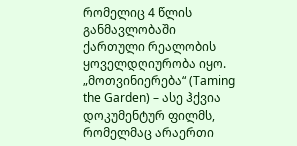რომელიც 4 წლის განმავლობაში ქართული რეალობის ყოველდღიურობა იყო.
„მოთვინიერება“ (Taming the Garden) – ასე ჰქვია დოკუმენტურ ფილმს, რომელმაც არაერთი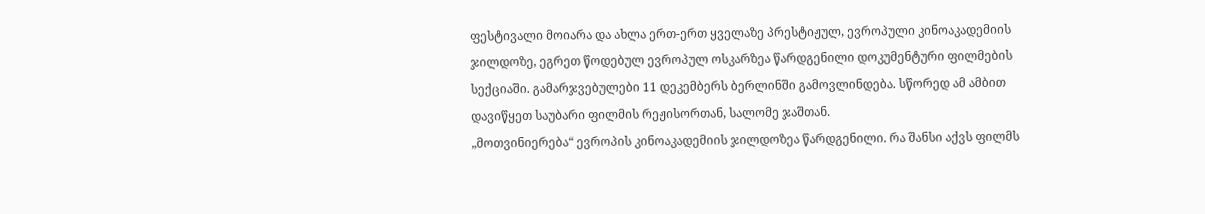ფესტივალი მოიარა და ახლა ერთ-ერთ ყველაზე პრესტიჟულ, ევროპული კინოაკადემიის ჯილდოზე, ეგრეთ წოდებულ ევროპულ ოსკარზეა წარდგენილი დოკუმენტური ფილმების სექციაში. გამარჯვებულები 11 დეკემბერს ბერლინში გამოვლინდება. სწორედ ამ ამბით დავიწყეთ საუბარი ფილმის რეჟისორთან, სალომე ჯაშთან.
„მოთვინიერება“ ევროპის კინოაკადემიის ჯილდოზეა წარდგენილი. რა შანსი აქვს ფილმს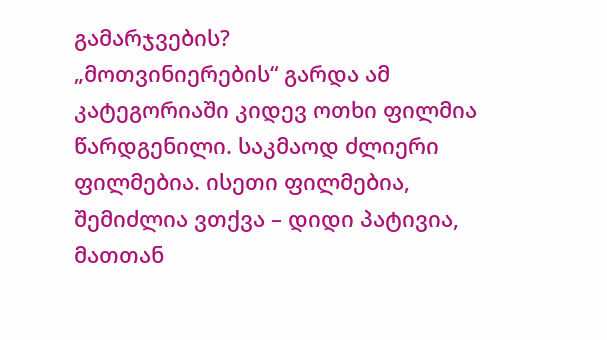გამარჯვების?
„მოთვინიერების“ გარდა ამ კატეგორიაში კიდევ ოთხი ფილმია წარდგენილი. საკმაოდ ძლიერი ფილმებია. ისეთი ფილმებია, შემიძლია ვთქვა – დიდი პატივია, მათთან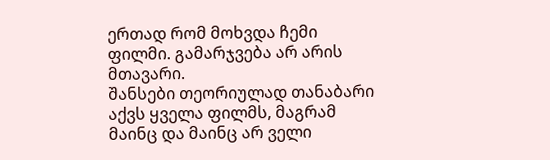ერთად რომ მოხვდა ჩემი ფილმი. გამარჯვება არ არის მთავარი.
შანსები თეორიულად თანაბარი აქვს ყველა ფილმს, მაგრამ მაინც და მაინც არ ველი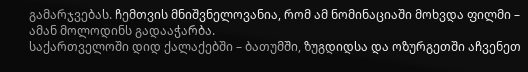გამარჯვებას. ჩემთვის მნიშვნელოვანია, რომ ამ ნომინაციაში მოხვდა ფილმი – ამან მოლოდინს გადააჭარბა.
საქართველოში დიდ ქალაქებში – ბათუმში, ზუგდიდსა და ოზურგეთში აჩვენეთ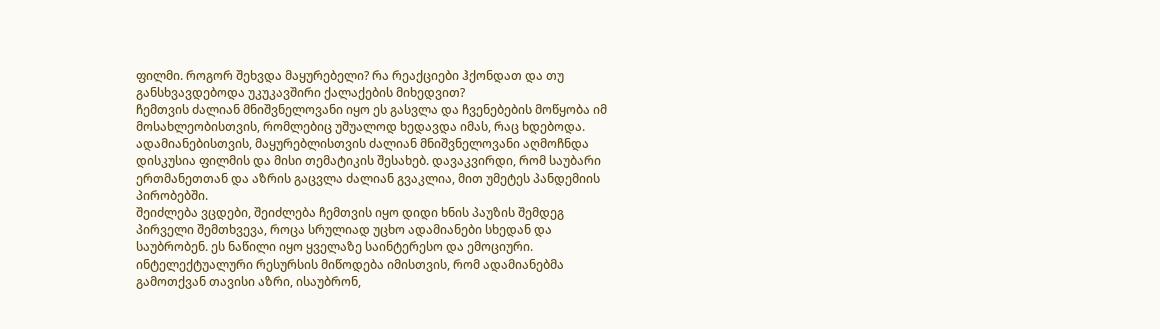ფილმი. როგორ შეხვდა მაყურებელი? რა რეაქციები ჰქონდათ და თუ განსხვავდებოდა უკუკავშირი ქალაქების მიხედვით?
ჩემთვის ძალიან მნიშვნელოვანი იყო ეს გასვლა და ჩვენებების მოწყობა იმ მოსახლეობისთვის, რომლებიც უშუალოდ ხედავდა იმას, რაც ხდებოდა. ადამიანებისთვის, მაყურებლისთვის ძალიან მნიშვნელოვანი აღმოჩნდა დისკუსია ფილმის და მისი თემატიკის შესახებ. დავაკვირდი, რომ საუბარი ერთმანეთთან და აზრის გაცვლა ძალიან გვაკლია, მით უმეტეს პანდემიის პირობებში.
შეიძლება ვცდები, შეიძლება ჩემთვის იყო დიდი ხნის პაუზის შემდეგ პირველი შემთხვევა, როცა სრულიად უცხო ადამიანები სხედან და საუბრობენ. ეს ნაწილი იყო ყველაზე საინტერესო და ემოციური. ინტელექტუალური რესურსის მიწოდება იმისთვის, რომ ადამიანებმა გამოთქვან თავისი აზრი, ისაუბრონ,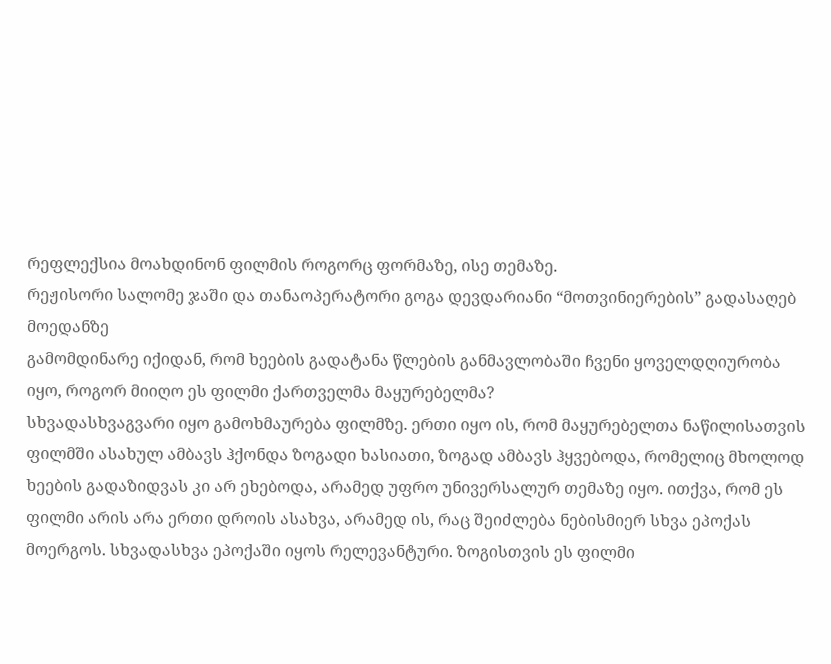რეფლექსია მოახდინონ ფილმის როგორც ფორმაზე, ისე თემაზე.
რეჟისორი სალომე ჯაში და თანაოპერატორი გოგა დევდარიანი “მოთვინიერების” გადასაღებ მოედანზე
გამომდინარე იქიდან, რომ ხეების გადატანა წლების განმავლობაში ჩვენი ყოველდღიურობა იყო, როგორ მიიღო ეს ფილმი ქართველმა მაყურებელმა?
სხვადასხვაგვარი იყო გამოხმაურება ფილმზე. ერთი იყო ის, რომ მაყურებელთა ნაწილისათვის ფილმში ასახულ ამბავს ჰქონდა ზოგადი ხასიათი, ზოგად ამბავს ჰყვებოდა, რომელიც მხოლოდ ხეების გადაზიდვას კი არ ეხებოდა, არამედ უფრო უნივერსალურ თემაზე იყო. ითქვა, რომ ეს ფილმი არის არა ერთი დროის ასახვა, არამედ ის, რაც შეიძლება ნებისმიერ სხვა ეპოქას მოერგოს. სხვადასხვა ეპოქაში იყოს რელევანტური. ზოგისთვის ეს ფილმი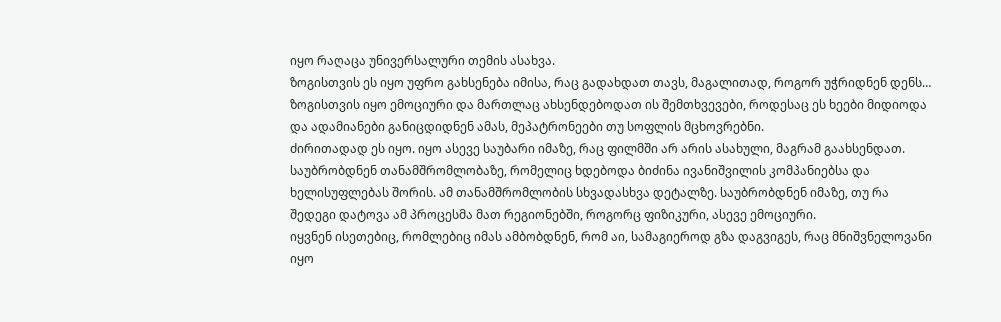იყო რაღაცა უნივერსალური თემის ასახვა.
ზოგისთვის ეს იყო უფრო გახსენება იმისა, რაც გადახდათ თავს, მაგალითად, როგორ უჭრიდნენ დენს… ზოგისთვის იყო ემოციური და მართლაც ახსენდებოდათ ის შემთხვევები, როდესაც ეს ხეები მიდიოდა და ადამიანები განიცდიდნენ ამას, მეპატრონეები თუ სოფლის მცხოვრებნი.
ძირითადად ეს იყო. იყო ასევე საუბარი იმაზე, რაც ფილმში არ არის ასახული, მაგრამ გაახსენდათ. საუბრობდნენ თანამშრომლობაზე, რომელიც ხდებოდა ბიძინა ივანიშვილის კომპანიებსა და ხელისუფლებას შორის. ამ თანამშრომლობის სხვადასხვა დეტალზე. საუბრობდნენ იმაზე, თუ რა შედეგი დატოვა ამ პროცესმა მათ რეგიონებში, როგორც ფიზიკური, ასევე ემოციური.
იყვნენ ისეთებიც, რომლებიც იმას ამბობდნენ, რომ აი, სამაგიეროდ გზა დაგვიგეს, რაც მნიშვნელოვანი იყო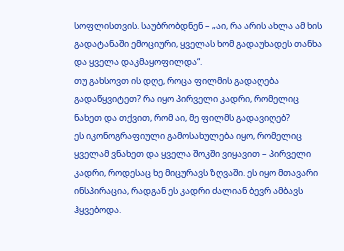სოფლისთვის. საუბრობდნენ – „აი, რა არის ახლა ამ ხის გადატანაში ემოციური, ყველას ხომ გადაუხადეს თანხა და ყველა დაკმაყოფილდა“.
თუ გახსოვთ ის დღე, როცა ფილმის გადაღება გადაწყვიტეთ? რა იყო პირველი კადრი, რომელიც ნახეთ და თქვით, რომ აი, მე ფილმს გადავიღებ?
ეს იკონოგრაფიული გამოსახულება იყო, რომელიც ყველამ ვნახეთ და ყველა შოკში ვიყავით – პირველი კადრი, როდესაც ხე მიცურავს ზღვაში. ეს იყო მთავარი ინსპირაცია, რადგან ეს კადრი ძალიან ბევრ ამბავს ჰყვებოდა.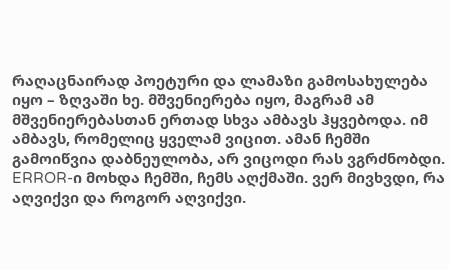რაღაცნაირად პოეტური და ლამაზი გამოსახულება იყო – ზღვაში ხე. მშვენიერება იყო, მაგრამ ამ მშვენიერებასთან ერთად სხვა ამბავს ჰყვებოდა. იმ ამბავს, რომელიც ყველამ ვიცით. ამან ჩემში გამოიწვია დაბნეულობა, არ ვიცოდი რას ვგრძნობდი. ERROR-ი მოხდა ჩემში, ჩემს აღქმაში. ვერ მივხვდი, რა აღვიქვი და როგორ აღვიქვი.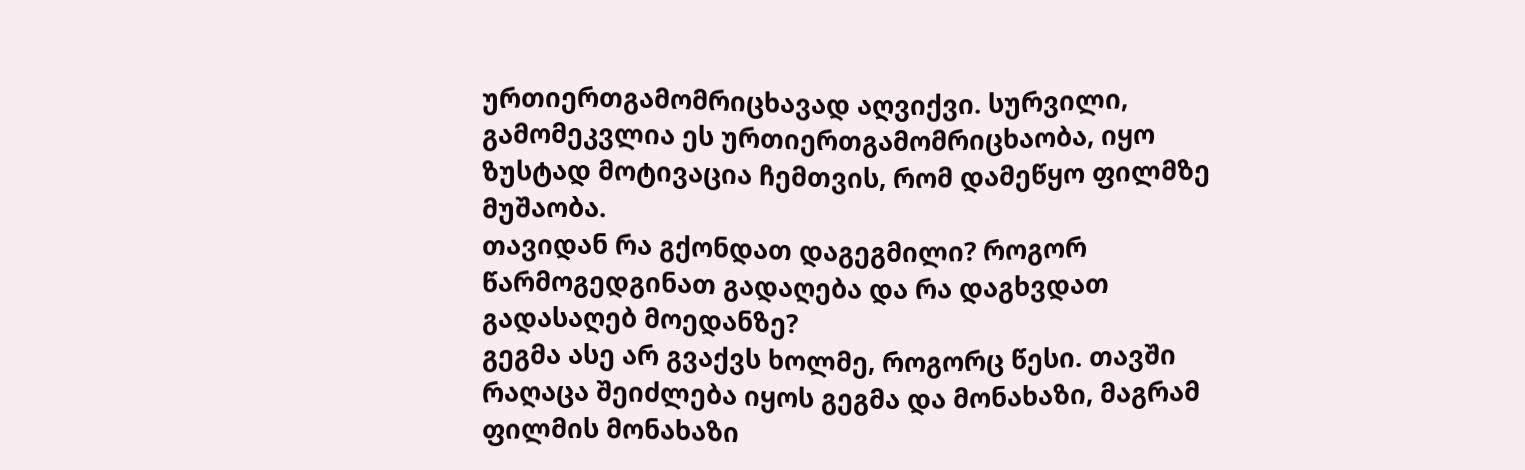ურთიერთგამომრიცხავად აღვიქვი. სურვილი, გამომეკვლია ეს ურთიერთგამომრიცხაობა, იყო ზუსტად მოტივაცია ჩემთვის, რომ დამეწყო ფილმზე მუშაობა.
თავიდან რა გქონდათ დაგეგმილი? როგორ წარმოგედგინათ გადაღება და რა დაგხვდათ გადასაღებ მოედანზე?
გეგმა ასე არ გვაქვს ხოლმე, როგორც წესი. თავში რაღაცა შეიძლება იყოს გეგმა და მონახაზი, მაგრამ ფილმის მონახაზი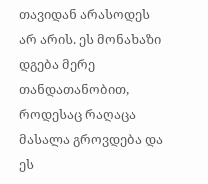თავიდან არასოდეს არ არის. ეს მონახაზი დგება მერე თანდათანობით, როდესაც რაღაცა მასალა გროვდება და ეს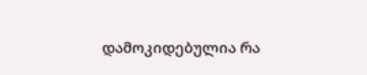დამოკიდებულია რა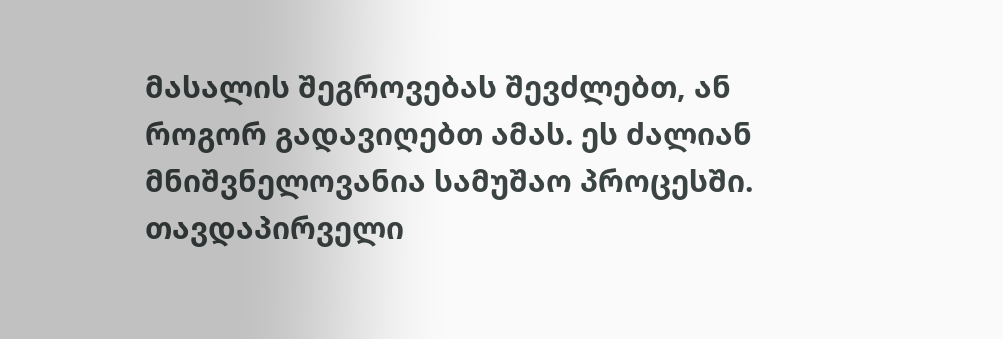მასალის შეგროვებას შევძლებთ, ან როგორ გადავიღებთ ამას. ეს ძალიან მნიშვნელოვანია სამუშაო პროცესში. თავდაპირველი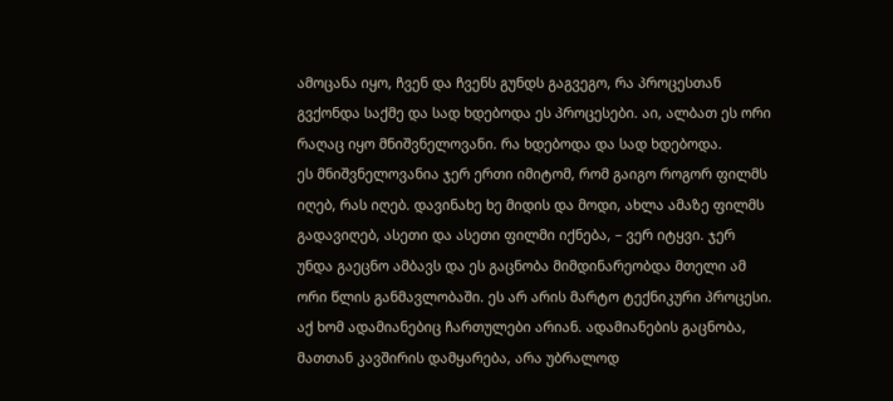ამოცანა იყო, ჩვენ და ჩვენს გუნდს გაგვეგო, რა პროცესთან გვქონდა საქმე და სად ხდებოდა ეს პროცესები. აი, ალბათ ეს ორი რაღაც იყო მნიშვნელოვანი. რა ხდებოდა და სად ხდებოდა.
ეს მნიშვნელოვანია ჯერ ერთი იმიტომ, რომ გაიგო როგორ ფილმს იღებ, რას იღებ. დავინახე ხე მიდის და მოდი, ახლა ამაზე ფილმს გადავიღებ, ასეთი და ასეთი ფილმი იქნება, – ვერ იტყვი. ჯერ უნდა გაეცნო ამბავს და ეს გაცნობა მიმდინარეობდა მთელი ამ ორი წლის განმავლობაში. ეს არ არის მარტო ტექნიკური პროცესი. აქ ხომ ადამიანებიც ჩართულები არიან. ადამიანების გაცნობა, მათთან კავშირის დამყარება, არა უბრალოდ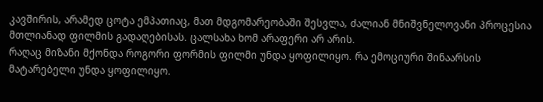კავშირის, არამედ ცოტა ემპათიაც, მათ მდგომარეობაში შესვლა, ძალიან მნიშვნელოვანი პროცესია მთლიანად ფილმის გადაღებისას. ცალსახა ხომ არაფერი არ არის.
რაღაც მიზანი მქონდა როგორი ფორმის ფილმი უნდა ყოფილიყო. რა ემოციური შინაარსის მატარებელი უნდა ყოფილიყო.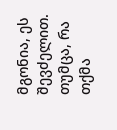მგონია, ეს შევძელით. თუმცა, რა თქმა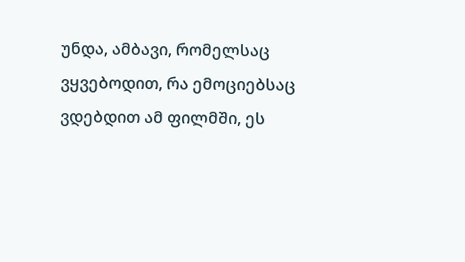უნდა, ამბავი, რომელსაც ვყვებოდით, რა ემოციებსაც ვდებდით ამ ფილმში, ეს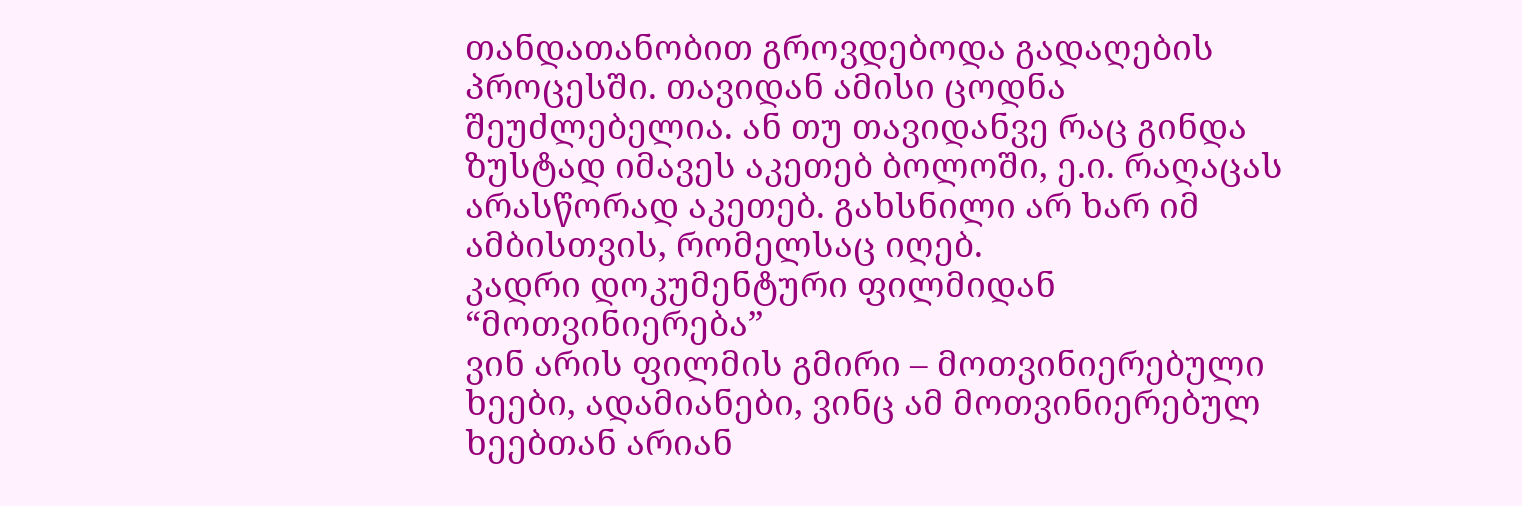თანდათანობით გროვდებოდა გადაღების პროცესში. თავიდან ამისი ცოდნა შეუძლებელია. ან თუ თავიდანვე რაც გინდა ზუსტად იმავეს აკეთებ ბოლოში, ე.ი. რაღაცას არასწორად აკეთებ. გახსნილი არ ხარ იმ ამბისთვის, რომელსაც იღებ.
კადრი დოკუმენტური ფილმიდან “მოთვინიერება”
ვინ არის ფილმის გმირი – მოთვინიერებული ხეები, ადამიანები, ვინც ამ მოთვინიერებულ ხეებთან არიან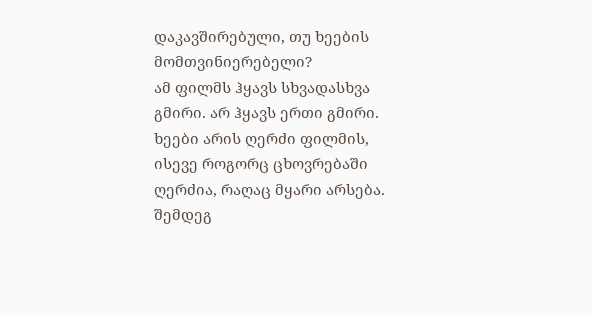დაკავშირებული, თუ ხეების მომთვინიერებელი?
ამ ფილმს ჰყავს სხვადასხვა გმირი. არ ჰყავს ერთი გმირი. ხეები არის ღერძი ფილმის, ისევე როგორც ცხოვრებაში ღერძია, რაღაც მყარი არსება. შემდეგ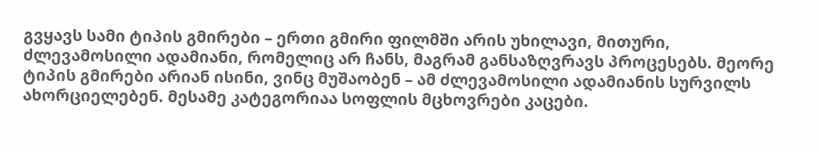გვყავს სამი ტიპის გმირები – ერთი გმირი ფილმში არის უხილავი, მითური, ძლევამოსილი ადამიანი, რომელიც არ ჩანს, მაგრამ განსაზღვრავს პროცესებს. მეორე ტიპის გმირები არიან ისინი, ვინც მუშაობენ – ამ ძლევამოსილი ადამიანის სურვილს ახორციელებენ. მესამე კატეგორიაა სოფლის მცხოვრები კაცები.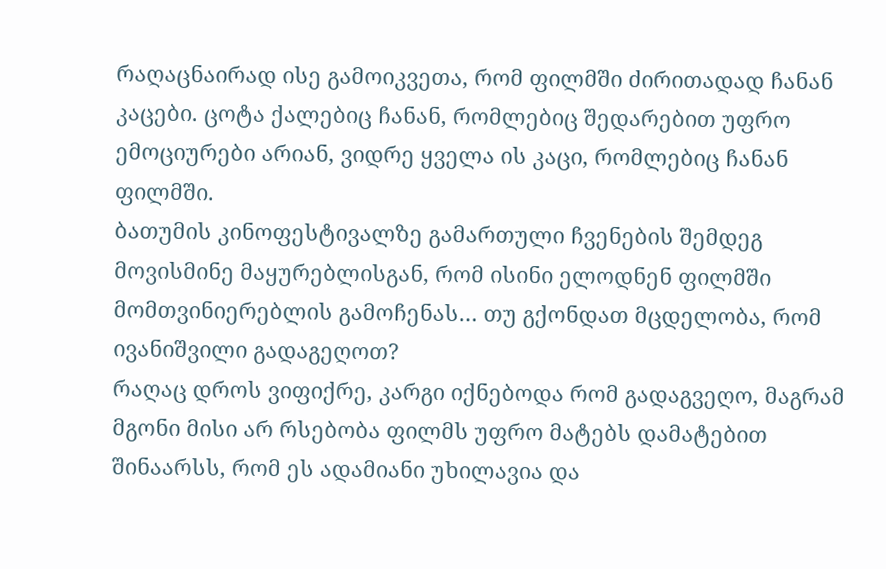რაღაცნაირად ისე გამოიკვეთა, რომ ფილმში ძირითადად ჩანან კაცები. ცოტა ქალებიც ჩანან, რომლებიც შედარებით უფრო ემოციურები არიან, ვიდრე ყველა ის კაცი, რომლებიც ჩანან ფილმში.
ბათუმის კინოფესტივალზე გამართული ჩვენების შემდეგ მოვისმინე მაყურებლისგან, რომ ისინი ელოდნენ ფილმში მომთვინიერებლის გამოჩენას… თუ გქონდათ მცდელობა, რომ ივანიშვილი გადაგეღოთ?
რაღაც დროს ვიფიქრე, კარგი იქნებოდა რომ გადაგვეღო, მაგრამ მგონი მისი არ რსებობა ფილმს უფრო მატებს დამატებით შინაარსს, რომ ეს ადამიანი უხილავია და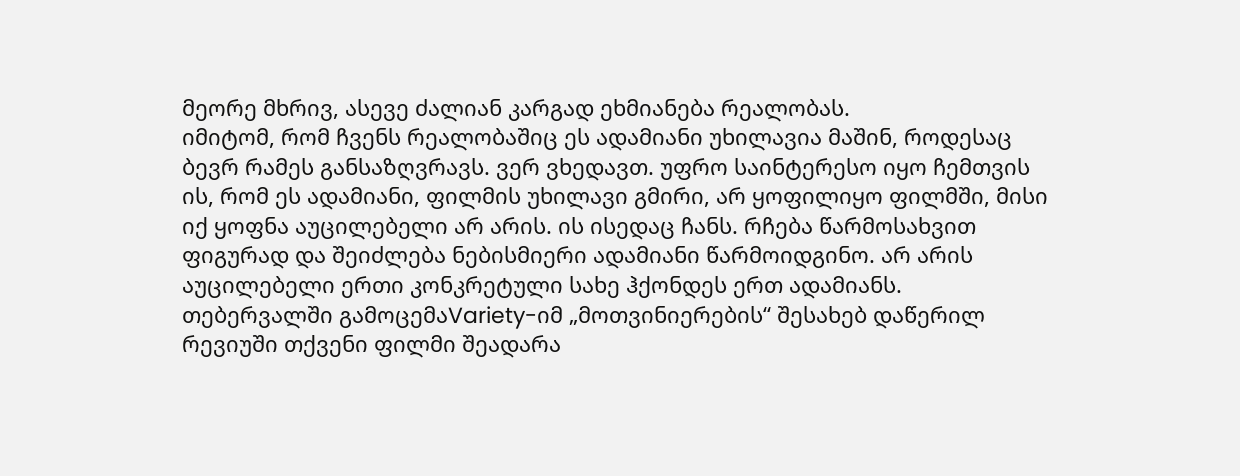მეორე მხრივ, ასევე ძალიან კარგად ეხმიანება რეალობას.
იმიტომ, რომ ჩვენს რეალობაშიც ეს ადამიანი უხილავია მაშინ, როდესაც ბევრ რამეს განსაზღვრავს. ვერ ვხედავთ. უფრო საინტერესო იყო ჩემთვის ის, რომ ეს ადამიანი, ფილმის უხილავი გმირი, არ ყოფილიყო ფილმში, მისი იქ ყოფნა აუცილებელი არ არის. ის ისედაც ჩანს. რჩება წარმოსახვით ფიგურად და შეიძლება ნებისმიერი ადამიანი წარმოიდგინო. არ არის აუცილებელი ერთი კონკრეტული სახე ჰქონდეს ერთ ადამიანს.
თებერვალში გამოცემაVariety-იმ „მოთვინიერების“ შესახებ დაწერილ რევიუში თქვენი ფილმი შეადარა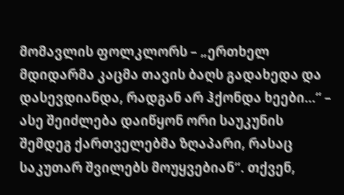მომავლის ფოლკლორს – „ერთხელ მდიდარმა კაცმა თავის ბაღს გადახედა და დასევდიანდა, რადგან არ ჰქონდა ხეები…“ – ასე შეიძლება დაიწყონ ორი საუკუნის შემდეგ ქართველებმა ზღაპარი, რასაც საკუთარ შვილებს მოუყვებიან“. თქვენ,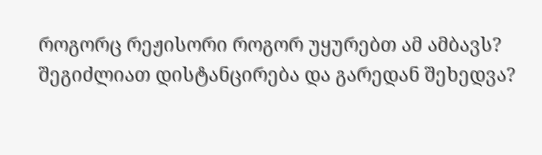როგორც რეჟისორი როგორ უყურებთ ამ ამბავს? შეგიძლიათ დისტანცირება და გარედან შეხედვა?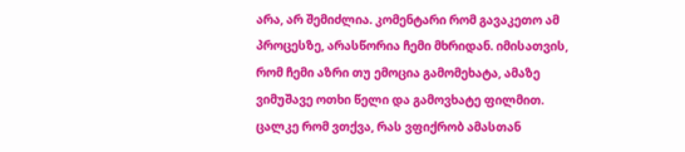არა, არ შემიძლია. კომენტარი რომ გავაკეთო ამ პროცესზე, არასწორია ჩემი მხრიდან. იმისათვის, რომ ჩემი აზრი თუ ემოცია გამომეხატა, ამაზე ვიმუშავე ოთხი წელი და გამოვხატე ფილმით. ცალკე რომ ვთქვა, რას ვფიქრობ ამასთან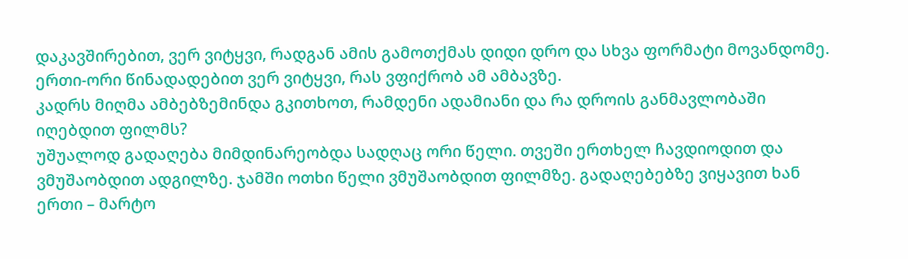დაკავშირებით, ვერ ვიტყვი, რადგან ამის გამოთქმას დიდი დრო და სხვა ფორმატი მოვანდომე. ერთი-ორი წინადადებით ვერ ვიტყვი, რას ვფიქრობ ამ ამბავზე.
კადრს მიღმა ამბებზემინდა გკითხოთ, რამდენი ადამიანი და რა დროის განმავლობაში იღებდით ფილმს?
უშუალოდ გადაღება მიმდინარეობდა სადღაც ორი წელი. თვეში ერთხელ ჩავდიოდით და ვმუშაობდით ადგილზე. ჯამში ოთხი წელი ვმუშაობდით ფილმზე. გადაღებებზე ვიყავით ხან ერთი – მარტო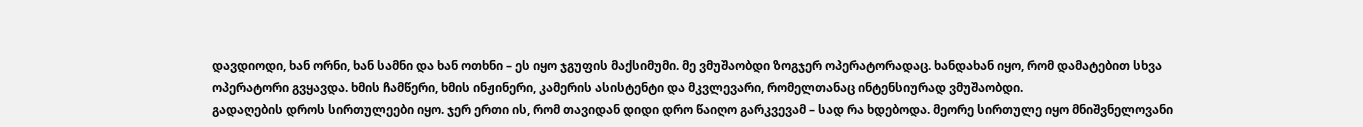დავდიოდი, ხან ორნი, ხან სამნი და ხან ოთხნი – ეს იყო ჯგუფის მაქსიმუმი. მე ვმუშაობდი ზოგჯერ ოპერატორადაც. ხანდახან იყო, რომ დამატებით სხვა ოპერატორი გვყავდა. ხმის ჩამწერი, ხმის ინჟინერი, კამერის ასისტენტი და მკვლევარი, რომელთანაც ინტენსიურად ვმუშაობდი.
გადაღების დროს სირთულეები იყო. ჯერ ერთი ის, რომ თავიდან დიდი დრო წაიღო გარკვევამ – სად რა ხდებოდა. მეორე სირთულე იყო მნიშვნელოვანი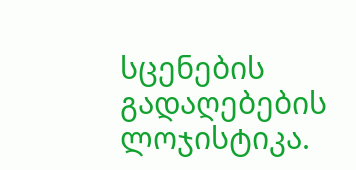სცენების გადაღებების ლოჯისტიკა.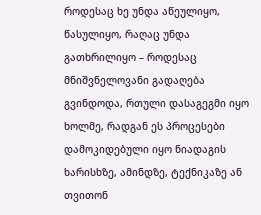როდესაც ხე უნდა აწეულიყო, წასულიყო, რაღაც უნდა გათხრილიყო – როდესაც მნიშვნელოვანი გადაღება გვინდოდა, რთული დასაგეგმი იყო ხოლმე, რადგან ეს პროცესები დამოკიდებული იყო ნიადაგის ხარისხზე, ამინდზე, ტექნიკაზე ან თვითონ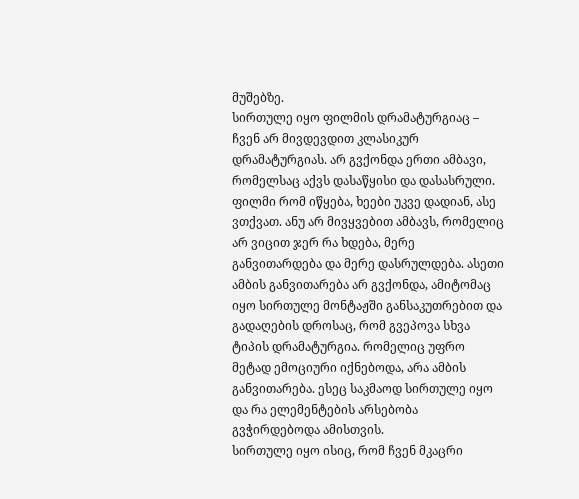მუშებზე.
სირთულე იყო ფილმის დრამატურგიაც – ჩვენ არ მივდევდით კლასიკურ დრამატურგიას. არ გვქონდა ერთი ამბავი, რომელსაც აქვს დასაწყისი და დასასრული. ფილმი რომ იწყება, ხეები უკვე დადიან, ასე ვთქვათ. ანუ არ მივყვებით ამბავს, რომელიც არ ვიცით ჯერ რა ხდება, მერე განვითარდება და მერე დასრულდება. ასეთი ამბის განვითარება არ გვქონდა, ამიტომაც იყო სირთულე მონტაჟში განსაკუთრებით და გადაღების დროსაც, რომ გვეპოვა სხვა ტიპის დრამატურგია. რომელიც უფრო მეტად ემოციური იქნებოდა, არა ამბის განვითარება. ესეც საკმაოდ სირთულე იყო და რა ელემენტების არსებობა გვჭირდებოდა ამისთვის.
სირთულე იყო ისიც, რომ ჩვენ მკაცრი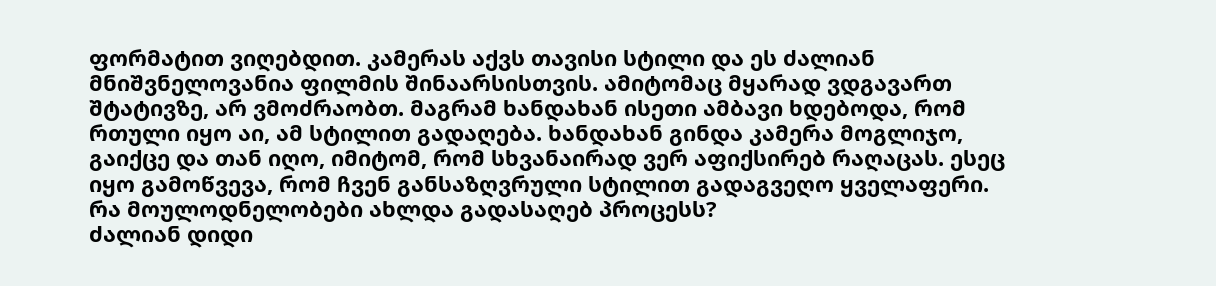ფორმატით ვიღებდით. კამერას აქვს თავისი სტილი და ეს ძალიან მნიშვნელოვანია ფილმის შინაარსისთვის. ამიტომაც მყარად ვდგავართ შტატივზე, არ ვმოძრაობთ. მაგრამ ხანდახან ისეთი ამბავი ხდებოდა, რომ რთული იყო აი, ამ სტილით გადაღება. ხანდახან გინდა კამერა მოგლიჯო, გაიქცე და თან იღო, იმიტომ, რომ სხვანაირად ვერ აფიქსირებ რაღაცას. ესეც იყო გამოწვევა, რომ ჩვენ განსაზღვრული სტილით გადაგვეღო ყველაფერი.
რა მოულოდნელობები ახლდა გადასაღებ პროცესს?
ძალიან დიდი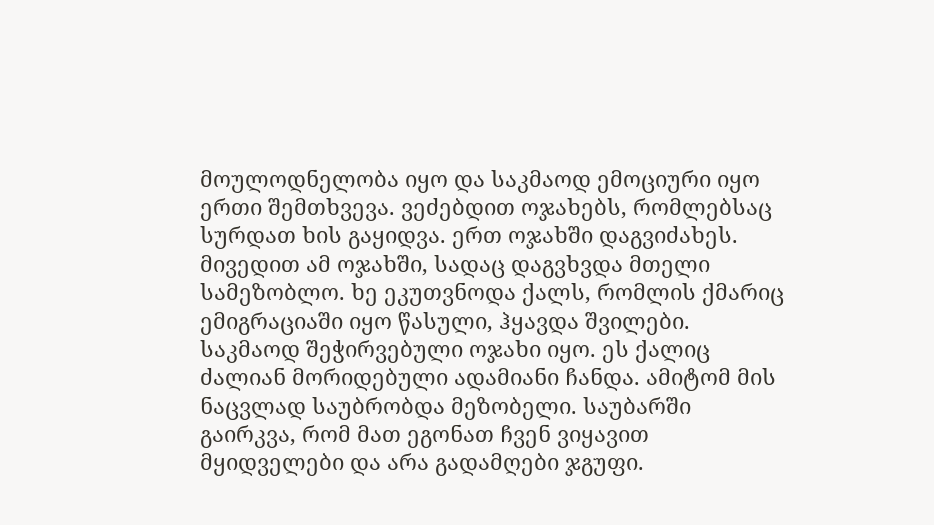მოულოდნელობა იყო და საკმაოდ ემოციური იყო ერთი შემთხვევა. ვეძებდით ოჯახებს, რომლებსაც სურდათ ხის გაყიდვა. ერთ ოჯახში დაგვიძახეს. მივედით ამ ოჯახში, სადაც დაგვხვდა მთელი სამეზობლო. ხე ეკუთვნოდა ქალს, რომლის ქმარიც ემიგრაციაში იყო წასული, ჰყავდა შვილები. საკმაოდ შეჭირვებული ოჯახი იყო. ეს ქალიც ძალიან მორიდებული ადამიანი ჩანდა. ამიტომ მის ნაცვლად საუბრობდა მეზობელი. საუბარში გაირკვა, რომ მათ ეგონათ ჩვენ ვიყავით მყიდველები და არა გადამღები ჯგუფი.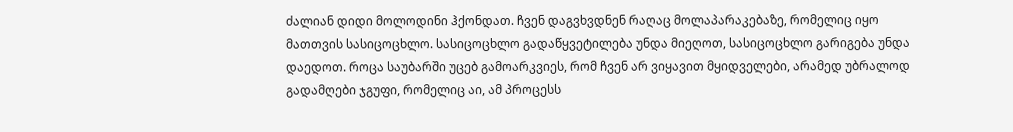ძალიან დიდი მოლოდინი ჰქონდათ. ჩვენ დაგვხვდნენ რაღაც მოლაპარაკებაზე, რომელიც იყო მათთვის სასიცოცხლო. სასიცოცხლო გადაწყვეტილება უნდა მიეღოთ, სასიცოცხლო გარიგება უნდა დაედოთ. როცა საუბარში უცებ გამოარკვიეს, რომ ჩვენ არ ვიყავით მყიდველები, არამედ უბრალოდ გადამღები ჯგუფი, რომელიც აი, ამ პროცესს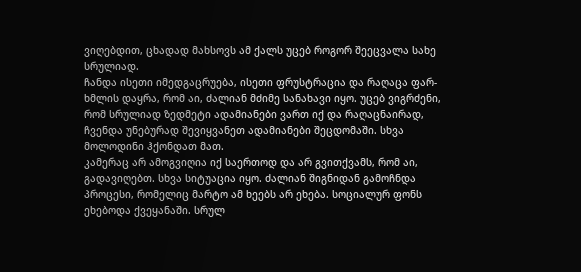ვიღებდით, ცხადად მახსოვს ამ ქალს უცებ როგორ შეეცვალა სახე სრულიად.
ჩანდა ისეთი იმედგაცრუება, ისეთი ფრუსტრაცია და რაღაცა ფარ-ხმლის დაყრა, რომ აი, ძალიან მძიმე სანახავი იყო. უცებ ვიგრძენი, რომ სრულიად ზედმეტი ადამიანები ვართ იქ და რაღაცნაირად, ჩვენდა უნებურად შევიყვანეთ ადამიანები შეცდომაში. სხვა მოლოდინი ჰქონდათ მათ.
კამერაც არ ამოგვიღია იქ საერთოდ და არ გვითქვამს, რომ აი, გადავიღებთ. სხვა სიტუაცია იყო. ძალიან შიგნიდან გამოჩნდა პროცესი, რომელიც მარტო ამ ხეებს არ ეხება. სოციალურ ფონს ეხებოდა ქვეყანაში. სრულ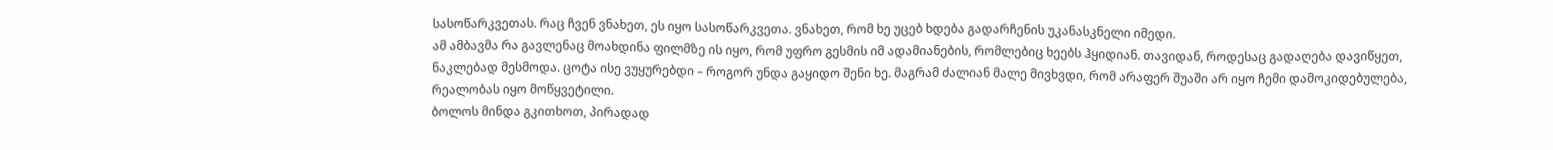სასოწარკვეთას. რაც ჩვენ ვნახეთ, ეს იყო სასოწარკვეთა. ვნახეთ, რომ ხე უცებ ხდება გადარჩენის უკანასკნელი იმედი.
ამ ამბავმა რა გავლენაც მოახდინა ფილმზე ის იყო, რომ უფრო გესმის იმ ადამიანების, რომლებიც ხეებს ჰყიდიან. თავიდან, როდესაც გადაღება დავიწყეთ, ნაკლებად მესმოდა. ცოტა ისე ვუყურებდი – როგორ უნდა გაყიდო შენი ხე. მაგრამ ძალიან მალე მივხვდი, რომ არაფერ შუაში არ იყო ჩემი დამოკიდებულება, რეალობას იყო მოწყვეტილი.
ბოლოს მინდა გკითხოთ, პირადად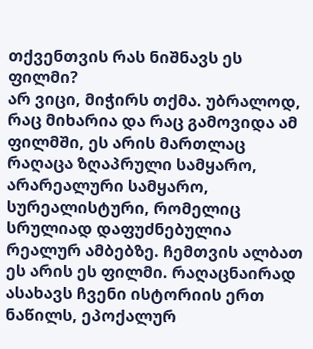თქვენთვის რას ნიშნავს ეს ფილმი?
არ ვიცი, მიჭირს თქმა. უბრალოდ, რაც მიხარია და რაც გამოვიდა ამ ფილმში, ეს არის მართლაც რაღაცა ზღაპრული სამყარო, არარეალური სამყარო, სურეალისტური, რომელიც სრულიად დაფუძნებულია რეალურ ამბებზე. ჩემთვის ალბათ ეს არის ეს ფილმი. რაღაცნაირად ასახავს ჩვენი ისტორიის ერთ ნაწილს, ეპოქალურ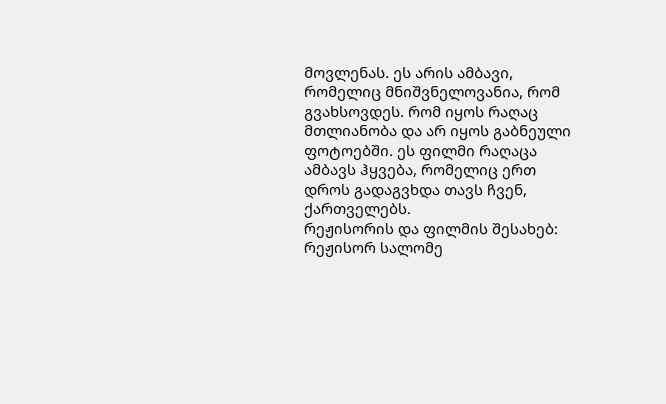მოვლენას. ეს არის ამბავი, რომელიც მნიშვნელოვანია, რომ გვახსოვდეს. რომ იყოს რაღაც მთლიანობა და არ იყოს გაბნეული ფოტოებში. ეს ფილმი რაღაცა ამბავს ჰყვება, რომელიც ერთ დროს გადაგვხდა თავს ჩვენ, ქართველებს.
რეჟისორის და ფილმის შესახებ:
რეჟისორ სალომე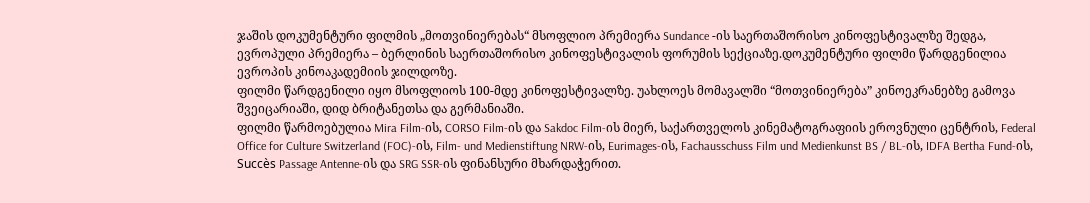ჯაშის დოკუმენტური ფილმის „მოთვინიერებას“ მსოფლიო პრემიერა Sundance -ის საერთაშორისო კინოფესტივალზე შედგა, ევროპული პრემიერა – ბერლინის საერთაშორისო კინოფესტივალის ფორუმის სექციაზე.დოკუმენტური ფილმი წარდგენილია ევროპის კინოაკადემიის ჯილდოზე.
ფილმი წარდგენილი იყო მსოფლიოს 100-მდე კინოფესტივალზე. უახლოეს მომავალში “მოთვინიერება” კინოეკრანებზე გამოვა შვეიცარიაში, დიდ ბრიტანეთსა და გერმანიაში.
ფილმი წარმოებულია Mira Film-ის, CORSO Film-ის და Sakdoc Film-ის მიერ, საქართველოს კინემატოგრაფიის ეროვნული ცენტრის, Federal Office for Culture Switzerland (FOC)-ის, Film- und Medienstiftung NRW-ის, Eurimages-ის, Fachausschuss Film und Medienkunst BS / BL-ის, IDFA Bertha Fund-ის, Succès Passage Antenne-ის და SRG SSR-ის ფინანსური მხარდაჭერით.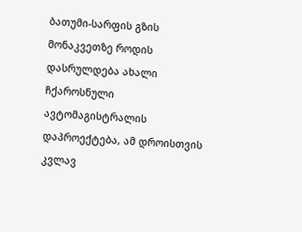ბათუმი-სარფის გზის მონაკვეთზე როდის დასრულდება ახალი ჩქაროსნული ავტომაგისტრალის დაპროექტება, ამ დროისთვის კვლავ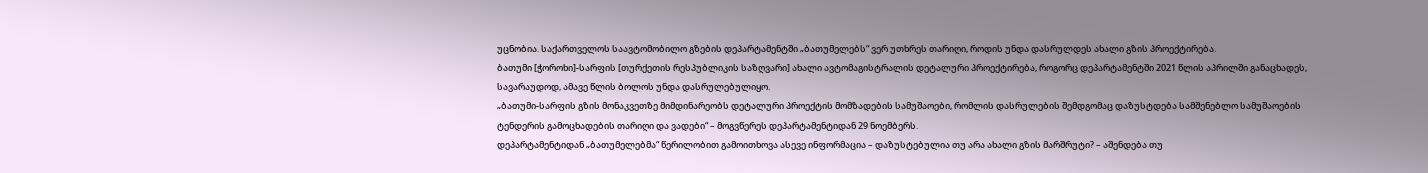უცნობია. საქართველოს საავტომობილო გზების დეპარტამენტში „ბათუმელებს“ ვერ უთხრეს თარიღი, როდის უნდა დასრულდეს ახალი გზის პროექტირება.
ბათუმი [ჭოროხი]-სარფის [თურქეთის რესპუბლიკის საზღვარი] ახალი ავტომაგისტრალის დეტალური პროექტირება, როგორც დეპარტამენტში 2021 წლის აპრილში განაცხადეს, სავარაუდოდ, ამავე წლის ბოლოს უნდა დასრულებულიყო.
„ბათუმი-სარფის გზის მონაკვეთზე მიმდინარეობს დეტალური პროექტის მომზადების სამუშაოები, რომლის დასრულების შემდგომაც დაზუსტდება სამშენებლო სამუშაოების ტენდერის გამოცხადების თარიღი და ვადები“ – მოგვწერეს დეპარტამენტიდან 29 ნოემბერს.
დეპარტამენტიდან „ბათუმელებმა“ წერილობით გამოითხოვა ასევე ინფორმაცია – დაზუსტებულია თუ არა ახალი გზის მარშრუტი? – აშენდება თუ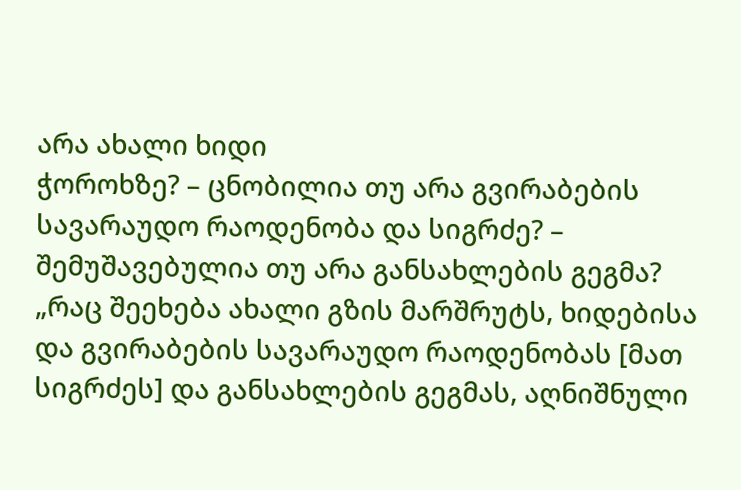არა ახალი ხიდი
ჭოროხზე? – ცნობილია თუ არა გვირაბების სავარაუდო რაოდენობა და სიგრძე? – შემუშავებულია თუ არა განსახლების გეგმა?
„რაც შეეხება ახალი გზის მარშრუტს, ხიდებისა და გვირაბების სავარაუდო რაოდენობას [მათ სიგრძეს] და განსახლების გეგმას, აღნიშნული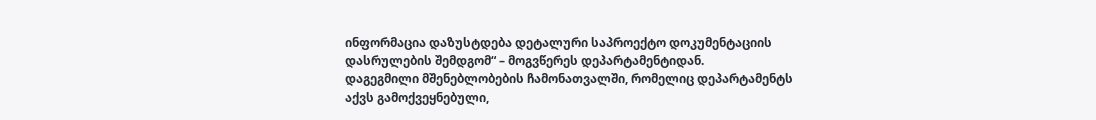ინფორმაცია დაზუსტდება დეტალური საპროექტო დოკუმენტაციის დასრულების შემდგომ“ – მოგვწერეს დეპარტამენტიდან.
დაგეგმილი მშენებლობების ჩამონათვალში, რომელიც დეპარტამენტს აქვს გამოქვეყნებული,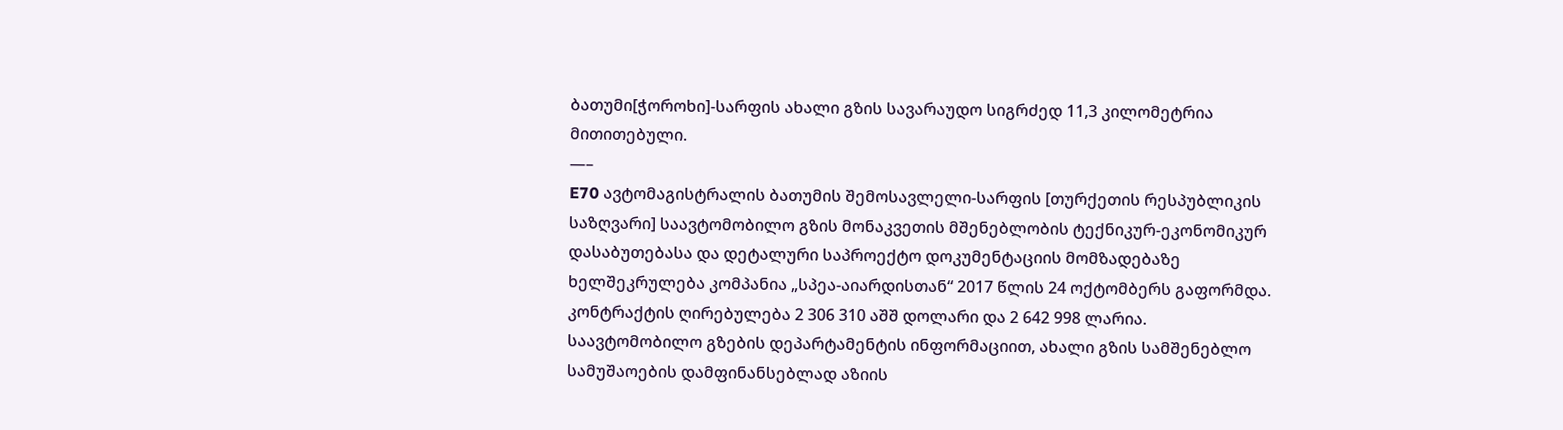ბათუმი[ჭოროხი]-სარფის ახალი გზის სავარაუდო სიგრძედ 11,3 კილომეტრია მითითებული.
—–
E70 ავტომაგისტრალის ბათუმის შემოსავლელი-სარფის [თურქეთის რესპუბლიკის საზღვარი] საავტომობილო გზის მონაკვეთის მშენებლობის ტექნიკურ-ეკონომიკურ დასაბუთებასა და დეტალური საპროექტო დოკუმენტაციის მომზადებაზე ხელშეკრულება კომპანია „სპეა-აიარდისთან“ 2017 წლის 24 ოქტომბერს გაფორმდა. კონტრაქტის ღირებულება 2 306 310 აშშ დოლარი და 2 642 998 ლარია.
საავტომობილო გზების დეპარტამენტის ინფორმაციით, ახალი გზის სამშენებლო სამუშაოების დამფინანსებლად აზიის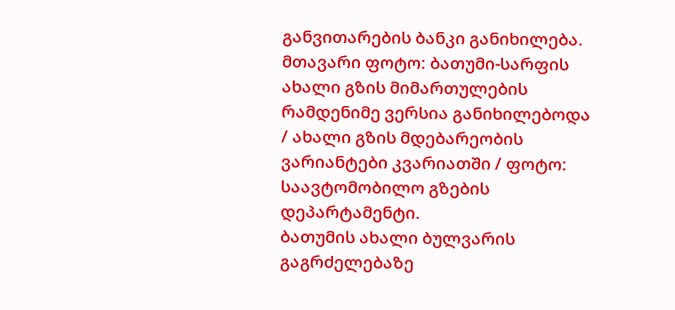განვითარების ბანკი განიხილება.
მთავარი ფოტო: ბათუმი-სარფის ახალი გზის მიმართულების რამდენიმე ვერსია განიხილებოდა / ახალი გზის მდებარეობის ვარიანტები კვარიათში / ფოტო: საავტომობილო გზების დეპარტამენტი.
ბათუმის ახალი ბულვარის გაგრძელებაზე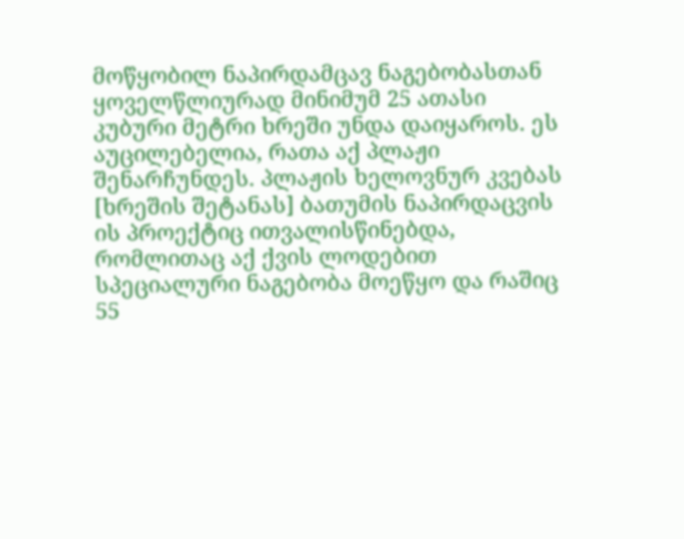მოწყობილ ნაპირდამცავ ნაგებობასთან ყოველწლიურად მინიმუმ 25 ათასი კუბური მეტრი ხრეში უნდა დაიყაროს. ეს აუცილებელია, რათა აქ პლაჟი შენარჩუნდეს. პლაჟის ხელოვნურ კვებას [ხრეშის შეტანას] ბათუმის ნაპირდაცვის ის პროექტიც ითვალისწინებდა, რომლითაც აქ ქვის ლოდებით სპეციალური ნაგებობა მოეწყო და რაშიც 55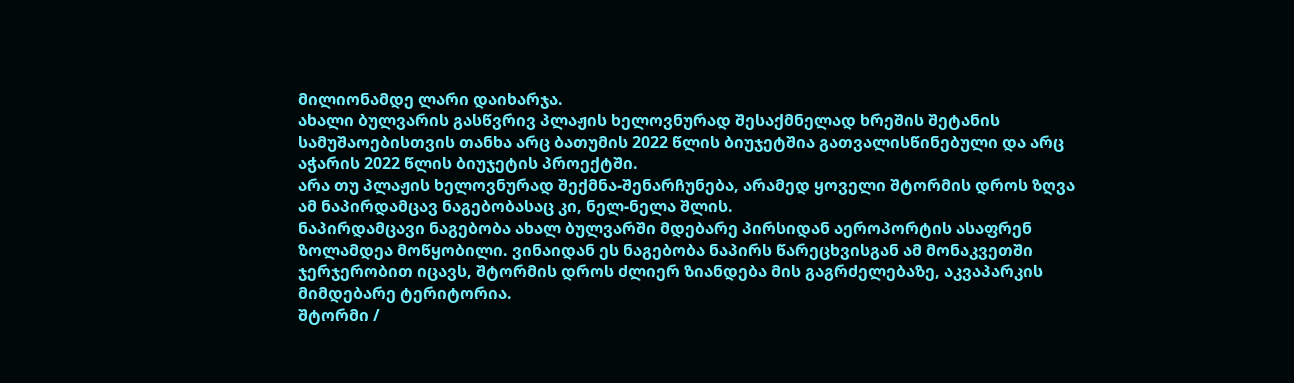მილიონამდე ლარი დაიხარჯა.
ახალი ბულვარის გასწვრივ პლაჟის ხელოვნურად შესაქმნელად ხრეშის შეტანის სამუშაოებისთვის თანხა არც ბათუმის 2022 წლის ბიუჯეტშია გათვალისწინებული და არც აჭარის 2022 წლის ბიუჯეტის პროექტში.
არა თუ პლაჟის ხელოვნურად შექმნა-შენარჩუნება, არამედ ყოველი შტორმის დროს ზღვა ამ ნაპირდამცავ ნაგებობასაც კი, ნელ-ნელა შლის.
ნაპირდამცავი ნაგებობა ახალ ბულვარში მდებარე პირსიდან აეროპორტის ასაფრენ ზოლამდეა მოწყობილი. ვინაიდან ეს ნაგებობა ნაპირს წარეცხვისგან ამ მონაკვეთში ჯერჯერობით იცავს, შტორმის დროს ძლიერ ზიანდება მის გაგრძელებაზე, აკვაპარკის მიმდებარე ტერიტორია.
შტორმი /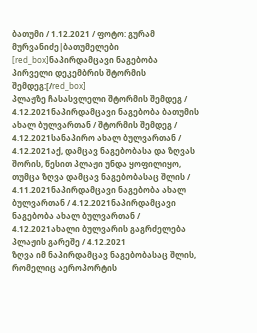ბათუმი / 1.12.2021 / ფოტო: გურამ მურვანიძე|ბათუმელები
[red_box]ნაპირდამცავი ნაგებობა პირველი დეკემბრის შტორმის შემდეგ:[/red_box]
პლაჟზე ჩასასვლელი შტორმის შემდეგ / 4.12.2021ნაპირდამცავი ნაგებობა ბათუმის ახალ ბულვართან / შტორმის შემდეგ / 4.12.2021სანაპირო ახალ ბულვართან / 4.12.2021აქ, დამცავ ნაგებობასა და ზღვას შორის, წესით პლაჟი უნდა ყოფილიყო, თუმცა ზღვა დამცავ ნაგებობასაც შლის / 4.11.2021ნაპირდამცავი ნაგებობა ახალ ბულვართან / 4.12.2021ნაპირდამცავი ნაგებობა ახალ ბულვართან / 4.12.2021ახალი ბულვარის გაგრძელება პლაჟის გარეშე / 4.12.2021
ზღვა იმ ნაპირდამცავ ნაგებობასაც შლის, რომელიც აეროპორტის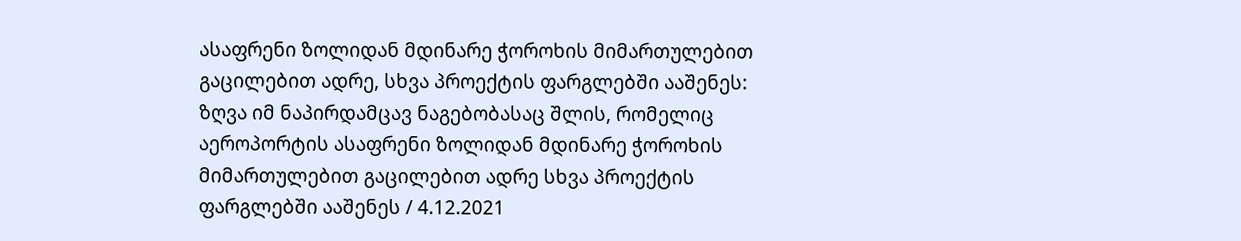ასაფრენი ზოლიდან მდინარე ჭოროხის მიმართულებით გაცილებით ადრე, სხვა პროექტის ფარგლებში ააშენეს:
ზღვა იმ ნაპირდამცავ ნაგებობასაც შლის, რომელიც აეროპორტის ასაფრენი ზოლიდან მდინარე ჭოროხის მიმართულებით გაცილებით ადრე სხვა პროექტის ფარგლებში ააშენეს / 4.12.2021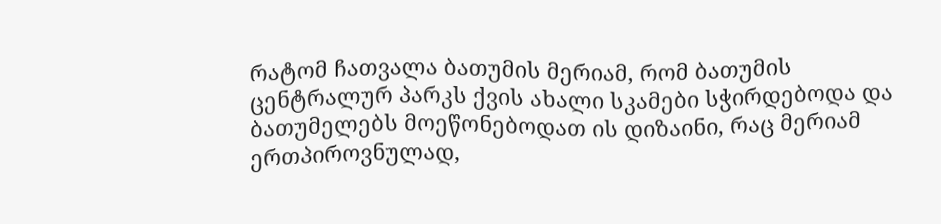რატომ ჩათვალა ბათუმის მერიამ, რომ ბათუმის ცენტრალურ პარკს ქვის ახალი სკამები სჭირდებოდა და ბათუმელებს მოეწონებოდათ ის დიზაინი, რაც მერიამ ერთპიროვნულად,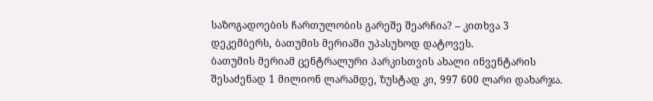საზოგადოების ჩართულობის გარეშე შეარჩია? – კითხვა 3 დეკემბერს, ბათუმის მერიაში უპასუხოდ დატოვეს.
ბათუმის მერიამ ცენტრალური პარკისთვის ახალი ინვენტარის შესაძენად 1 მილიონ ლარამდე, ზუსტად კი, 997 600 ლარი დახარჯა.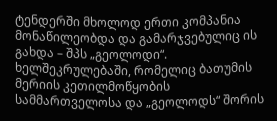ტენდერში მხოლოდ ერთი კომპანია მონაწილეობდა და გამარჯვებულიც ის გახდა – შპს „გეოლოდი“. ხელშეკრულებაში, რომელიც ბათუმის მერიის კეთილმოწყობის სამმართველოსა და „გეოლოდს“ შორის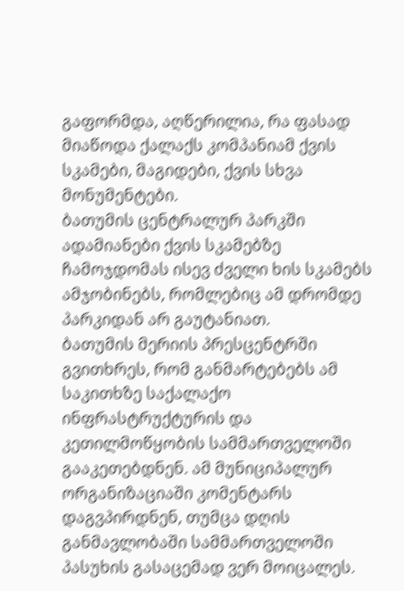გაფორმდა, აღწერილია, რა ფასად მიაწოდა ქალაქს კომპანიამ ქვის სკამები, მაგიდები, ქვის სხვა მონუმენტები.
ბათუმის ცენტრალურ პარკში ადამიანები ქვის სკამებზე ჩამოჯდომას ისევ ძველი ხის სკამებს ამჯობინებს, რომლებიც ამ დრომდე პარკიდან არ გაუტანიათ.
ბათუმის მერიის პრესცენტრში გვითხრეს, რომ განმარტებებს ამ საკითხზე საქალაქო ინფრასტრუქტურის და კეთილმოწყობის სამმართველოში გააკეთებდნენ. ამ მუნიციპალურ ორგანიზაციაში კომენტარს დაგვპირდნენ, თუმცა დღის განმავლობაში სამმართველოში პასუხის გასაცემად ვერ მოიცალეს.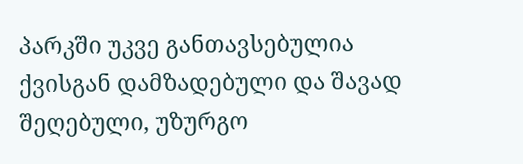პარკში უკვე განთავსებულია ქვისგან დამზადებული და შავად შეღებული, უზურგო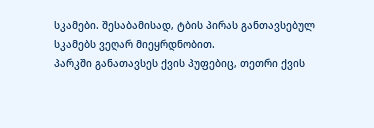სკამები. შესაბამისად, ტბის პირას განთავსებულ სკამებს ვეღარ მიეყრდნობით.
პარკში განათავსეს ქვის პუფებიც, თეთრი ქვის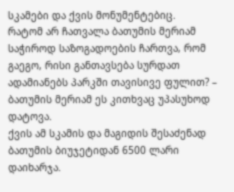სკამები და ქვის მონუმენტებიც.
რატომ არ ჩათვალა ბათუმის მერიამ საჭიროდ საზოგადოების ჩართვა, რომ გაეგო, რისი განთავსება სურდათ ადამიანებს პარკში თავისივე ფულით? – ბათუმის მერიამ ეს კითხვაც უპასუხოდ დატოვა.
ქვის ამ სკამის და მაგიდის შესაძენად ბათუმის ბიუჯეტიდან 6500 ლარი დაიხარჯა.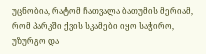უცნობია, რატომ ჩათვალა ბათუმის მერიამ, რომ პარკში ქვის სკამები იყო საჭირო, უზურგო და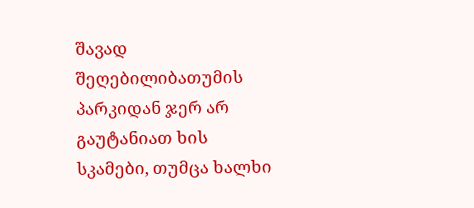შავად შეღებილიბათუმის პარკიდან ჯერ არ გაუტანიათ ხის სკამები, თუმცა ხალხი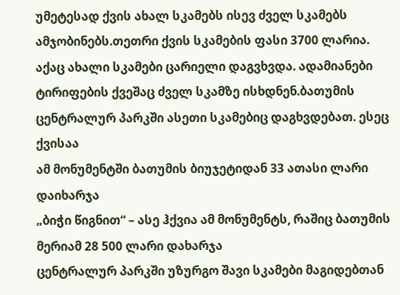უმეტესად ქვის ახალ სკამებს ისევ ძველ სკამებს ამჯობინებს.თეთრი ქვის სკამების ფასი 3700 ლარია. აქაც ახალი სკამები ცარიელი დაგვხვდა. ადამიანები ტირიფების ქვეშაც ძველ სკამზე ისხდნენ.ბათუმის ცენტრალურ პარკში ასეთი სკამებიც დაგხვდებათ. ესეც ქვისაა
ამ მონუმენტში ბათუმის ბიუჯეტიდან 33 ათასი ლარი დაიხარჯა
„ბიჭი წიგნით“ – ასე ჰქვია ამ მონუმენტს, რაშიც ბათუმის მერიამ 28 500 ლარი დახარჯა
ცენტრალურ პარკში უზურგო შავი სკამები მაგიდებთან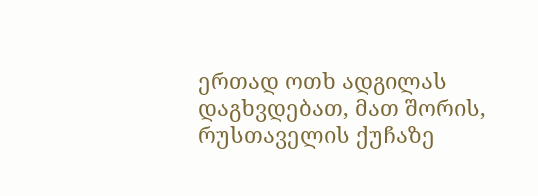ერთად ოთხ ადგილას დაგხვდებათ, მათ შორის, რუსთაველის ქუჩაზე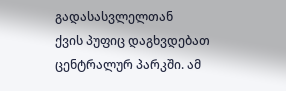გადასასვლელთან
ქვის პუფიც დაგხვდებათ ცენტრალურ პარკში. ამ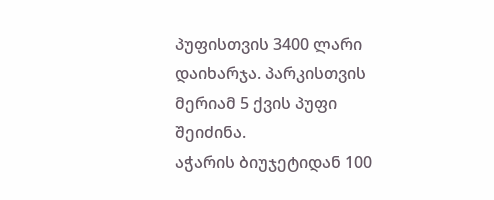პუფისთვის 3400 ლარი დაიხარჯა. პარკისთვის მერიამ 5 ქვის პუფი შეიძინა.
აჭარის ბიუჯეტიდან 100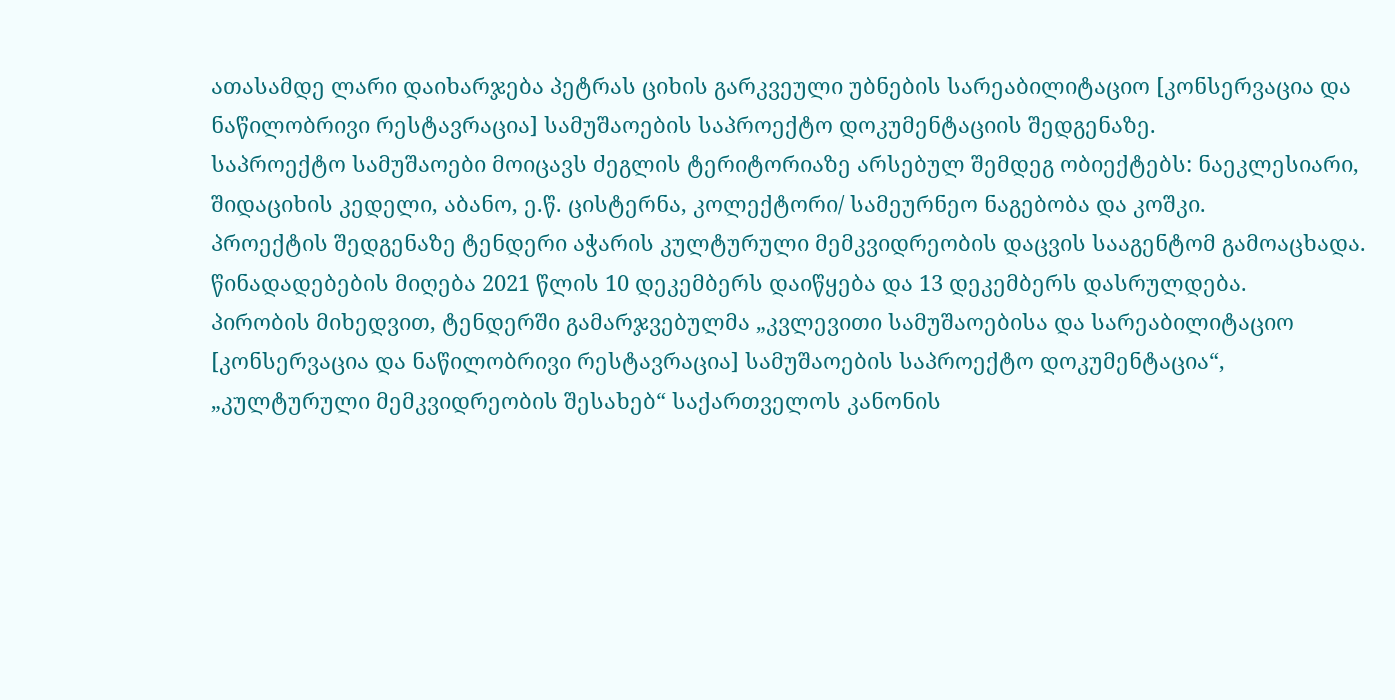ათასამდე ლარი დაიხარჯება პეტრას ციხის გარკვეული უბნების სარეაბილიტაციო [კონსერვაცია და ნაწილობრივი რესტავრაცია] სამუშაოების საპროექტო დოკუმენტაციის შედგენაზე.
საპროექტო სამუშაოები მოიცავს ძეგლის ტერიტორიაზე არსებულ შემდეგ ობიექტებს: ნაეკლესიარი, შიდაციხის კედელი, აბანო, ე.წ. ცისტერნა, კოლექტორი/ სამეურნეო ნაგებობა და კოშკი.
პროექტის შედგენაზე ტენდერი აჭარის კულტურული მემკვიდრეობის დაცვის სააგენტომ გამოაცხადა. წინადადებების მიღება 2021 წლის 10 დეკემბერს დაიწყება და 13 დეკემბერს დასრულდება.
პირობის მიხედვით, ტენდერში გამარჯვებულმა „კვლევითი სამუშაოებისა და სარეაბილიტაციო [კონსერვაცია და ნაწილობრივი რესტავრაცია] სამუშაოების საპროექტო დოკუმენტაცია“, „კულტურული მემკვიდრეობის შესახებ“ საქართველოს კანონის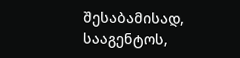შესაბამისად, სააგენტოს,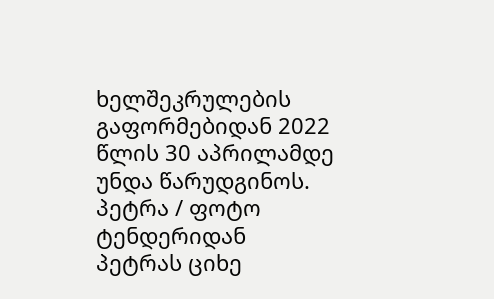ხელშეკრულების გაფორმებიდან 2022 წლის 30 აპრილამდე უნდა წარუდგინოს.
პეტრა / ფოტო ტენდერიდან
პეტრას ციხე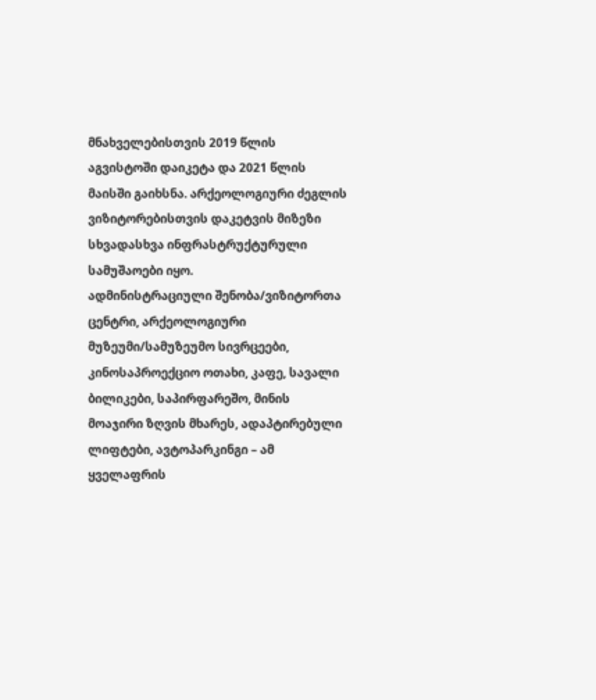მნახველებისთვის 2019 წლის აგვისტოში დაიკეტა და 2021 წლის მაისში გაიხსნა. არქეოლოგიური ძეგლის ვიზიტორებისთვის დაკეტვის მიზეზი სხვადასხვა ინფრასტრუქტურული სამუშაოები იყო.
ადმინისტრაციული შენობა/ვიზიტორთა ცენტრი, არქეოლოგიური მუზეუმი/სამუზეუმო სივრცეები, კინოსაპროექციო ოთახი, კაფე, სავალი ბილიკები, საპირფარეშო, მინის მოაჯირი ზღვის მხარეს, ადაპტირებული ლიფტები, ავტოპარკინგი – ამ ყველაფრის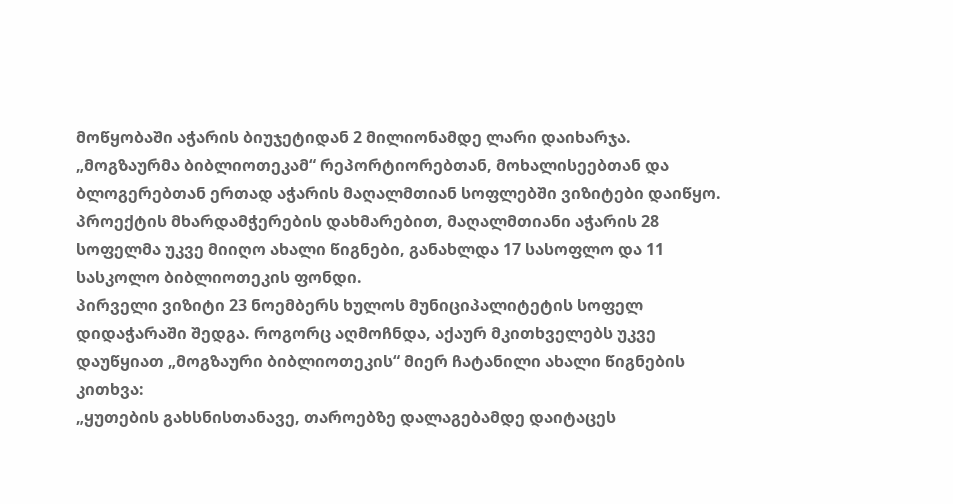მოწყობაში აჭარის ბიუჯეტიდან 2 მილიონამდე ლარი დაიხარჯა.
„მოგზაურმა ბიბლიოთეკამ“ რეპორტიორებთან, მოხალისეებთან და ბლოგერებთან ერთად აჭარის მაღალმთიან სოფლებში ვიზიტები დაიწყო.
პროექტის მხარდამჭერების დახმარებით, მაღალმთიანი აჭარის 28 სოფელმა უკვე მიიღო ახალი წიგნები, განახლდა 17 სასოფლო და 11 სასკოლო ბიბლიოთეკის ფონდი.
პირველი ვიზიტი 23 ნოემბერს ხულოს მუნიციპალიტეტის სოფელ დიდაჭარაში შედგა. როგორც აღმოჩნდა, აქაურ მკითხველებს უკვე დაუწყიათ „მოგზაური ბიბლიოთეკის“ მიერ ჩატანილი ახალი წიგნების კითხვა:
„ყუთების გახსნისთანავე, თაროებზე დალაგებამდე დაიტაცეს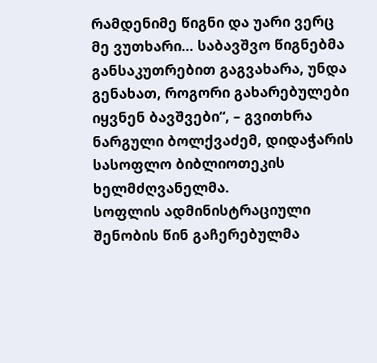რამდენიმე წიგნი და უარი ვერც მე ვუთხარი… საბავშვო წიგნებმა განსაკუთრებით გაგვახარა, უნდა გენახათ, როგორი გახარებულები იყვნენ ბავშვები“, – გვითხრა ნარგული ბოლქვაძემ, დიდაჭარის სასოფლო ბიბლიოთეკის ხელმძღვანელმა.
სოფლის ადმინისტრაციული შენობის წინ გაჩერებულმა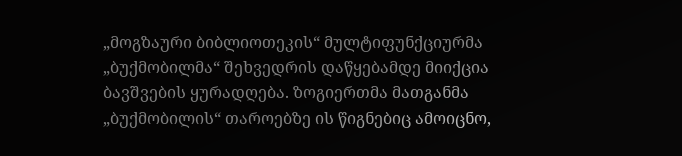„მოგზაური ბიბლიოთეკის“ მულტიფუნქციურმა „ბუქმობილმა“ შეხვედრის დაწყებამდე მიიქცია ბავშვების ყურადღება. ზოგიერთმა მათგანმა „ბუქმობილის“ თაროებზე ის წიგნებიც ამოიცნო,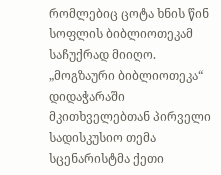რომლებიც ცოტა ხნის წინ სოფლის ბიბლიოთეკამ საჩუქრად მიიღო.
„მოგზაური ბიბლიოთეკა“ დიდაჭარაში
მკითხველებთან პირველი სადისკუსიო თემა სცენარისტმა ქეთი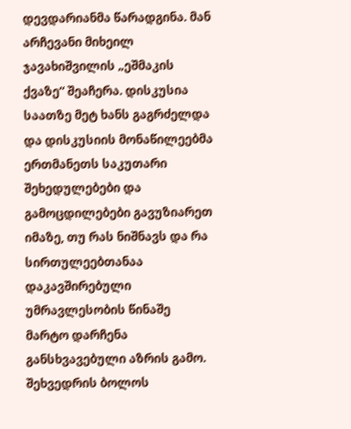დევდარიანმა წარადგინა. მან არჩევანი მიხეილ ჯავახიშვილის „ეშმაკის ქვაზე“ შეაჩერა. დისკუსია საათზე მეტ ხანს გაგრძელდა და დისკუსიის მონაწილეებმა ერთმანეთს საკუთარი შეხედულებები და გამოცდილებები გავუზიარეთ იმაზე, თუ რას ნიშნავს და რა სირთულეებთანაა დაკავშირებული უმრავლესობის წინაშე მარტო დარჩენა განსხვავებული აზრის გამო.
შეხვედრის ბოლოს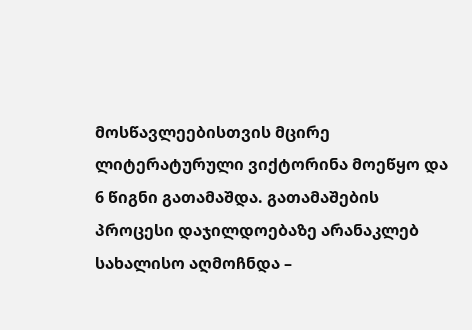მოსწავლეებისთვის მცირე ლიტერატურული ვიქტორინა მოეწყო და 6 წიგნი გათამაშდა. გათამაშების პროცესი დაჯილდოებაზე არანაკლებ სახალისო აღმოჩნდა –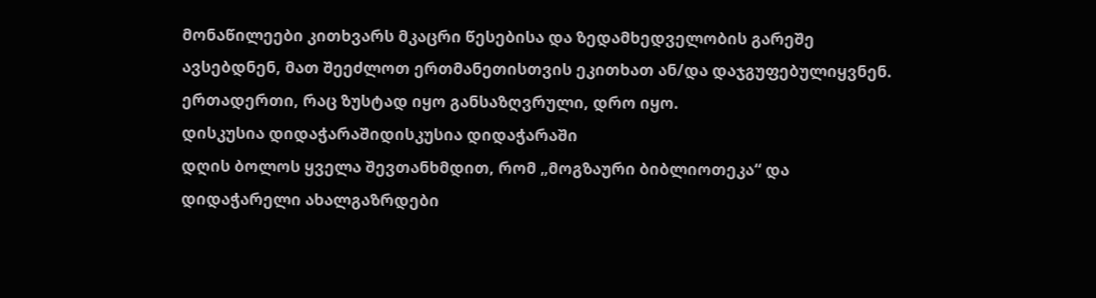მონაწილეები კითხვარს მკაცრი წესებისა და ზედამხედველობის გარეშე ავსებდნენ, მათ შეეძლოთ ერთმანეთისთვის ეკითხათ ან/და დაჯგუფებულიყვნენ. ერთადერთი, რაც ზუსტად იყო განსაზღვრული, დრო იყო.
დისკუსია დიდაჭარაშიდისკუსია დიდაჭარაში
დღის ბოლოს ყველა შევთანხმდით, რომ „მოგზაური ბიბლიოთეკა“ და დიდაჭარელი ახალგაზრდები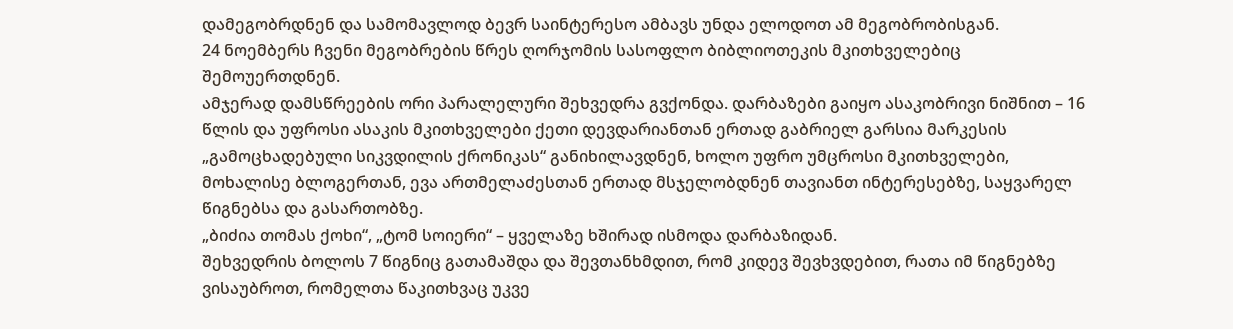დამეგობრდნენ და სამომავლოდ ბევრ საინტერესო ამბავს უნდა ელოდოთ ამ მეგობრობისგან.
24 ნოემბერს ჩვენი მეგობრების წრეს ღორჯომის სასოფლო ბიბლიოთეკის მკითხველებიც შემოუერთდნენ.
ამჯერად დამსწრეების ორი პარალელური შეხვედრა გვქონდა. დარბაზები გაიყო ასაკობრივი ნიშნით – 16 წლის და უფროსი ასაკის მკითხველები ქეთი დევდარიანთან ერთად გაბრიელ გარსია მარკესის „გამოცხადებული სიკვდილის ქრონიკას“ განიხილავდნენ, ხოლო უფრო უმცროსი მკითხველები, მოხალისე ბლოგერთან, ევა ართმელაძესთან ერთად მსჯელობდნენ თავიანთ ინტერესებზე, საყვარელ წიგნებსა და გასართობზე.
„ბიძია თომას ქოხი“, „ტომ სოიერი“ – ყველაზე ხშირად ისმოდა დარბაზიდან.
შეხვედრის ბოლოს 7 წიგნიც გათამაშდა და შევთანხმდით, რომ კიდევ შევხვდებით, რათა იმ წიგნებზე ვისაუბროთ, რომელთა წაკითხვაც უკვე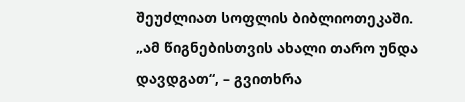შეუძლიათ სოფლის ბიბლიოთეკაში.
„ამ წიგნებისთვის ახალი თარო უნდა დავდგათ“, – გვითხრა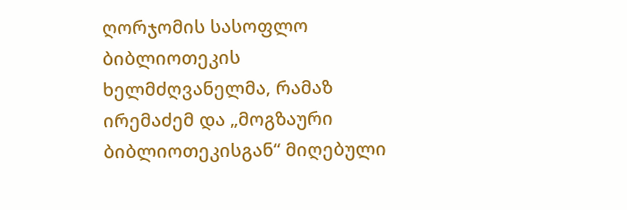ღორჯომის სასოფლო ბიბლიოთეკის ხელმძღვანელმა, რამაზ ირემაძემ და „მოგზაური ბიბლიოთეკისგან“ მიღებული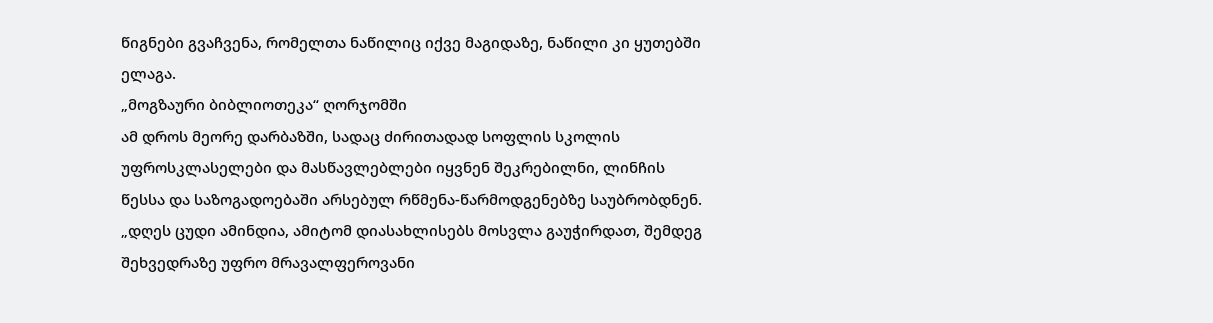წიგნები გვაჩვენა, რომელთა ნაწილიც იქვე მაგიდაზე, ნაწილი კი ყუთებში ელაგა.
„მოგზაური ბიბლიოთეკა“ ღორჯომში
ამ დროს მეორე დარბაზში, სადაც ძირითადად სოფლის სკოლის უფროსკლასელები და მასწავლებლები იყვნენ შეკრებილნი, ლინჩის წესსა და საზოგადოებაში არსებულ რწმენა-წარმოდგენებზე საუბრობდნენ.
„დღეს ცუდი ამინდია, ამიტომ დიასახლისებს მოსვლა გაუჭირდათ, შემდეგ შეხვედრაზე უფრო მრავალფეროვანი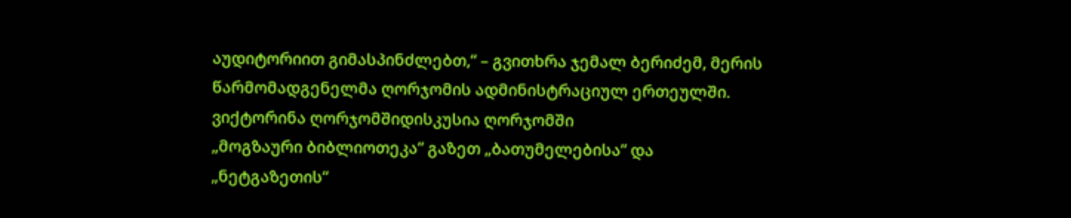აუდიტორიით გიმასპინძლებთ,“ – გვითხრა ჯემალ ბერიძემ, მერის წარმომადგენელმა ღორჯომის ადმინისტრაციულ ერთეულში.
ვიქტორინა ღორჯომშიდისკუსია ღორჯომში
„მოგზაური ბიბლიოთეკა“ გაზეთ „ბათუმელებისა“ და „ნეტგაზეთის“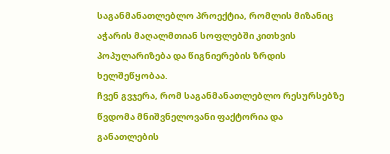საგანმანათლებლო პროექტია, რომლის მიზანიც აჭარის მაღალმთიან სოფლებში კითხვის პოპულარიზება და წიგნიერების ზრდის ხელშეწყობაა.
ჩვენ გვჯერა, რომ საგანმანათლებლო რესურსებზე წვდომა მნიშვნელოვანი ფაქტორია და განათლების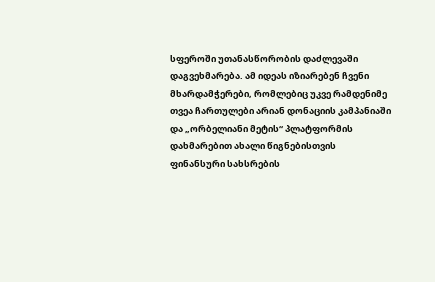სფეროში უთანასწორობის დაძლევაში დაგვეხმარება. ამ იდეას იზიარებენ ჩვენი მხარდამჭერები, რომლებიც უკვე რამდენიმე თვეა ჩართულები არიან დონაციის კამპანიაში და „ორბელიანი მეტის“ პლატფორმის დახმარებით ახალი წიგნებისთვის ფინანსური სახსრების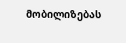მობილიზებას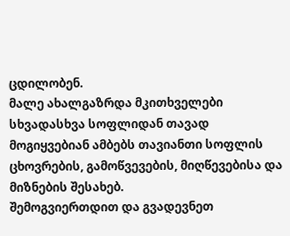ცდილობენ.
მალე ახალგაზრდა მკითხველები სხვადასხვა სოფლიდან თავად მოგიყვებიან ამბებს თავიანთი სოფლის ცხოვრების, გამოწვევების, მიღწევებისა და მიზნების შესახებ.
შემოგვიერთდით და გვადევნეთ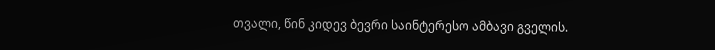თვალი, წინ კიდევ ბევრი საინტერესო ამბავი გველის.